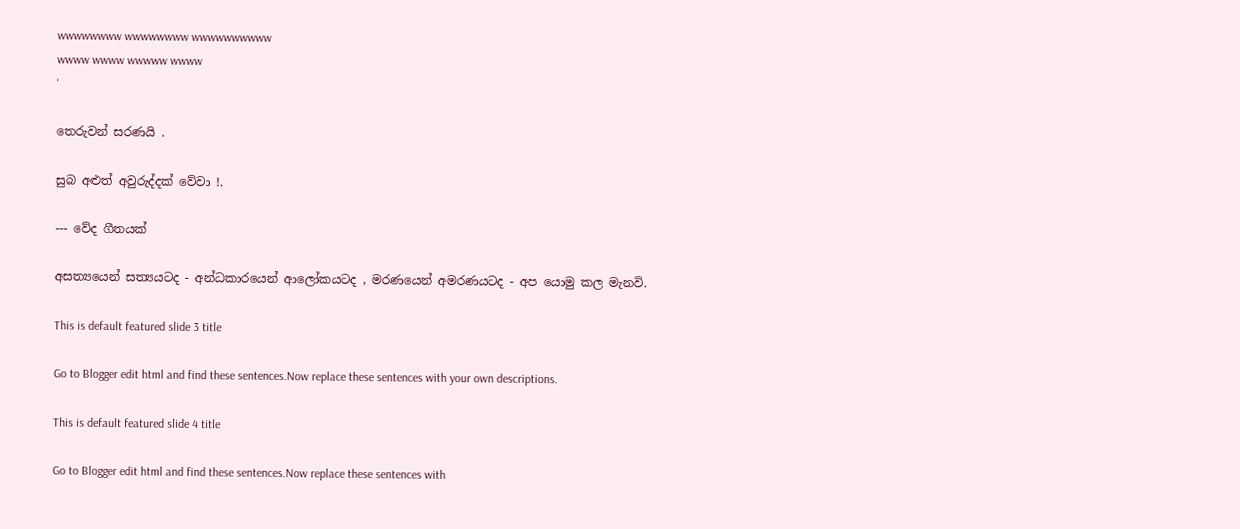wwwwwwww wwwwwwww wwwwwwwwww
wwww wwww wwwww wwww
'

තෙරුවන් සරණයි .

සුබ අළුත් අවුරුද්දක් වේවා !.

--- වේද ගීතයක්

අසත්‍යයෙන් සත්‍යයටද - අන්ධකාරයෙන් ආලෝකයටද , මරණයෙන් අමරණයටද - අප යොමු කල මැනවි.

This is default featured slide 3 title

Go to Blogger edit html and find these sentences.Now replace these sentences with your own descriptions.

This is default featured slide 4 title

Go to Blogger edit html and find these sentences.Now replace these sentences with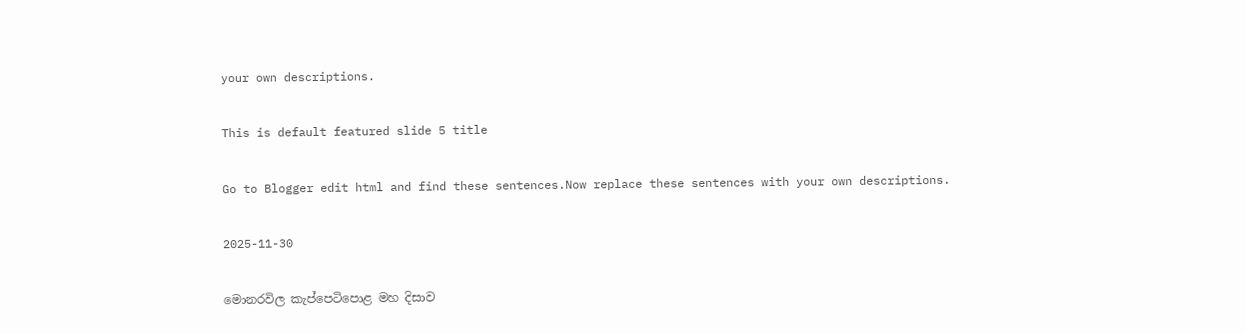your own descriptions.

This is default featured slide 5 title

Go to Blogger edit html and find these sentences.Now replace these sentences with your own descriptions.

2025-11-30

මොනරවිල කැප්පෙටිපොළ මහ දිසාව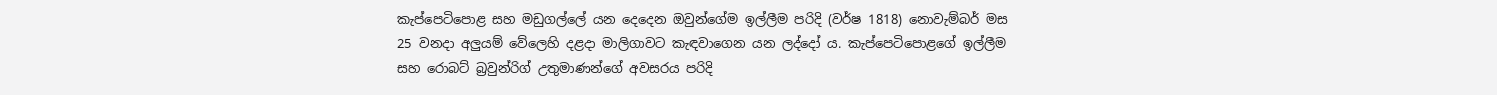කැප්පෙටිපොළ සහ මඩුගල්ලේ යන දෙදෙන ඔවුන්ගේම ඉල්ලීම පරිදි (වර්ෂ 1818) නොවැම්බර් මස 25 වනදා අලුයම් වේලෙහි දළදා මාලිගාවට කැඳවාගෙන යන ලද්දෝ ය. කැප්පෙටිපොළගේ ඉල්ලීම සහ රොබට් බ්‍රවුන්රිග් උතුමාණන්ගේ අවසරය පරිදි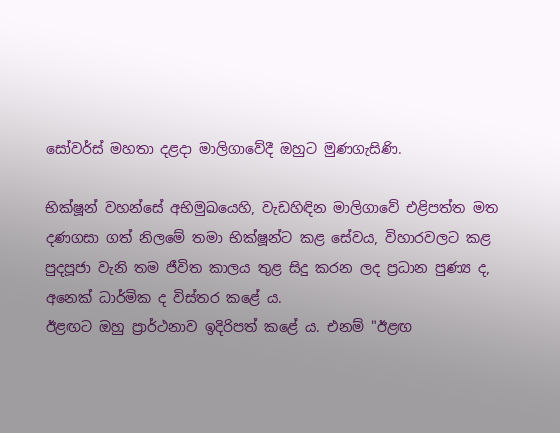සෝවර්ස් මහතා දළදා මාලිගාවේදී ඔහුට මුණගැසිණි.

භික්ෂූන් වහන්සේ අභිමුඛයෙහි, වැඩහිඳින මාලිගාවේ එළිපත්ත මත දණගසා ගත් නිලමේ තමා භික්ෂූන්ට කළ සේවය, විහාරවලට කළ පුදපූජා වැනි තම ජීවිත කාලය තුළ සිදු කරන ලද ප්‍රධාන පුණ්‍ය ද, අනෙක් ධාර්මික ද විස්තර කළේ ය.
ඊළඟට ඔහු ප්‍රාර්ථනාව ඉදිරිපත් කළේ ය. එනම් "ඊළඟ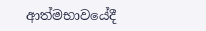ආත්මභාවයේදී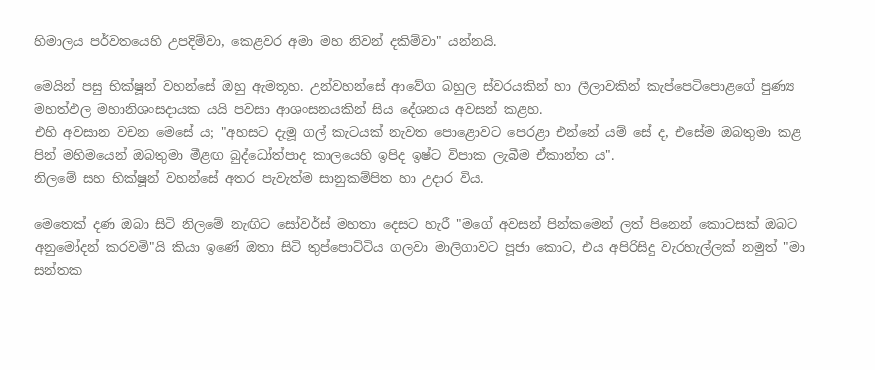හිමාලය පර්වතයෙහි උපදිම්වා, කෙළවර අමා මහ නිවන් දකිම්වා" යන්නයි.

මෙයින් පසු භික්ෂූන් වහන්සේ ඔහු ඇමතූහ. උන්වහන්සේ ආවේග බහුල ස්වරයකින් හා ලීලාවකින් කැප්පෙටිපොළගේ පුණ්‍ය මහත්ඵල මහානිශංසදායක යයි පවසා ආශංසනයකින් සිය දේශනය අවසන් කළහ.
එහි අවසාන වචන මෙසේ ය; "අහසට දැමූ ගල් කැටයක් නැවත පොළොවට පෙරළා එන්නේ යම් සේ ද, එසේම ඔබතුමා කළ පින් මහිමයෙන් ඔබතුමා මීළඟ බුද්ධෝත්පාද කාලයෙහි ඉපිද ඉෂ්ට විපාක ලැබීම ඒකාන්ත ය".
නිලමේ සහ භික්ෂූන් වහන්සේ අතර පැවැත්ම සානුකම්පිත හා උදාර විය.

මෙතෙක් දණ ඔබා සිටි නිලමේ නැඟිට සෝවර්ස් මහතා දෙසට හැරී "මගේ අවසන් පින්කමෙන් ලත් පිනෙන් කොටසක් ඔබට අනුමෝදන් කරවමි"යි කියා ඉණේ ඔතා සිටි තුප්පොට්ටිය ගලවා මාලිගාවට පූජා කොට, එය අපිරිසිදු වැරහැල්ලක් නමුත් "මා සන්තක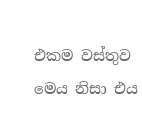එකම වස්තුව මෙය නිසා එය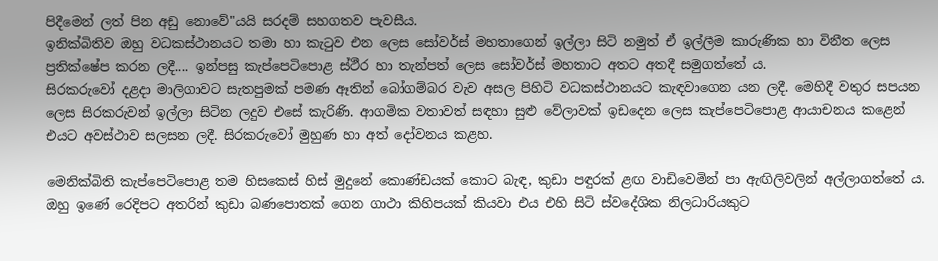පිදීමෙන් ලත් පින අඩු නොවේ"යයි සරදම් සහගතව පැවසීය.
ඉනික්බිතිව ඔහු වධකස්ථානයට තමා හා කැටුව එන ලෙස සෝවර්ස් මහතාගෙන් ඉල්ලා සිටි නමුත් ඒ ඉල්ලීම කාරුණික හා විනීත ලෙස ප්‍රතික්ෂේප කරන ලදී.... ඉන්පසු කැප්පෙටිපොළ ස්ථීර හා තැන්පත් ලෙස සෝවර්ස් මහතාට අතට අතදී සමුගත්තේ ය.
සිරකරුවෝ දළදා මාලිගාවට සැතපුමක් පමණ ඈතින් බෝගම්බර වැව අසල පිහිටි වධකස්ථානයට කැඳවාගෙන යන ලදී. මෙහිදී වතුර සපයන ලෙස සිරකරුවන් ඉල්ලා සිටින ලදුව එසේ කැරිණි. ආගමික වතාවත් සඳහා සුළු වේලාවක් ඉඩදෙන ලෙස කැප්පෙටිපොළ ආයාචනය කළෙන් එයට අවස්ථාව සලසන ලදී. සිරකරුවෝ මුහුණ හා අත් දෝවනය කළහ.

මෙනික්බිති කැප්පෙටිපොළ තම හිසකෙස් හිස් මුදුනේ කොණ්ඩයක් කොට බැඳ, කුඩා පඳුරක් ළඟ වාඩිවෙමින් පා ඇඟිලිවලින් අල්ලාගත්තේ ය. ඔහු ඉණේ රෙදිපට අතරින් කුඩා බණපොතක් ගෙන ගාථා කිහිපයක් කියවා එය එහි සිටි ස්වදේශික නිලධාරියකුට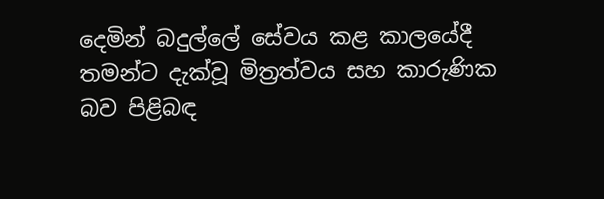දෙමින් බදුල්ලේ සේවය කළ කාලයේදී තමන්ට දැක්වූ මිත්‍රත්වය සහ කාරුණික බව පිළිබඳ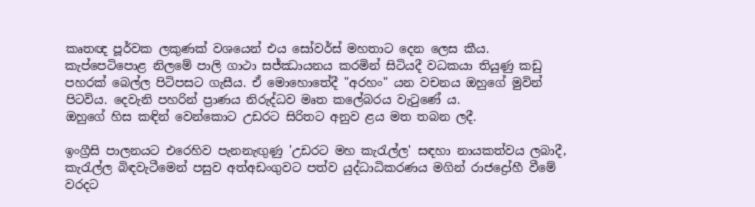කෘතඥ පූර්වක ලකුණක් වශයෙන් එය සෝවර්ස් මහතාට දෙන ලෙස කීය.
කැප්පෙටිපොළ නිලමේ පාලි ගාථා සජ්ඣායනය කරමින් සිටියදී වධකයා තියුණු කඩු පහරක් බෙල්ල පිටිපසට ගැසීය. ඒ මොහොතේදී "අරහං" යන වචනය ඔහුගේ මුවින් පිටවිය. දෙවැනි පහරින් ප්‍රාණය නිරුද්ධව මෘත කලේබරය වැටුණේ ය.
ඔහුගේ හිස කඳින් වෙන්කොට උඩරට සිරිතට අනුව ළය මත තබන ලදී.

ඉංග්‍රීසි පාලනයට එරෙහිව පැනනැඟුණු 'උඩරට මහ කැරැල්ල' සඳහා නායකත්වය ලබාදී, කැරැල්ල බිඳවැටීමෙන් පසුව අත්අඩංගුවට පත්ව යුද්ධාධිකරණය මගින් රාජද්‍රෝහී වීමේ වරදට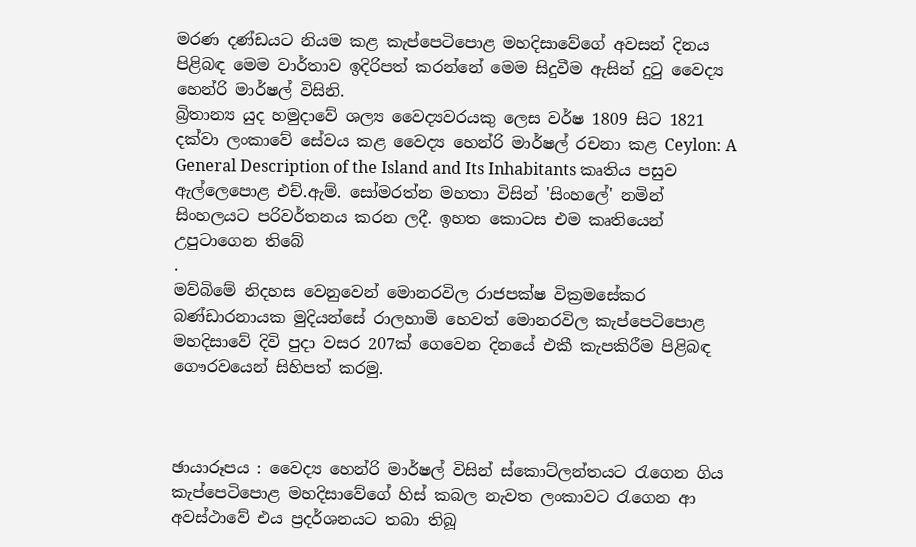මරණ දණ්ඩයට නියම කළ කැප්පෙටිපොළ මහදිසාවේගේ අවසන් දිනය පිළිබඳ මෙම වාර්තාව ඉදිරිපත් කරන්නේ මෙම සිදුවීම ඇසින් දුටු වෛද්‍ය හෙන්රි මාර්ෂල් විසිනි.
බ්‍රිතාන්‍ය යුද හමුදාවේ ශල්‍ය වෛද්‍යවරයකු ලෙස වර්ෂ 1809 සිට 1821 දක්වා ලංකාවේ සේවය කළ වෛද්‍ය හෙන්රි මාර්ෂල් රචනා කළ Ceylon: A General Description of the Island and Its Inhabitants කෘතිය පසුව ඇල්ලෙපොළ එච්.ඇම්. සෝමරත්න මහතා විසින් 'සිංහලේ' නමින් සිංහලයට පරිවර්තනය කරන ලදී. ඉහත කොටස එම කෘතියෙන් උපුටාගෙන තිබේ
.
මව්බිමේ නිදහස වෙනුවෙන් මොනරවිල රාජපක්ෂ වික්‍රමසේකර බණ්ඩාරනායක මුදියන්සේ රාලහාමි හෙවත් මොනරවිල කැප්පෙටිපොළ මහදිසාවේ දිවි පුදා වසර 207ක් ගෙවෙන දිනයේ එකී කැපකිරීම පිළිබඳ ගෞරවයෙන් සිහිපත් කරමු.



ඡායාරූපය : වෛද්‍ය හෙන්රි මාර්ෂල් විසින් ස්කොට්ලන්තයට රැගෙන ගිය කැප්පෙටිපොළ මහදිසාවේගේ හිස් කබල නැවත ලංකාවට රැගෙන ආ අවස්ථාවේ එය ප්‍රදර්ශනයට තබා තිබූ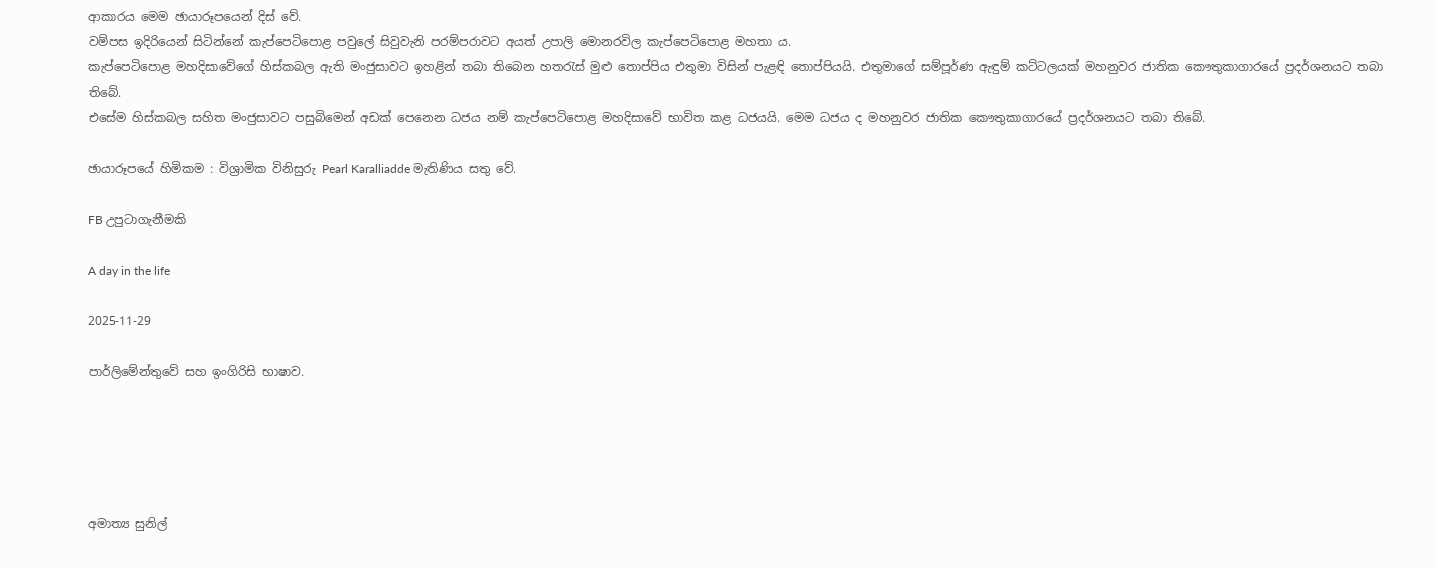ආකාරය මෙම ඡායාරූපයෙන් දිස් වේ.
වම්පස ඉදිරියෙන් සිටින්නේ කැප්පෙටිපොළ පවුලේ සිවුවැනි පරම්පරාවට අයත් උපාලි මොනරවිල කැප්පෙටිපොළ මහතා ය.
කැප්පෙටිපොළ මහදිසාවේගේ හිස්කබල ඇති මංජුසාවට ඉහළින් තබා තිබෙන හතරැස් මුළු තොප්පිය එතුමා විසින් පැළඳි තොප්පියයි. එතුමාගේ සම්පූර්ණ ඇඳුම් කට්ටලයක් මහනුවර ජාතික කෞතුකාගාරයේ ප්‍රදර්ශනයට තබා තිබේ.
එසේම හිස්කබල සහිත මංජුසාවට පසුබිමෙන් අඩක් පෙනෙන ධජය නම් කැප්පෙටිපොළ මහදිසාවේ භාවිත කළ ධජයයි. මෙම ධජය ද මහනුවර ජාතික කෞතුකාගාරයේ ප්‍රදර්ශනයට තබා තිබේ.

ඡායාරූපයේ හිමිකම : විශ්‍රාමික විනිසුරු Pearl Karalliadde මැතිණිය සතු වේ.

FB උපුටාගැනීමකි

A day in the life

2025-11-29

පාර්ලිමේන්තුවේ සහ ඉංගිරිසි භාෂාව.





අමාත්‍ය සුනිල්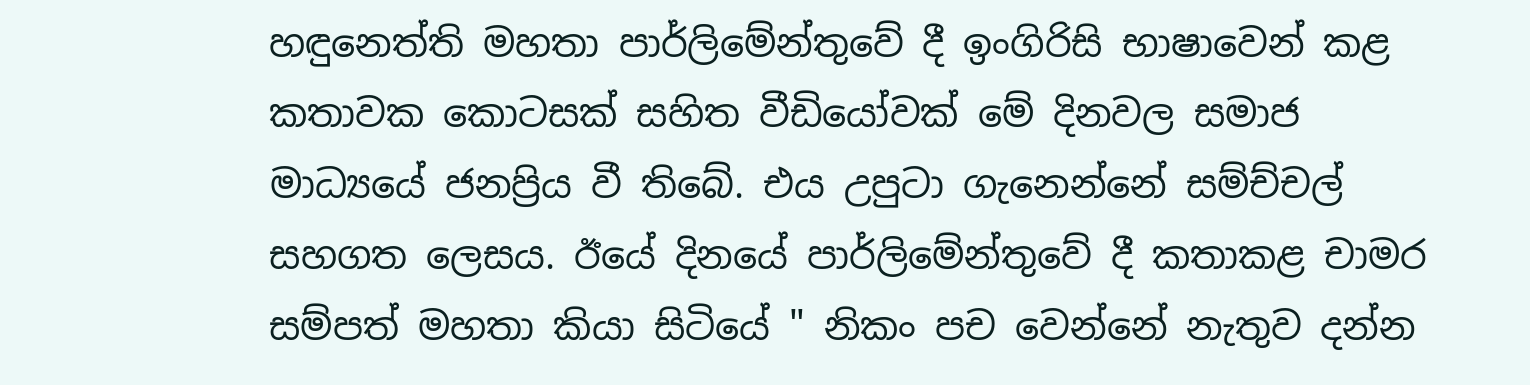හඳුනෙත්ති මහතා පාර්ලිමේන්තුවේ දී ඉංගිරිසි භාෂාවෙන් කළ කතාවක කොටසක් සහිත වීඩියෝවක් මේ දිනවල සමාජ මාධ්‍යයේ ජනප්‍රිය වී තිබේ. එය උපුටා ගැනෙන්නේ සම්ච්චල් සහගත ලෙසය. ඊයේ දිනයේ පාර්ලිමේන්තුවේ දී කතාකළ චාමර සම්පත් මහතා කියා සිටියේ " නිකං පච වෙන්නේ නැතුව දන්න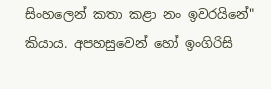සිංහලෙන් කතා කළා නං ඉවරයිනේ" කියාය. අපහසුවෙන් හෝ ඉංගිරිසි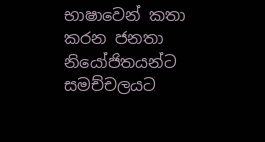භාෂාවෙන් කතා කරන ජනතා නියෝජිතයන්ට සමච්චලයට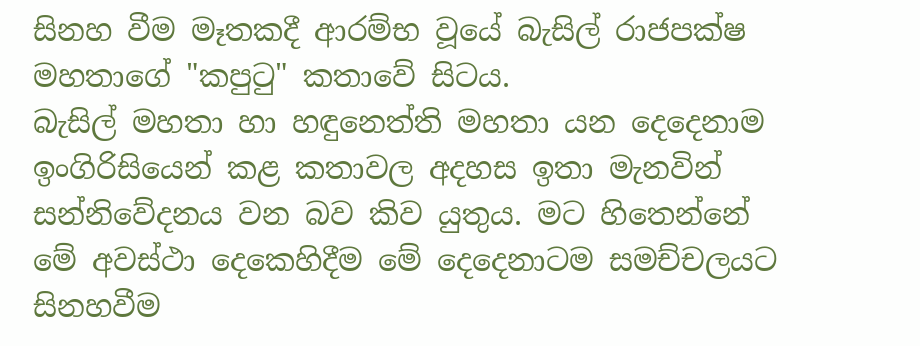සිනහ වීම මෑතකදී ආරම්භ වූයේ බැසිල් රාජපක්ෂ මහතාගේ "කපුටු" කතාවේ සිටය.
බැසිල් මහතා හා හඳුනෙත්ති මහතා යන දෙදෙනාම ඉංගිරිසියෙන් කළ කතාවල අදහස ඉතා මැනවින් සන්නිවේදනය වන බව කිව යුතුය. මට හිතෙන්නේ මේ අවස්ථා දෙකෙහිදීම මේ දෙදෙනාටම සමච්චලයට සිනහවීම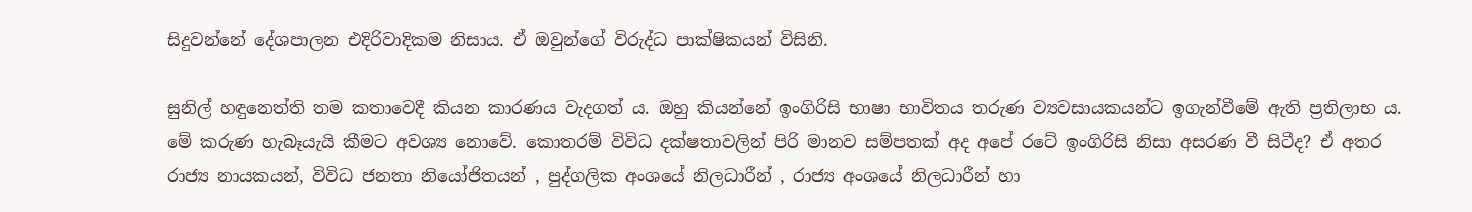සිදුවන්නේ දේශපාලන එදිරිවාදිකම නිසාය. ඒ ඔවුන්ගේ විරුද්ධ පාක්ෂිකයන් විසිනි.

සුනිල් හඳුනෙත්ති තම කතාවෙදී කියන කාරණය වැදගත් ය. ඔහු කියන්නේ ඉංගිරිසි භාෂා භාවිතය තරුණ ව්‍යවසායකයන්ට ඉගැන්වීමේ ඇති ප්‍රතිලාභ ය. මේ කරුණ හැබෑයැයි කීමට අවශ්‍ය නොවේ. කොතරම් විවිධ දක්ෂතාවලින් පිරි මානව සම්පතක් අද අපේ රටේ ඉංගිරිසි නිසා අසරණ වී සිටීද? ඒ අතර රාජ්‍ය නායකයන්, විවිධ ජනතා නියෝජිතයන් , පුද්ගලික අංශයේ නිලධාරීන් , රාජ්‍ය අංශයේ නිලධාරීන් හා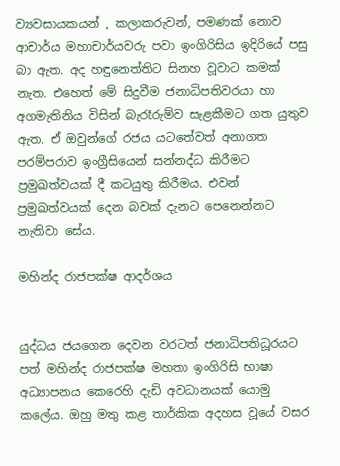ව්‍යවසායකයන් , කලාකරුවන්, පමණක් නොව ආචාර්ය මහාචාර්යවරු පවා ඉංගිරිසිය ඉදිරියේ පසු බා ඇත. අද හඳුනෙත්තිට සිනහ වූවාට කමක් නැත. එහෙත් මේ සිදුවීම ජනාධිපතිවරයා හා අගමැතිනිය විසින් බැරෑරුම්ව සැළකීමට ගත යුතුව ඇත. ඒ ඔවුන්ගේ රජය යටතේවත් අනාගත පරම්පරාව ඉංග්‍රීසියෙන් සන්නද්ධ කිරීමට ප්‍රමුඛත්වයක් දී කටයුතු කිරීමය. එවන් ප්‍රමුඛත්වයක් දෙන බවක් දැනට පෙනෙන්නට නැතිවා සේය.

මහින්ද රාජපක්ෂ ආදර්ශය


යුද්ධය ජයගෙන දෙවන වරටත් ජනාධිපතිධූරයට පත් මහින්ද රාජපක්ෂ මහතා ඉංගිරිසි භාෂා අධ්‍යාපනය කෙරෙහි දැඩි අවධානයක් යොමු කලේය. ඔහු මතු කළ තාර්කික අදහස වූයේ වසර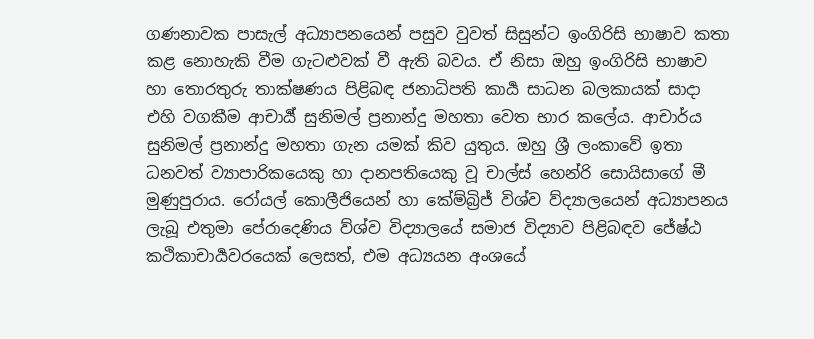ගණනාවක පාසැල් අධ්‍යාපනයෙන් පසුව වුවත් සිසුන්ට ඉංගිරිසි භාෂාව කතා කළ නොහැකි වීම ගැටළුවක් වී ඇති බවය. ඒ නිසා ඔහු ඉංගිරිසි භාෂාව හා තොරතුරු තාක්ෂණය පිළිබඳ ජනාධිපති කාර්‍ය සාධන බලකායක් සාදා එහි වගකීම ආචාර්‍ය් සුනිමල් ප්‍රනාන්දු මහතා වෙත භාර කලේය. ආචාර්ය සුනිමල් ප්‍රනාන්දු මහතා ගැන යමක් කිව යුතුය. ඔහු ශ්‍රී ලංකාවේ ඉතා ධනවත් ව්‍යාපාරිකයෙකු හා දානපතියෙකු වූ චාල්ස් හෙන්රි සොයිසාගේ මී මුණුපුරාය. රෝයල් කොලීජියෙන් හා කේම්බ්‍රිජ් විශ්ව ව්ද්‍යාලයෙන් අධ්‍යාපනය ලැබූ එතුමා පේරාදෙණිය ව්ශ්ව විද්‍යාලයේ සමාජ විද්‍යාව පිළිබඳව ජේෂ්ඨ කථිකාචාර්‍යවරයෙක් ලෙසත්, එම අධ්‍යයන අංශයේ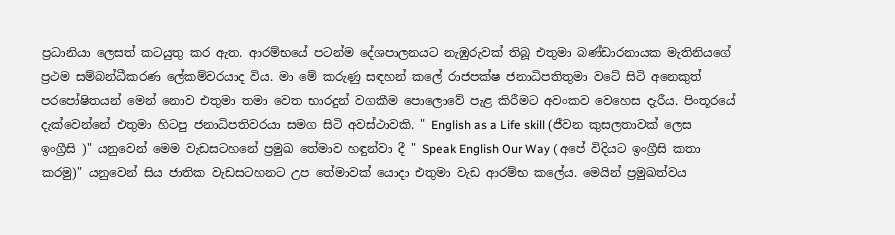ප්‍රධානියා ලෙසත් කටයුතු කර ඇත. ආරම්භයේ පටන්ම දේශපාලනයට නැඹුරුවක් තිබූ එතුමා බණ්ඩාරනායක මැතිනියගේ ප්‍රථම සම්බන්ධීකරණ ලේකම්වරයාද විය. මා මේ කරුණු සඳහන් කලේ රාජපක්ෂ ජනාධිපතිතුමා වටේ සිටි අනෙකුත් පරපෝෂිතයන් මෙන් නොව එතුමා තමා වෙත භාරදුන් වගකීම පොලොවේ පැළ කිරීමට අවංකව වෙහෙස දැරීය. පිංතූරයේ දැක්වෙන්නේ එතුමා හිටපු ජනාධිපතිවරයා සමග සිටි අවස්ථාවකි. " English as a Life skill (ජීවන කුසලතාවක් ලෙස ඉංග්‍රීසි )" යනුවෙන් මෙම වැඩසටහනේ ප්‍රමුඛ තේමාව හඳුන්වා දී " Speak English Our Way ( අපේ විදියට ඉංග්‍රීසි කතා කරමු)" යනුවෙන් සිය ජාතික වැඩසටහනට උප තේමාවක් යොදා එතුමා වැඩ ආරම්භ කලේය. මෙයින් ප්‍රමුඛත්වය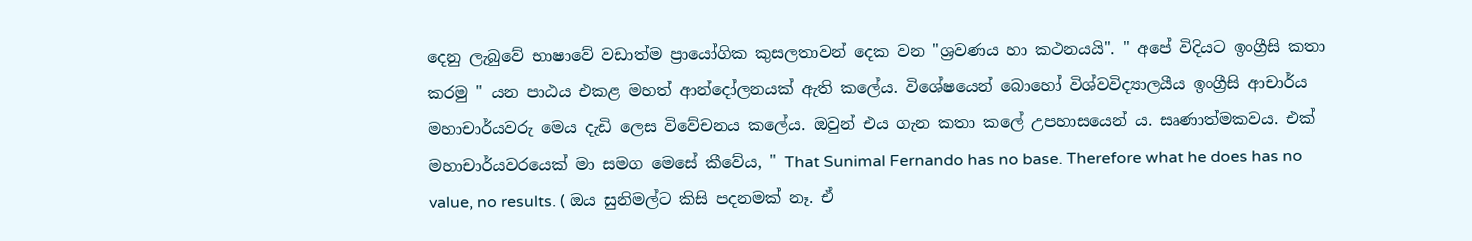දෙනු ලැබුවේ භාෂාවේ වඩාත්ම ප්‍රායෝගික කුසලතාවන් දෙක වන "ශ්‍රවණය හා කථනයයි". " අපේ විදියට ඉංග්‍රීසි කතා කරමු " යන පාඨය එකළ මහත් ආන්දෝලනයක් ඇති කලේය. විශේෂයෙන් බොහෝ විශ්වවිද්‍යාලයීය ඉංග්‍රීසි ආචාර්ය මහාචාර්යවරු මෙය දැඩි ලෙස විවේචනය කලේය. ඔවුන් එය ගැන කතා කලේ උපහාසයෙන්‍ ය. සෘණාත්මකවය. එක් මහාචාර්යවරයෙක් මා සමග මෙසේ කීවේය, " That Sunimal Fernando has no base. Therefore what he does has no value, no results. ( ඔය සුනිමල්ට කිසි පදනමක් නෑ. ඒ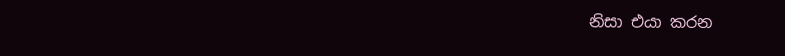නිසා එයා කරන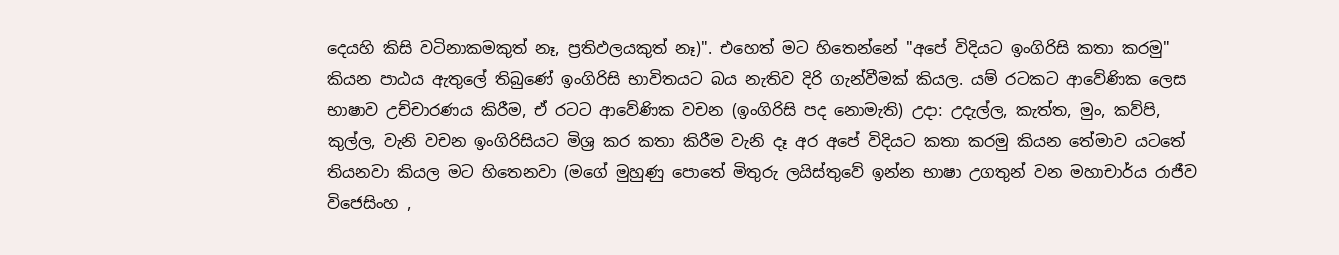දෙයහි කිසි වටිනාකමකුත් නෑ, ප්‍රතිඵලයකුත් නෑ)". එහෙත් මට හිතෙන්නේ "අපේ විදියට ඉංගිරිසි කතා කරමු" කියන පාඨය ඇතුලේ තිබුණේ ඉංගිරිසි භාවිතයට බය නැතිව දිරි ගැන්වීමක් කියල. යම් රටකට ආවේණික ලෙස භාෂාව උච්චාරණය කිරීම, ඒ රටට ආවේණික වචන (ඉංගිරිසි පද නොමැති) උදා: උදැල්ල, කැත්ත, මුං, කව්පි, කුල්ල, වැනි වචන ඉංගිරිසියට මිශ්‍ර කර කතා කිරීම වැනි දෑ අර අපේ විදියට කතා කරමු කියන තේමාව යටතේ තියනවා කියල මට හිතෙනවා (මගේ මුහුණු පොතේ මිතුරු ලයිස්තුවේ ඉන්න භාෂා උගතුන් වන මහාචාර්ය රාජීව විජෙසිංහ ,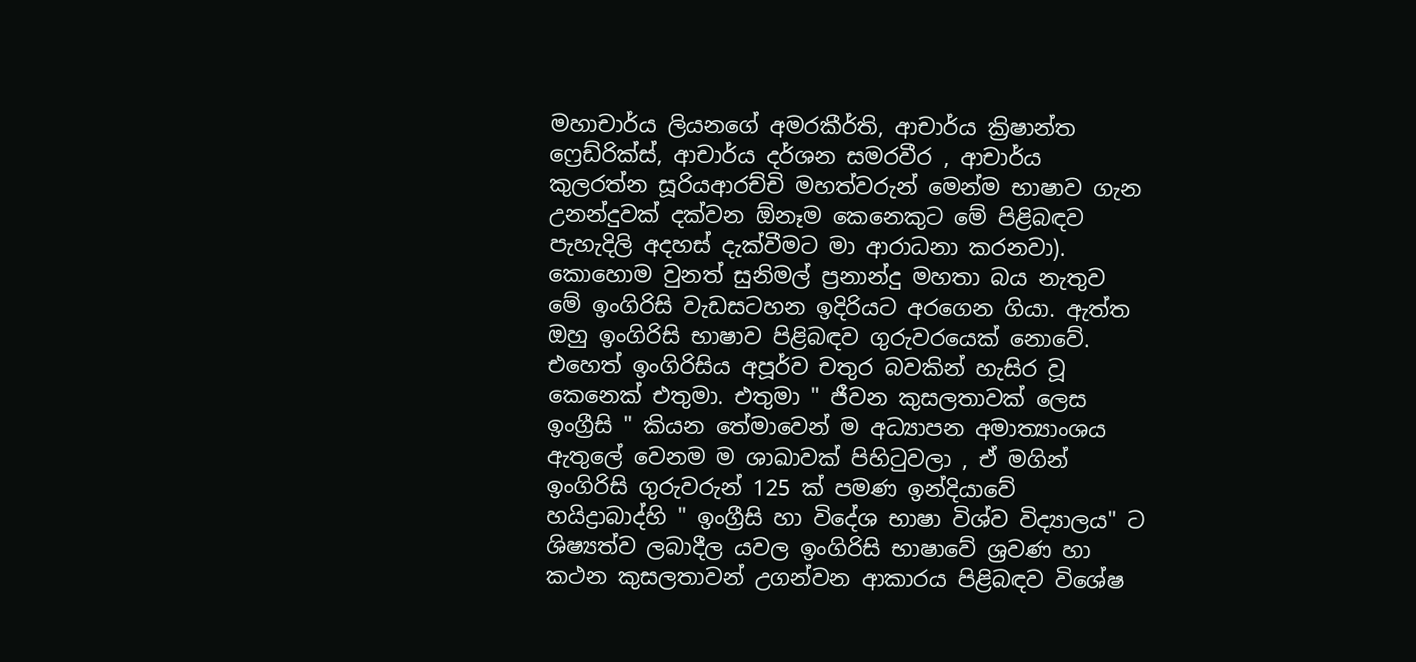මහාචාර්ය ලියනගේ අමරකීර්ති, ආචාර්ය ක්‍රිෂාන්ත ෆ්‍රෙඩ්රික්ස්, ආචාර්ය දර්ශන සමරවීර , ආචාර්ය කුලරත්න සූරියආරච්චි මහත්වරුන් මෙන්ම භාෂාව ගැන උනන්දුවක් දක්වන ඕනෑම කෙනෙකුට මේ පිළිබඳව පැහැදිලි අදහස් දැක්වීමට මා ආරාධනා කරනවා). කොහොම වුනත් සුනිමල් ප්‍රනාන්දු මහතා බය නැතුව මේ ඉංගිරිසි වැඩසටහන ඉදිරියට අරගෙන ගියා. ඇත්ත ඔහු ඉංගිරිසි භාෂාව පිළිබඳව ගුරුවරයෙක් නොවේ. එහෙත් ඉංගිරිසිය අපූර්ව චතුර බවකින් හැසිර වූ කෙනෙක් එතුමා. එතුමා " ජීවන කුසලතාවක් ලෙස ඉංග්‍රීසි " කියන තේමාවෙන් ම අධ්‍යාපන අමාත්‍යාංශය ඇතුලේ වෙනම ම ශාඛාවක් පිහිටුවලා , ඒ මගින් ඉංගිරිසි ගුරුවරුන් 125 ක් පමණ ඉන්දියාවේ හයිද්‍රාබාද්හි " ඉංග්‍රීසි හා විදේශ භාෂා විශ්ව විද්‍යාලය" ට ශිෂ්‍යත්ව ලබාදීල යවල ඉංගිරිසි භාෂාවේ ශ්‍රවණ හා කථන කුසලතාවන් උගන්වන ආකාරය පිළිබඳව විශේෂ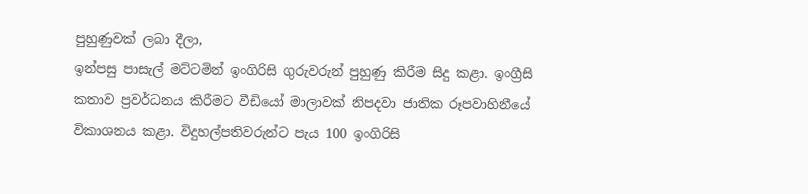පුහුණුවක් ලබා දීලා,
ඉන්පසු පාසැල් මට්ටමින් ඉංගිරිසි ගුරුවරුන් පුහුණු කිරීම සිදු කළා. ඉංග්‍රීසි කතාව ප්‍රවර්ධනය කිරීමට වීඩියෝ මාලාවක් නිපදවා ජාතික රූපවාහිනීයේ විකාශනය කළා. විදුහල්පතිවරුන්ට පැය 100 ඉංගිරිසි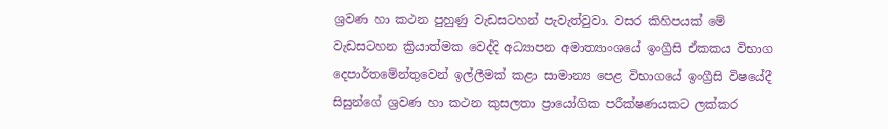ශ්‍රවණ හා කථන පුහුණු වැඩසටහන් පැවැත්වුවා. වසර කිහිපයක් මේ වැඩසටහන ක්‍රියාත්මක වෙද්දි අධ්‍යාපන අමාත්‍යාංශයේ ඉංග්‍රීසි ඒකකය විභාග දෙපාර්තමේන්තුවෙන් ඉල්ලීමක් කළා සාමාන්‍ය පෙළ විභාගයේ ඉංග්‍රීසි විෂයේදී සිසුන්ගේ ශ්‍රවණ හා කථන කුසලතා ප්‍රායෝගික පරීක්ෂණයකට ලක්කර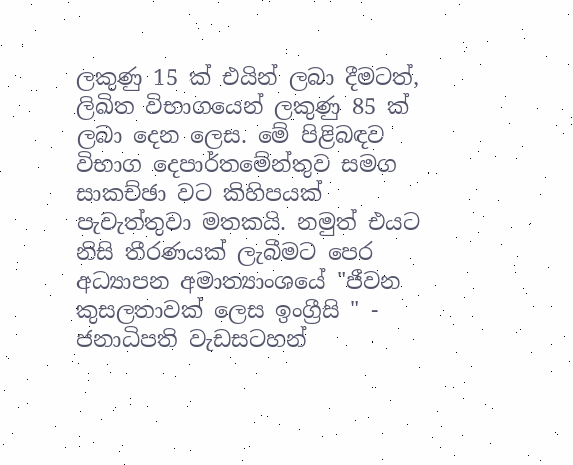ලකුණු 15 ක් එයින් ලබා දීමටත්, ලිඛිත විභාගයෙන් ලකුණු 85 ක් ලබා දෙන ලෙස. මේ පිළිබඳව විභාග දෙපාර්තමේන්තුව සමග සාකච්ඡා වට කිහිපයක් පැවැත්තුවා මතකයි. නමුත් එයට නිසි තීරණයක් ලැබීමට පෙර අධ්‍යාපන අමාත්‍යාංශයේ "ජීවන කුසලතාවක් ලෙස ඉංග්‍රීසි " - ජනාධිපති වැඩසටහන්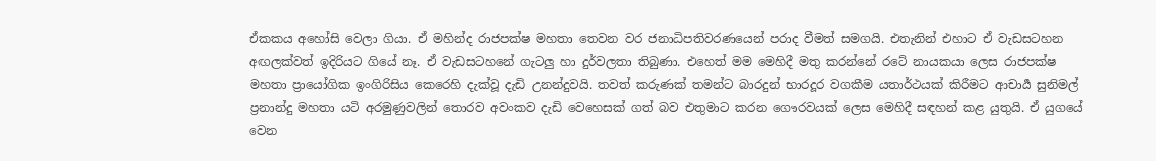ඒකකය අහෝසි වෙලා ගියා. ඒ මහින්ද රාජපක්ෂ මහතා තෙවන වර ජනාධිපතිවරණයෙන් පරාද වීමත් සමගයි. එතැනින් එහාට ඒ වැඩසටහන අඟලක්වත් ඉදි‍රියට ගියේ නෑ. ඒ වැඩසටහනේ ගැටලු හා දුර්වලතා තිබුණා. එහෙත් මම මෙහිදී මතු කරන්නේ රටේ නායකයා ලෙස රාජපක්ෂ මහතා ප්‍රායෝගික ඉංගිරිසිය කෙරෙහි දැක්වූ දැඩි උනන්දුවයි. තවත් කරුණක් තමන්ට බාරදුන් භාරදූර වගකීම යතාර්ථයක් කිරීමට ආචාර්‍ය සුනිමල් ප්‍රනාන්දු මහතා යටි අරමුණුවලින් තොරව අවංකව දැඩි වෙහෙසක් ගත් බව එතුමාට කරන ගෞරවයක් ලෙස මෙහිදී සඳහන් කළ යුතුයි. ඒ යුගයේ වෙන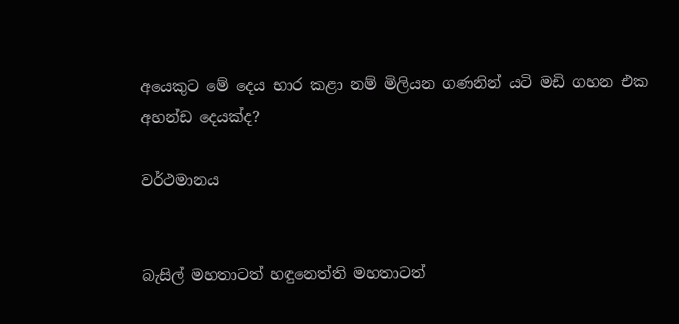අයෙකුට මේ දෙය භාර කළා නම් මිලියන ගණනින් යටි මඩි ගහන එක අහන්ඩ දෙයක්ද?

වර්ථමානය


බැසිල් මහතාටත් හඳුනෙත්ති මහතාටත්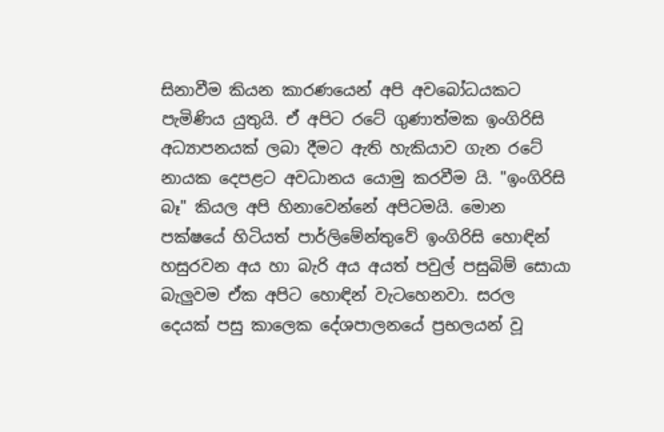සිනාවීම කියන කාරණයෙන් අපි අවබෝධයකට පැමිණිය යුතුයි. ඒ අපිට රටේ ගුණාත්මක ඉංගිරිසි අධ්‍යාපනයක් ලබා දීමට ඇති හැකියාව ගැන රටේ නායක දෙපළට අවධානය යොමු කරවීම යි. "ඉංගිරිසි බෑ" කියල අපි හිනාවෙන්නේ අපිටමයි. මොන පක්ෂයේ හිටියත් පාර්ලිමේන්තුවේ ඉංගිරිසි හොඳින් හසුරවන අය හා බැරි අය අයත් පවුල් පසුබිම් සොයා බැලුවම ඒක අපිට හොඳින් වැටහෙනවා. සරල දෙයක් පසු කාලෙක දේශපාලනයේ ප්‍රභලයන් වූ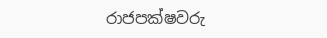රාජපක්ෂවරු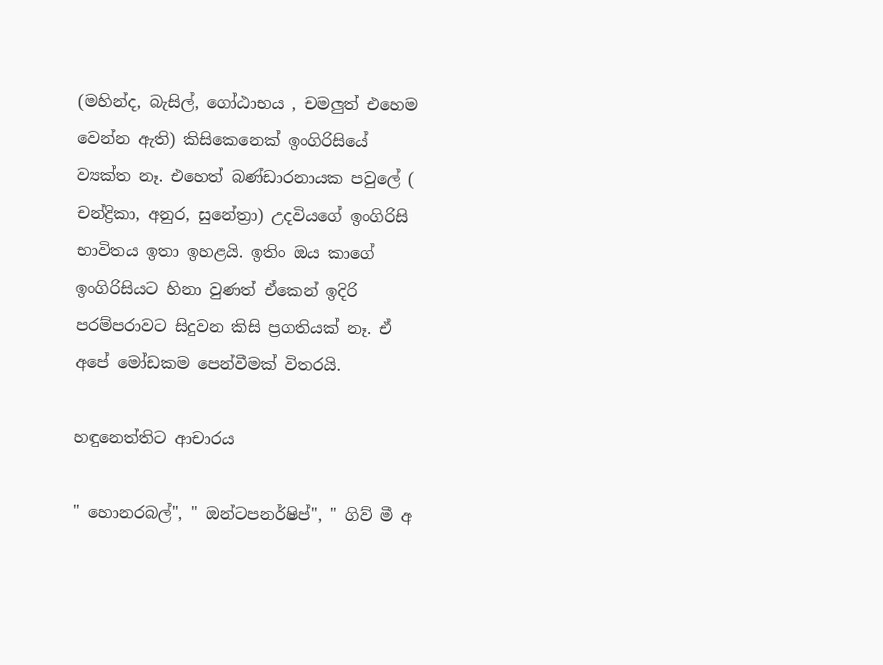(මහින්ද, බැසිල්, ගෝඨාභය , චමලුත් එහෙම වෙන්න ඇති) කිසිකෙනෙක් ඉංගිරිසියේ ව්‍යක්ත නෑ. එහෙත් බණ්ඩාරනායක පවුලේ ( චන්ද්‍රිකා, අනුර, සුනේත්‍රා) උදවියගේ ඉංගිරිසි භාවිතය ඉතා ඉහළයි. ඉතිං ඔය කාගේ ඉංගිරිසියට හිනා වුණත් ඒකෙන් ඉදිරි පරම්පරාවට සිදුවන කිසි ප්‍රගතියක් නෑ. ඒ අපේ මෝඩකම පෙන්වීමක් විතරයි.

හඳුනෙත්තිට ආචාරය

" හොනරබල්", " ඔන්ටපනර්ෂිප්", " ගිව් මී අ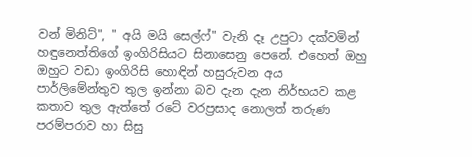වන් මිනිට්", " අයි මයි සෙල්ෆ්" වැනි දෑ උපුටා දක්වමින් හඳුනෙත්තිගේ ඉංගිරිසියට සිනාසෙනු පෙනේ. එහෙත් ඔහු ඔහුට වඩා ඉංගිරිසි හොඳින් හසුරුවන අය පාර්ලිමේන්තුව තුල ඉන්නා බව දැන දැන නිර්භයව කළ කතාව තුල ඇත්තේ රටේ වරප්‍රසාද නොලත් තරුණ පරම්පරාව හා සිසු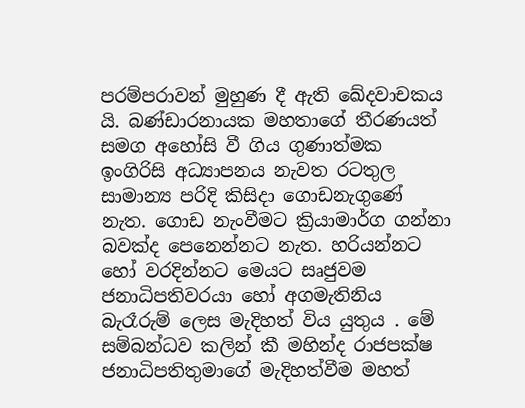පරම්පරාවන් මුහුණ දී ඇති ඛේදවාචකය යි. බණ්ඩාරනායක මහතාගේ තීරණයත් සමග අහෝසි වී ගිය ගුණාත්මක ඉංගිරිසි අධ්‍යාපනය නැවත රටතුල සාමාන්‍ය පරිදි කිසිදා ගොඩනැගුණේ නැත. ගොඩ නැංවීමට ක්‍රියාමාර්ග ගන්නා බවක්ද පෙනෙන්නට නැත. හරියන්නට හෝ වරදින්නට මෙයට සෘජුවම ජනාධිපතිවරයා හෝ අගමැතිනිය බැරෑරුම් ලෙස මැදිහත් විය යුතුය . මේ සම්බන්ධව කලින් කී මහින්ද රාජපක්ෂ ජනාධිපතිතුමාගේ මැදිහත්වීම මහත්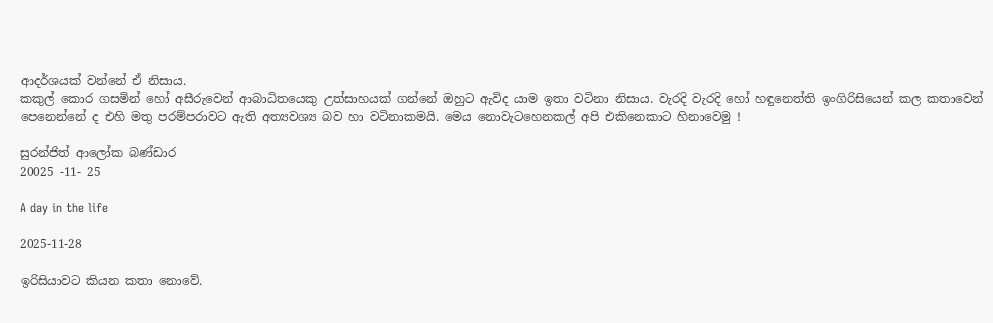ආදර්ශයක් වන්නේ ඒ නිසාය.
කකුල් කොර ගසමින් හෝ අසීරුවෙන් ආබාධිතයෙකු උත්සාහයක් ගන්නේ ඔහුට ඇවිද යාම ඉතා වටිනා නිසාය. වැරදි වැරදි හෝ හඳුනෙත්ති ඉංගිරිසියෙන් කල කතාවෙන් පෙනෙන්නේ ද එහි මතු පරම්පරාවට ඇති අත්‍යවශ්‍ය බව හා වටිනාකමයි. මෙය නොවැටහෙනකල් අපි එකිනෙකාට හිනාවෙමු !

සුරන්ජිත් ආලෝක බණ්ඩාර
20025 -11- 25

A day in the life

2025-11-28

ඉරිසියාවට කියන කතා නොවේ.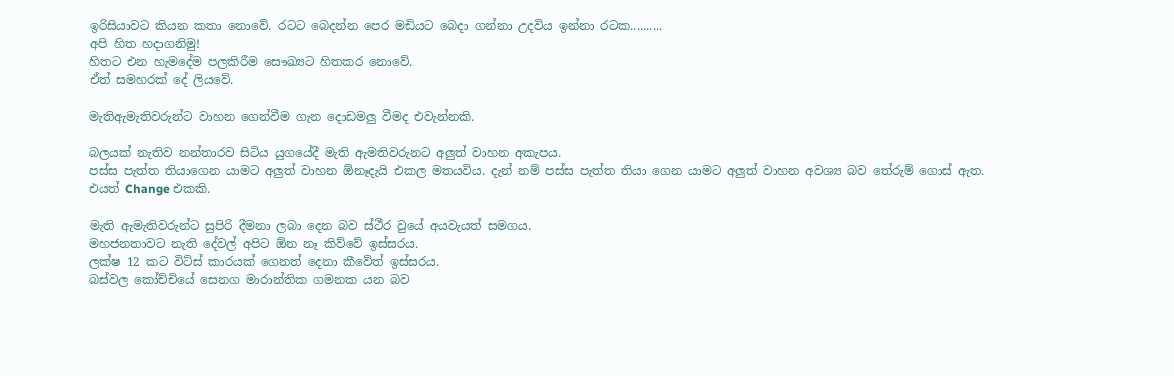ඉරිසියාවට කියන කතා නොවේ. රටට බෙදන්න පෙර මඩියට බෙදා ගන්නා උදවිය ඉන්නා රටක..........
අපි හිත හදාගනිමු!
හිතට එන හැමදේම පලකිරීම සෞඛ්‍යට හිතකර නොවේ.
ඒත් සමහරක් දේ ලියවේ.

මැතිඇමැතිවරුන්ට වාහන ගෙන්වීම ගැන දොඩමලු වීමද එවැන්නකි.

බලයක් නැතිව නන්තාරව සිටිය යුගයේදී මැති ඇමතිවරුනට අලුත් වාහන අකැපය.
පස්ස පැත්ත තියාගෙන යාමට අලුත් වාහන ඕනෑදැයි එකල මතයවිය. දැන් නම් පස්ස පැත්ත තියා ගෙන යාමට අලුත් වාහන අවශ්‍ය බව තේරුම් ගොස් ඇත‍.
එයත් Change එකකි.

මැති ඇමැතිවරුන්ට සුපිරි දීමනා ලබා දෙන බව ස්ථීර වුයේ අයවැයත් සමගය.
මහජනතාවට නැති දේවල් අපිට ඕන නෑ කිව්වේ ඉස්සරය.
ලක්ෂ 12 කට විට්ස් කාරයක් ගෙනත් දෙනා කීවේත් ඉස්සරය.
බස්වල කෝච්චියේ සෙනග මාරාන්තික ගමනක යන බව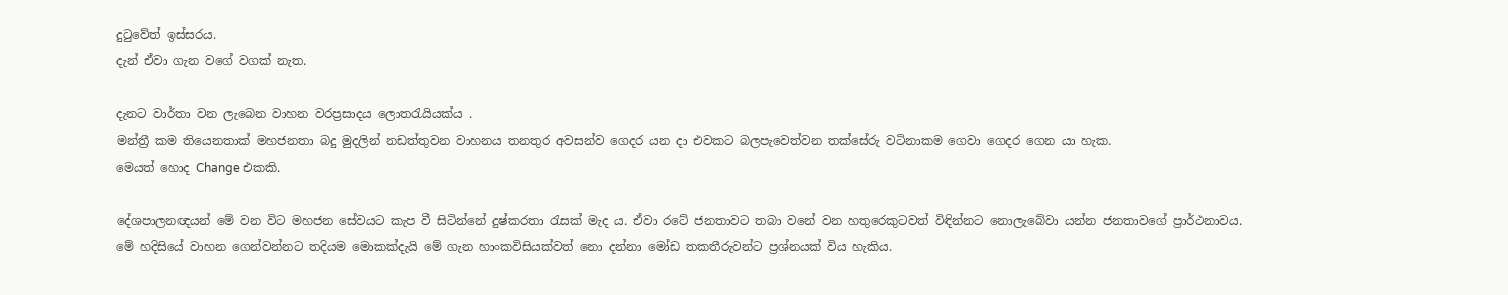දුටුවේත් ඉස්සරය.
දැන් ඒවා ගැන වගේ වගක් නැත.

දැනට වාර්තා වන ලැබෙන වාහන වරප්‍රසාදය ලොතරැයියක්ය .
මන්ත්‍රී කම තියෙනතාක් මහජනතා බදු මුදලින් නඩත්තුවන වාහනය තනතුර අවසන්ව ගෙදර යන දා එවකට බලපැවෙත්වන තක්සේරු වටිනාකම ගෙවා ගෙදර ගෙන යා හැක.
මෙයත් හොද Change එකකි.

දේශපාලනඥයන් මේ වන විට මහජන සේවයට කැප වී සිටින්නේ දුෂ්කරතා රැසක්‌ මැද ය. ඒවා රටේ ජනතාවට තබා වනේ වන හතුරෙකුටවත් විඳින්නට නොලැබේවා යන්න ජනතාවගේ ප්‍රාර්ථනාවය.
මේ හදිසියේ වාහන ගෙන්වන්නට තදියම මොකක්‌දැයි මේ ගැන හාංකවිසියක්‌වත් නො දන්නා මෝඩ තකතීරුවන්ට ප්‍රශ්නයක්‌ විය හැකිය.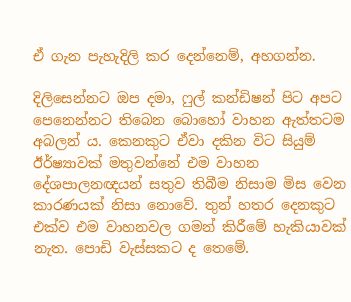ඒ ගැන පැහැදිලි කර දෙන්නෙම්, අහගන්න.

දිලිසෙන්නට ඔප දමා, ෆුල් කන්ඩිෂන් පිට අපට පෙනෙන්නට තිබෙන බොහෝ වාහන ඇත්තටම අබලන් ය. කෙනකුට ඒවා දකින විට සියුම් ඊර්ෂ්‍යාවක්‌ මතුවන්නේ එම වාහන දේශපාලනඥයන් සතුව තිබීම නිසාම මිස වෙන කාරණයක්‌ නිසා නොවේ. තුන් හතර දෙනකුට එක්‌ව එම වාහනවල ගමන් කිරීමේ හැකියාවක්‌ නැත. පොඩි වැස්‌සකට ද තෙමේ.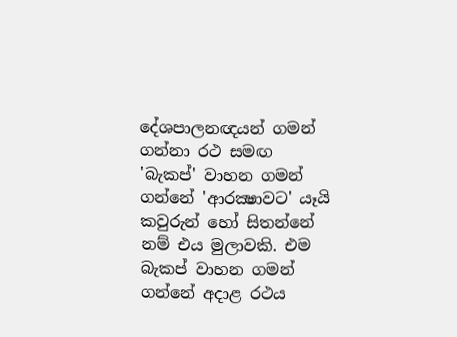දේශපාලනඥයන් ගමන් ගන්නා රථ සමඟ 'බැකප්' වාහන ගමන් ගන්නේ 'ආරක්‍ෂාවට' යෑයි කවුරුන් හෝ සිතන්නේ නම් එය මුලාවකි. එම බැකප් වාහන ගමන් ගන්නේ අදාළ රථය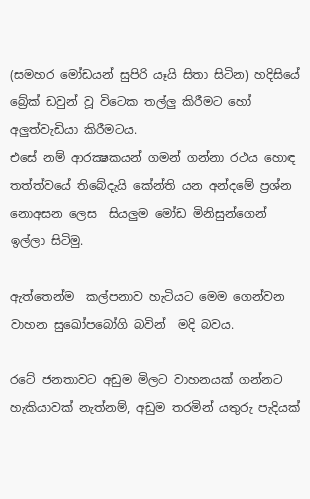(සමහර මෝඩයන් සුපිරි යෑයි සිතා සිටින) හදිසියේ බ්‍රේක්‌ ඩවුන් වූ විටෙක තල්ලු කිරීමට හෝ අලුත්වැඩියා කිරීමටය.
එසේ නම් ආරක්‍ෂකයන් ගමන් ගන්නා රථය හොඳ තත්ත්වයේ තිබේදැයි කේන්ති යන අන්දමේ ප්‍රශ්න නොඅසන ලෙස  සියලුම මෝඩ මිනිසුන්ගෙන් ඉල්ලා සිටිමු.

ඇත්තෙන්ම  කල්පනාව හැටියට මෙම ගෙන්වන වාහන සුඛෝප‍බෝගි බවින්  මදි බවය.

රටේ ජනතාවට අඩුම මිලට වාහනයක්‌ ගන්නට හැකියාවක්‌ නැත්නම්, අඩුම තරමින් යතුරු පැදියක්‌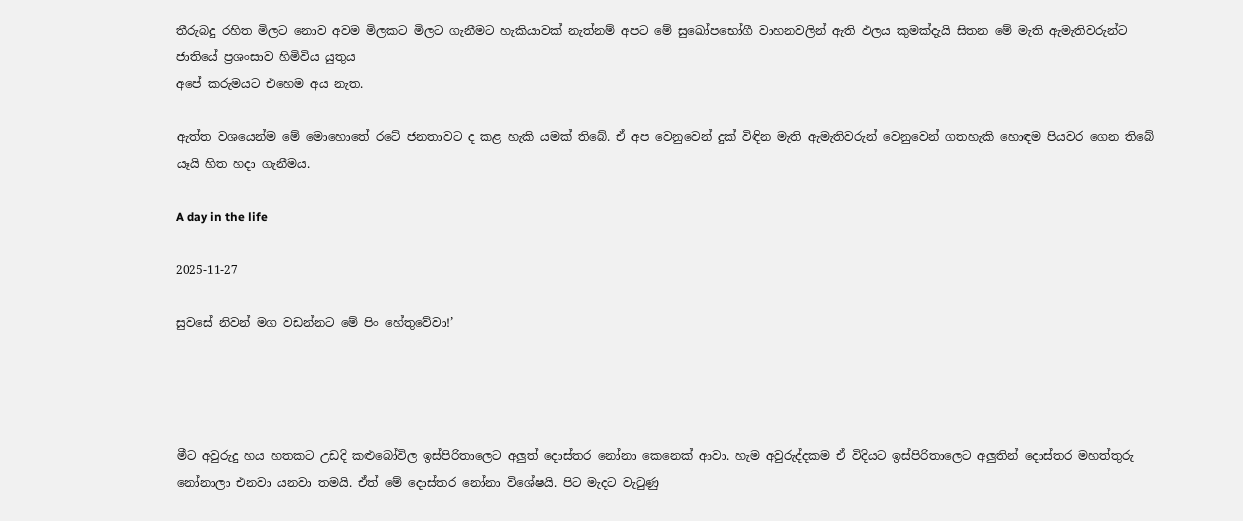තීරුබදු රහිත මිලට නොව අවම මිලකට මිලට ගැනීමට හැකියාවක්‌ නැත්නම් අපට මේ සුඛෝපභෝගී වාහනවලින් ඇති ඵලය කුමක්‌දැයි සිතන මේ මැති ඇමැතිවරුන්ට ජාතියේ ප්‍රශංසාව හිමිවිය යුතුය
අපේ කරුමයට එහෙම අය නැත.

ඇත්ත වශයෙන්ම මේ මොහොතේ රටේ ජනතාවට ද කළ හැකි යමක්‌ තිබේ. ඒ අප වෙනුවෙන් දුක්‌ විඳින මැති ඇමැතිවරුන් වෙනුවෙන් ගතහැකි හොඳම පියවර ගෙන තිබේ යෑයි හිත හදා ගැනීමය.

A day in the life

2025-11-27

සුවසේ නිවන් මග වඩන්නට මේ පිං හේතුවේවා!’




මීට අවුරුදු හය හතකට උඩදි කළුබෝවිල ඉස්පිරිතාලෙට අලුත් දොස්තර නෝනා කෙනෙක් ආවා. හැම අවුරුද්දකම ඒ විදියට ඉස්පිරිතාලෙට අලුතින් දොස්තර මහත්තුරු නෝනාලා එනවා යනවා තමයි. ඒත් මේ දොස්තර නෝනා විශේෂයි. පිට මැදට වැටුණු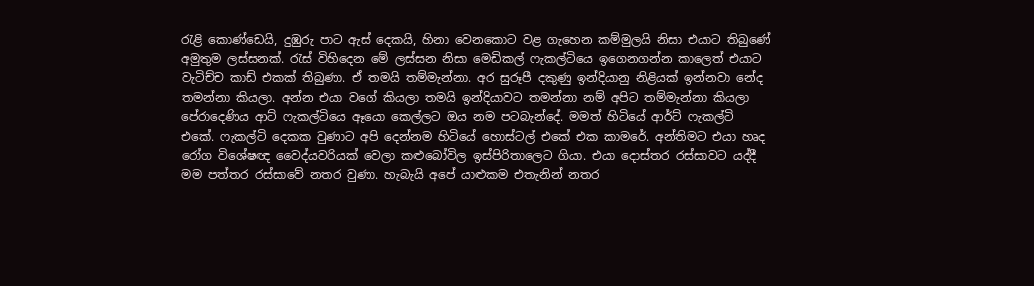රැළි කොණ්ඩෙයි, දුඹුරු පාට ඇස් දෙකයි, හිනා වෙනකොට වළ ගැහෙන කම්මුලයි නිසා එයාට තිබුණේ අමුතුම ලස්සනක්. රැස් විහිදෙන මේ ලස්සන නිසා මෙඩිකල් ෆැකල්ටියෙ ඉගෙනගන්න කාලෙත් එයාට වැටිච්ච කාඩ් එකක් තිබුණා. ඒ තමයි තම්මැන්නා. අර සුරූපී දකුණු ඉන්දියානු නිළියක් ඉන්නවා නේද තමන්නා කියලා. අන්න එයා වගේ කියලා තමයි ඉන්දියාවට තමන්නා නම් අපිට තම්මැන්නා කියලා පේරාදෙණිය ආට් ෆැකල්ටියෙ ඈයො කෙල්ලට ඔය නම පටබැන්දේ. මමත් හිටියේ ආර්ට් ෆැකල්ටි එකේ. ෆැකල්ටි දෙකක වුණාට අපි දෙන්නම හිටියේ හොස්ටල් එකේ එක කාමරේ. අන්තිමට එයා හෘද රෝග විශේෂඥ වෛද්යවරියක් වෙලා කළුබෝවිල ඉස්පිරිතාලෙට ගියා. එයා දොස්තර රස්සාවට යද්දී මම පත්තර රස්සාවේ නතර වුණා. හැබැයි අපේ යාළුකම එතැනින් නතර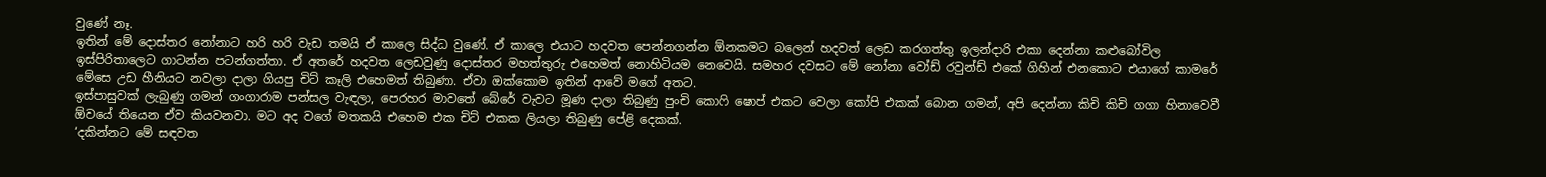වුණේ නෑ.
ඉතින් මේ දොස්තර නෝනාට හරි හරි වැඩ තමයි ඒ කාලෙ සිද්ධ වුණේ. ඒ කාලෙ එයාට හදවත පෙන්නගන්න ඕනකමට බලෙන් හදවත් ලෙඩ කරගත්තු ඉලන්දාරි එකා දෙන්නා කළුබෝවිල ඉස්පිරිතාලෙට ගාටන්න පටන්ගත්තා. ඒ අතරේ හදවත ලෙඩවුණු දොස්තර මහත්තුරු එහෙමත් නොහිටියම නෙවෙයි. සමහර දවසට මේ නෝනා වෝඩ් රවුන්ඩ් එකේ ගිහින් එනකොට එයාගේ කාමරේ මේසෙ උඩ හීනියට නවලා දාලා ගියපු චිට් කෑලි එහෙමත් තිබුණා. ඒවා ඔක්කොම ඉතින් ආවේ මගේ අතට.
ඉස්පාසුවක් ලැබුණු ගමන් ගංගාරාම පන්සල වැඳලා, පෙරහර මාවතේ බේරේ වැවට මූණ දාලා තිබුණු පුංචි කොෆි ෂොප් එකට වෙලා කෝපි එකක් බොන ගමන්, අපි දෙන්නා කිචි කිචි ගගා හිනාවෙවී ඕවයේ තියෙන ඒව කියවනවා. මට අද වගේ මතකයි එහෙම එක චිට් එකක ලියලා තිබුණු පේළි දෙකක්.
‘දකින්නට මේ සඳවත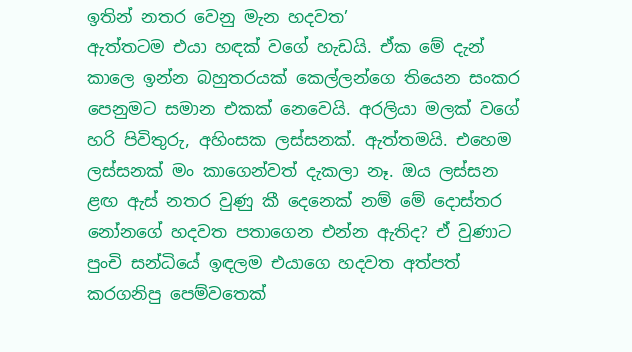ඉතින් නතර වෙනු මැන හදවත’
ඇත්තටම එයා හඳක් වගේ හැඩයි. ඒක මේ දැන් කාලෙ ඉන්න බහුතරයක් කෙල්ලන්ගෙ තියෙන සංකර පෙනුමට සමාන එකක් නෙවෙයි. අරලියා මලක් වගේ හරි පිවිතුරු, අහිංසක ලස්සනක්. ඇත්තමයි. එහෙම ලස්සනක් මං කාගෙන්වත් දැකලා නෑ. ඔය ලස්සන ළඟ ඇස් නතර වුණු කී දෙනෙක් නම් මේ දොස්තර නෝනගේ හදවත පතාගෙන එන්න ඇතිද? ඒ වුණාට පුංචි සන්ධියේ ඉඳලම එයාගෙ හදවත අත්පත් කරගනිපු පෙම්වතෙක්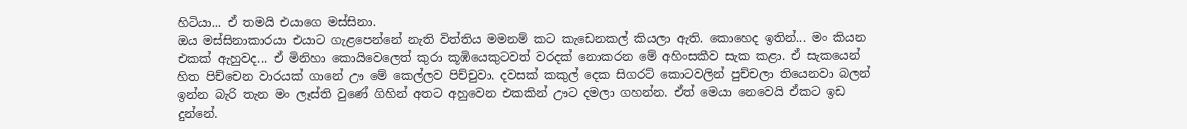හිටියා... ඒ තමයි එයාගෙ මස්සිනා.
ඔය මස්සිනාකාරයා එයාට ගැළපෙන්නේ නැති විත්තිය මමනම් කට කැඩෙනකල් කියලා ඇති. කොහෙද ඉතින්... මං කියන එකක් ඇහුවද... ඒ මිනිහා කොයිවෙලෙත් කුරා කූඹියෙකුටවත් වරදක් නොකරන මේ අහිංසකීව සැක කළා. ඒ සැකයෙන් හිත පිච්චෙන වාරයක් ගානේ ඌ මේ කෙල්ලව පිච්චුවා. දවසක් කකුල් දෙක සිගරට් කොටවලින් පුච්චලා තියෙනවා බලන් ඉන්න බැරි තැන මං ලෑස්ති වුණේ ගිහින් අතට අහුවෙන එකකින් ඌට දමලා ගහන්න. ඒත් මෙයා නෙවෙයි ඒකට ඉඩ දුන්නේ.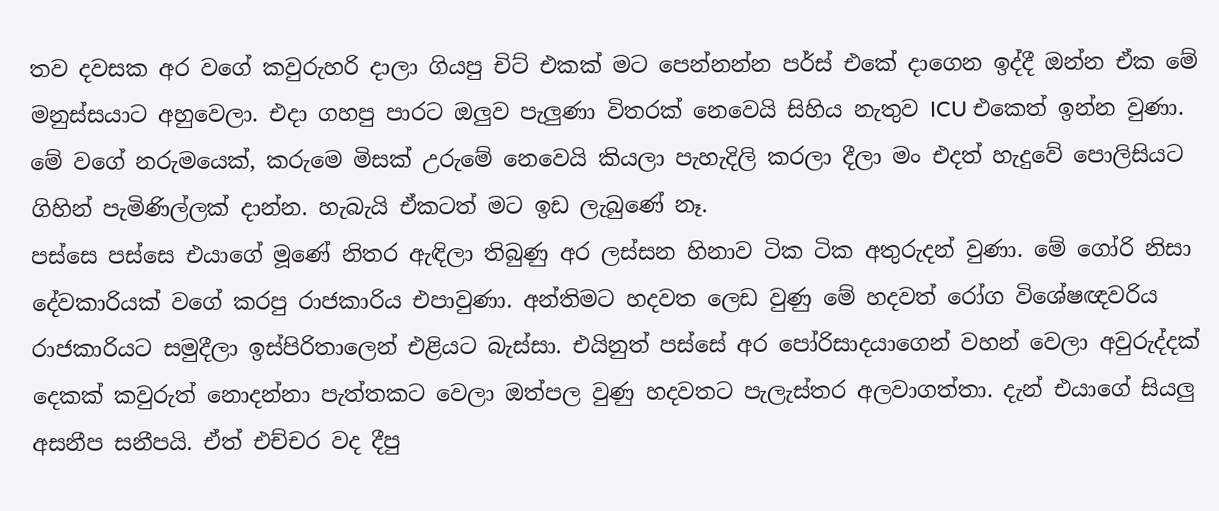තව දවසක අර වගේ කවුරුහරි දාලා ගියපු චිට් එකක් මට පෙන්නන්න පර්ස් එකේ දාගෙන ඉද්දී ඔන්න ඒක මේ මනුස්සයාට අහුවෙලා. එදා ගහපු පාරට ඔලුව පැලුණා විතරක් නෙවෙයි සිහිය නැතුව ICU එකෙත් ඉන්න වුණා. මේ වගේ නරුමයෙක්, කරුමෙ මිසක් උරුමේ නෙවෙයි කියලා පැහැදිලි කරලා දීලා මං එදත් හැදුවේ පොලිසියට ගිහින් පැමිණිල්ලක් දාන්න. හැබැයි ඒකටත් මට ඉඩ ලැබුණේ නෑ.
පස්සෙ පස්සෙ එයාගේ මූණේ නිතර ඇඳිලා තිබුණු අර ලස්සන හිනාව ටික ටික අතුරුදන් වුණා. මේ ගෝරි නිසා දේවකාරියක් වගේ කරපු රාජකාරිය එපාවුණා. අන්තිමට හදවත ලෙඩ වුණු මේ හදවත් රෝග විශේෂඥවරිය රාජකාරියට සමුදීලා ඉස්පිරිතාලෙන් එළියට බැස්සා. එයිනුත් පස්සේ අර පෝරිසාදයාගෙන් වහන් වෙලා අවුරුද්දක් දෙකක් කවුරුත් නොදන්නා පැත්තකට වෙලා ඔත්පල වුණු හදවතට පැලැස්තර අලවාගත්තා. දැන් එයාගේ සියලු අසනීප සනීපයි. ඒත් එච්චර වද දීපු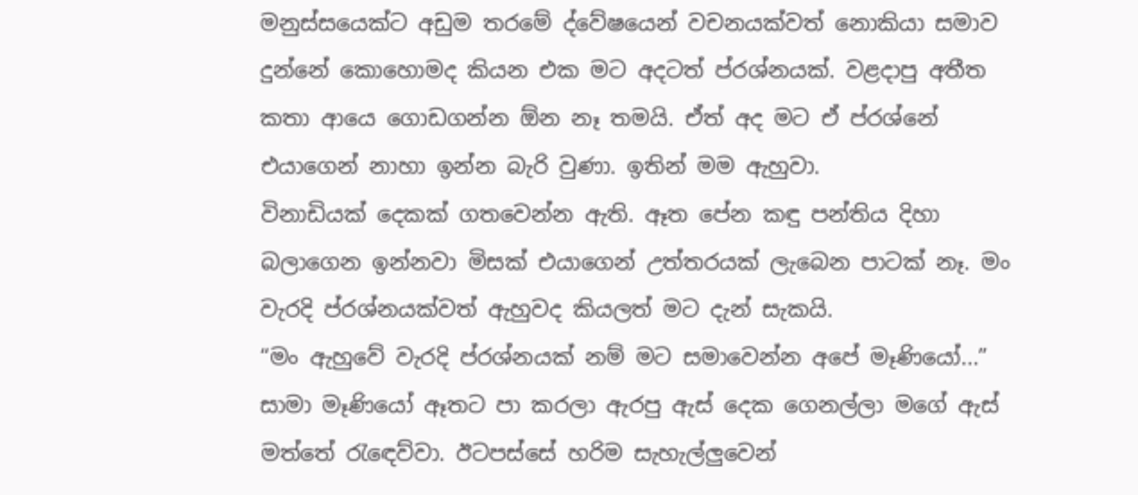මනුස්සයෙක්ට අඩුම තරමේ ද්වේෂයෙන් වචනයක්වත් නොකියා සමාව දුන්නේ කොහොමද කියන එක මට අදටත් ප්රශ්නයක්. වළදාපු අතීත කතා ආයෙ ගොඩගන්න ඕන නෑ තමයි. ඒත් අද මට ඒ ප්රශ්නේ එයාගෙන් නාහා ඉන්න බැරි වුණා. ඉතින් මම ඇහුවා.
විනාඩියක් දෙකක් ගතවෙන්න ඇති. ඈත පේන කඳු පන්තිය දිහා බලාගෙන ඉන්නවා මිසක් එයාගෙන් උත්තරයක් ලැබෙන පාටක් නෑ. මං වැරදි ප්රශ්නයක්වත් ඇහුවද කියලත් මට දැන් සැකයි.
“මං ඇහුවේ වැරදි ප්රශ්නයක් නම් මට සමාවෙන්න අපේ මෑණියෝ...”
සාමා මෑණියෝ ඈතට පා කරලා ඇරපු ඇස් දෙක ගෙනල්ලා මගේ ඇස් මත්තේ රැඳෙව්වා. ඊටපස්සේ හරිම සැහැල්ලුවෙන්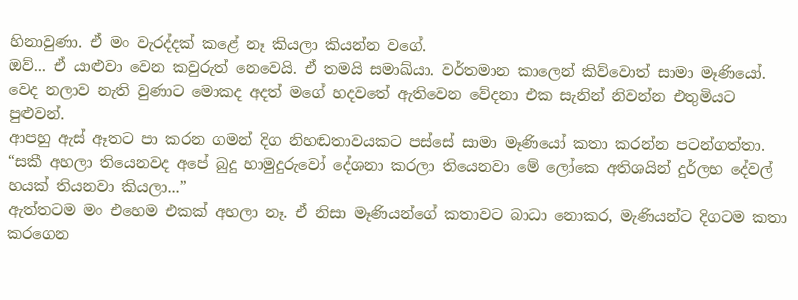හිනාවුණා. ඒ මං වැරද්දක් කළේ නෑ කියලා කියන්න වගේ.
ඔව්... ඒ යාළුවා වෙන කවුරුත් නෙවෙයි. ඒ තමයි සමාඛ්යා. වර්තමාන කාලෙන් කිව්වොත් සාමා මෑණියෝ. වෙද නලාව නැති වුණාට මොකද අදත් මගේ හදවතේ ඇතිවෙන වේදනා එක සැනින් නිවන්න එතුමියට පුළුවන්.
ආපහු ඇස් ඈතට පා කරන ගමන් දිග නිහඬතාවයකට පස්සේ සාමා මෑණියෝ කතා කරන්න පටන්ගත්තා.
“සකී අහලා තියෙනවද අපේ බුදු හාමුදුරුවෝ දේශනා කරලා තියෙනවා මේ ලෝකෙ අතිශයින් දුර්ලභ දේවල් හයක් තියනවා කියලා...”
ඇත්තටම මං එහෙම එකක් අහලා නෑ. ඒ නිසා මෑණියන්ගේ කතාවට බාධා නොකර, මැණියන්ට දිගටම කතා කරගෙන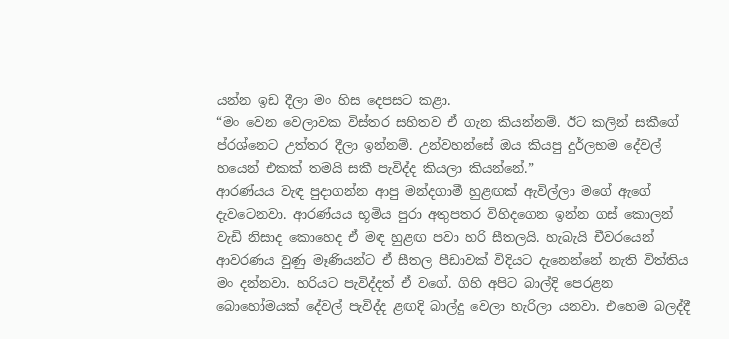යන්න ඉඩ දීලා මං හිස දෙපසට කළා.
“මං වෙන වෙලාවක විස්තර සහිතව ඒ ගැන කියන්නම්. ඊට කලින් සකීගේ ප්රශ්නෙට උත්තර දීලා ඉන්නම්. උන්වහන්සේ ඔය කියපු දුර්ලභම දේවල් හයෙන් එකක් තමයි සකී පැවිද්ද කියලා කියන්නේ.”
ආරණ්යය වැඳ පුදාගන්න ආපු මන්දගාමී හුළඟක් ඇවිල්ලා මගේ ඇගේ දැවටෙනවා. ආරණ්යය භූමිය පුරා අතුපතර විහිදගෙන ඉන්න ගස් කොලන් වැඩි නිසාද කොහෙද ඒ මඳ හුළඟ පවා හරි සීතලයි. හැබැයි චීවරයෙන් ආවරණය වුණු මෑණියන්ට ඒ සීතල පීඩාවක් විදියට දැනෙන්නේ නැති විත්තිය මං දන්නවා. හරියට පැවිද්දත් ඒ වගේ. ගිහි අපිට බාල්දි පෙරළන බොහෝමයක් දේවල් පැවිද්ද ළඟදි බාල්දු වෙලා හැරිලා යනවා. එහෙම බලද්දී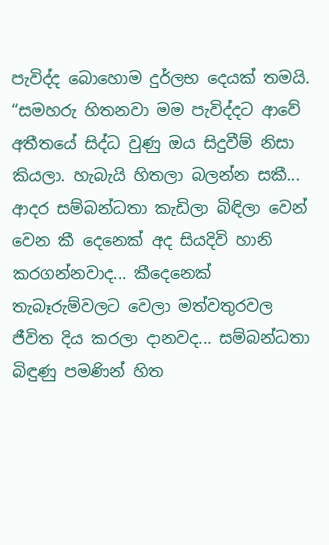පැවිද්ද බොහොම දුර්ලභ දෙයක් තමයි.
“සමහරු හිතනවා මම පැවිද්දට ආවේ අතීතයේ සිද්ධ වුණු ඔය සිදුවීම් නිසා කියලා. හැබැයි හිතලා බලන්න සකී... ආදර සම්බන්ධතා කැඩිලා බිඳිලා වෙන් වෙන කී දෙනෙක් අද සියදිවි හානි කරගන්නවාද... කීදෙනෙක් තැබෑරුම්වලට වෙලා මත්වතුරවල ජීවිත දිය කරලා දානවද... සම්බන්ධතා බිඳුණු පමණින් හිත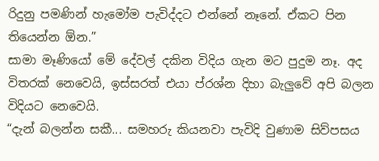රිදුනු පමණින් හැමෝම පැවිද්දට එන්නේ නෑනේ. ඒකට පින තියෙන්න ඕන.”
සාමා මෑණියෝ මේ දේවල් දකින විදිය ගැන මට පුදුම නෑ. අද විතරක් නෙවෙයි, ඉස්සරත් එයා ප්රශ්න දිහා බැලුවේ අපි බලන විදියට නෙවෙයි.
“දැන් බලන්න සකී... සමහරු කියනවා පැවිදි වුණාම සිව්පසය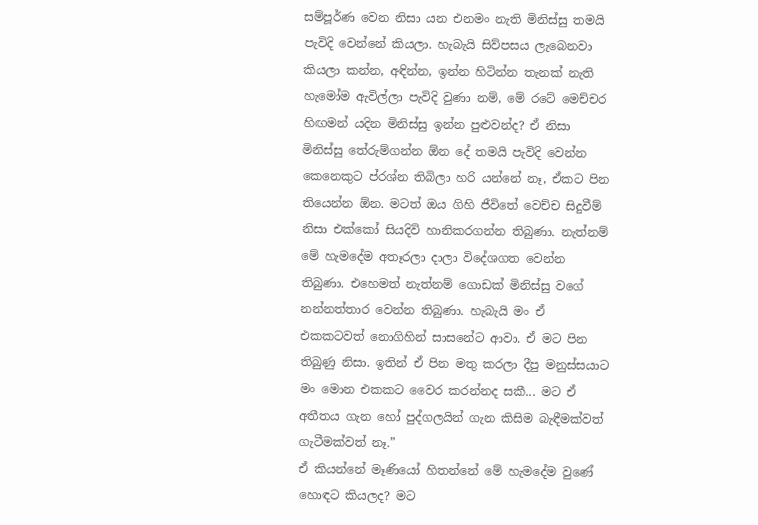සම්පූර්ණ වෙන නිසා යන එනමං නැති මිනිස්සු තමයි පැවිදි වෙන්නේ කියලා. හැබැයි සිව්පසය ලැබෙනවා කියලා කන්න, අඳින්න, ඉන්න හිටින්න තැනක් නැති හැමෝම ඇවිල්ලා පැවිදි වුණා නම්, මේ රටේ මෙච්චර හිඟමන් යදින මිනිස්සු ඉන්න පුළුවන්ද? ඒ නිසා මිනිස්සු තේරුම්ගන්න ඕන දේ තමයි පැවිදි වෙන්න කෙනෙකුට ප්රශ්න තිබිලා හරි යන්නේ නෑ, ඒකට පින තියෙන්න ඕන. මටත් ඔය ගිහි ජීවිතේ වෙච්ච සිදුවීම් නිසා එක්කෝ සියදිවි හානිකරගන්න තිබුණා. නැත්නම් මේ හැමදේම අතෑරලා දාලා විදේශගත වෙන්න තිබුණා. එහෙමත් නැත්නම් ගොඩක් මිනිස්සු වගේ නන්නත්තාර වෙන්න තිබුණා. හැබැයි මං ඒ එකකටවත් නොගිහින් සාසනේට ආවා. ඒ මට පින තිබුණු නිසා. ඉතින් ඒ පින මතු කරලා දීපු මනුස්සයාට මං මොන එකකට වෛර කරන්නද සකී... මට ඒ අතීතය ගැන හෝ පුද්ගලයින් ගැන කිසිම බැඳීමක්වත් ගැටීමක්වත් නෑ.”
ඒ කියන්නේ මෑණියෝ හිතන්නේ මේ හැමදේම වුණේ හොඳට කියලද? මට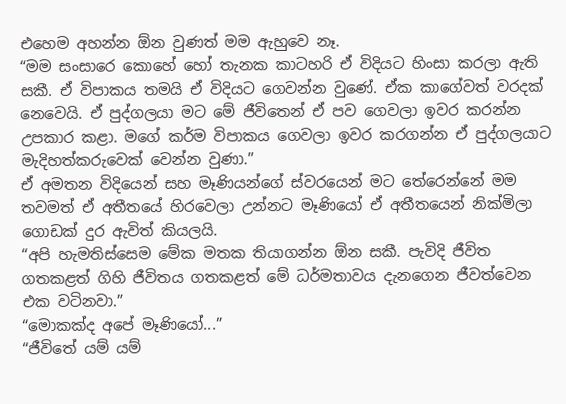එහෙම අහන්න ඕන වුණත් මම ඇහුවෙ නෑ.
“මම සංසාරෙ කොහේ හෝ තැනක කාටහරි ඒ විදියට හිංසා කරලා ඇති සකී. ඒ විපාකය තමයි ඒ විදියට ගෙවන්න වුණේ. ඒක කාගේවත් වරදක් නෙවෙයි. ඒ පුද්ගලයා මට මේ ජීවිතෙන් ඒ පව ගෙවලා ඉවර කරන්න උපකාර කළා. මගේ කර්ම විපාකය ගෙවලා ඉවර කරගන්න ඒ පුද්ගලයාට මැදිහත්කරුවෙක් වෙන්න වුණා.”
ඒ අමතන විදියෙන් සහ මෑණියන්ගේ ස්වරයෙන් මට තේරෙන්නේ මම තවමත් ඒ අතීතයේ හිරවෙලා උන්නට මෑණියෝ ඒ අතීතයෙන් නික්මිලා ගොඩක් දුර ඇවිත් කියලයි.
“අපි හැමතිස්සෙම මේක මතක තියාගන්න ඕන සකී. පැවිදි ජීවිත ගතකළත් ගිහි ජීවිතය ගතකළත් මේ ධර්මතාවය දැනගෙන ජීවත්වෙන එක වටිනවා.”
“මොකක්ද අපේ මෑණියෝ...”
“ජීවිතේ යම් යම්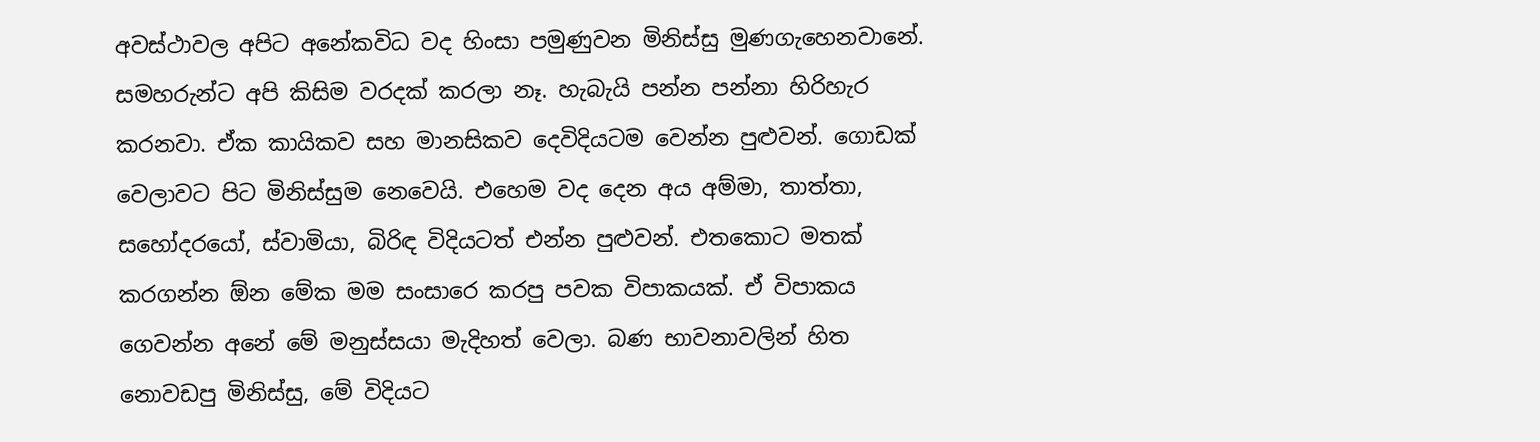අවස්ථාවල අපිට අනේකවිධ වද හිංසා පමුණුවන මිනිස්සු මුණගැහෙනවානේ. සමහරුන්ට අපි කිසිම වරදක් කරලා නෑ. හැබැයි පන්න පන්නා හිරිහැර කරනවා. ඒක කායිකව සහ මානසිකව දෙවිදියටම වෙන්න පුළුවන්. ගොඩක් වෙලාවට පිට මිනිස්සුම නෙවෙයි. එහෙම වද දෙන අය අම්මා, තාත්තා, සහෝදරයෝ, ස්වාමියා, බිරිඳ විදියටත් එන්න පුළුවන්. එතකොට මතක් කරගන්න ඕන මේක මම සංසාරෙ කරපු පවක විපාකයක්. ඒ විපාකය ගෙවන්න අනේ මේ මනුස්සයා මැදිහත් වෙලා. බණ භාවනාවලින් හිත නොවඩපු මිනිස්සු, මේ විදියට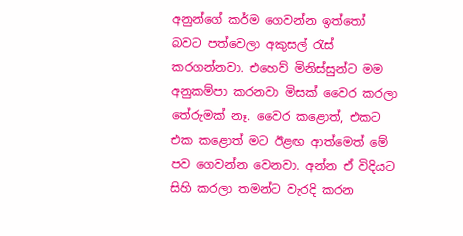අනුන්ගේ කර්ම ගෙවන්න ඉත්තෝ බවට පත්වෙලා අකුසල් රැස් කරගන්නවා. එහෙව් මිනිස්සුන්ට මම අනුකම්පා කරනවා මිසක් වෛර කරලා තේරුමක් නෑ. වෛර කළොත්, එකට එක කළොත් මට ඊළඟ ආත්මෙත් මේ පව ගෙවන්න වෙනවා. අන්න ඒ විදියට සිහි කරලා තමන්ට වැරදි කරන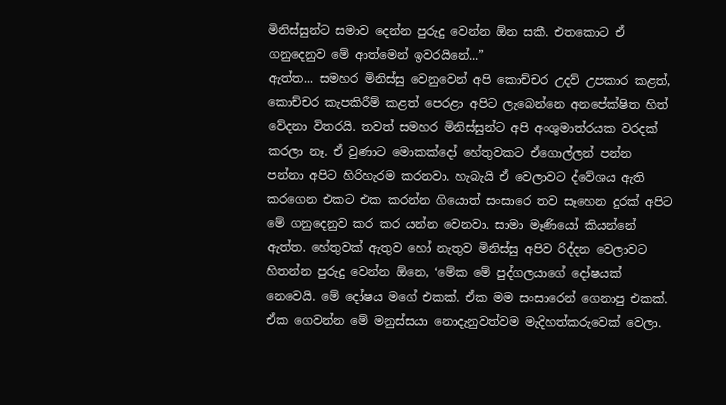මිනිස්සුන්ට සමාව දෙන්න පුරුදු වෙන්න ඕන සකී. එතකොට ඒ ගනුදෙනුව මේ ආත්මෙන් ඉවරයිනේ...”
ඇත්ත... සමහර මිනිස්සු වෙනුවෙන් අපි කොච්චර උදව් උපකාර කළත්, කොච්චර කැපකිරීම් කළත් පෙරළා අපිට ලැබෙන්නෙ අනපේක්ෂිත හිත් වේදනා විතරයි. තවත් සමහර මිනිස්සුන්ට අපි අංශුමාත්රයක වරදක් කරලා නෑ. ඒ වුණාට මොකක්දෝ හේතුවකට ඒගොල්ලන් පන්න පන්නා අපිට හිරිහැරම කරනවා. හැබැයි ඒ වෙලාවට ද්වේශය ඇති කරගෙන එකට එක කරන්න ගියොත් සංසාරෙ තව සෑහෙන දුරක් අපිට මේ ගනුදෙනුව කර කර යන්න වෙනවා. සාමා මෑණියෝ කියන්නේ ඇත්ත. හේතුවක් ඇතුව හෝ නැතුව මිනිස්සු අපිව රිද්දන වෙලාවට හිතන්න පුරුදු වෙන්න ඕනෙ, ‘මේක මේ පුද්ගලයාගේ දෝෂයක් නෙවෙයි. මේ දෝෂය මගේ එකක්. ඒක මම සංසාරෙන් ගෙනාපු එකක්. ඒක ගෙවන්න මේ මනුස්සයා නොදැනුවත්වම මැදිහත්කරුවෙක් වෙලා.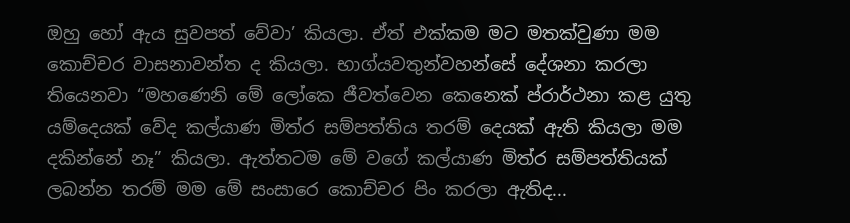ඔහු හෝ ඇය සුවපත් වේවා’ කියලා. ඒත් එක්කම මට මතක්වුණා මම කොච්චර වාසනාවන්ත ද කියලා. භාග්යවතුන්වහන්සේ දේශනා කරලා තියෙනවා “මහණෙනි මේ ලෝකෙ ජීවත්වෙන කෙනෙක් ප්රාර්ථනා කළ යුතු යම්දෙයක් වේද කල්යාණ මිත්ර සම්පත්තිය තරම් දෙයක් ඇති කියලා මම දකින්නේ නෑ” කියලා. ඇත්තටම මේ වගේ කල්යාණ මිත්ර සම්පත්තියක් ලබන්න තරම් මම මේ සංසාරෙ කොච්චර පිං කරලා ඇතිද...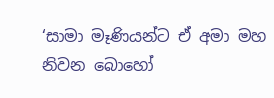‘සාමා මෑණියන්ට ඒ අමා මහ නිවන බොහෝ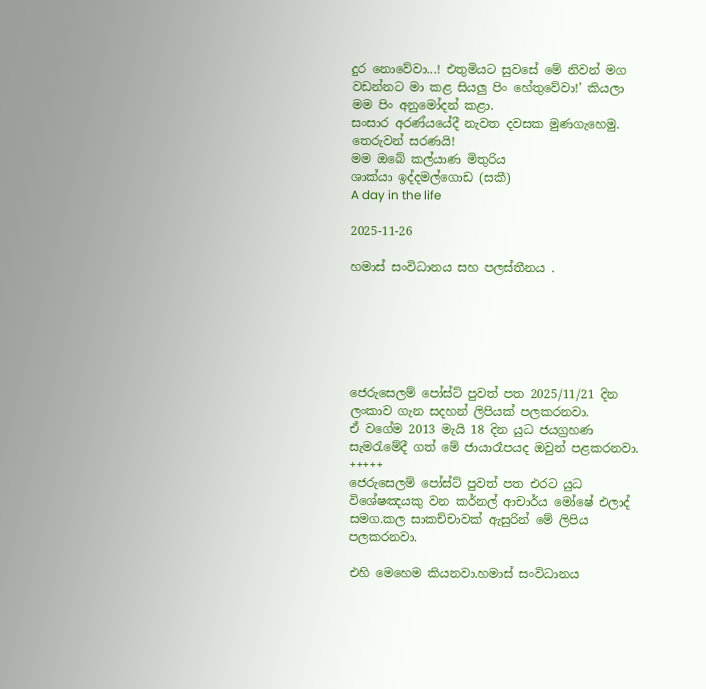දුර නොවේවා...! එතුමියට සුවසේ මේ නිවන් මග වඩන්නට මා කළ සියලු පිං හේතුවේවා!’ කියලා මම පිං අනුමෝදන් කළා.
සංසාර අරණ්යයේදී නැවත දවසක මුණගැහෙමු. තෙරුවන් සරණයි!
මම ඔබේ කල්යාණ මිතුරිය
ශාක්යා ඉද්දමල්ගොඩ (සකී)
A day in the life

2025-11-26

හමාස් සංවිධානය සහ පලස්තීනය .






ජෙරුසෙලම් පෝස්ට් පුවත් පත 2025/11/21 දින ලංකාව ගැන සදහන් ලිපියක් පලකරනවා.
ඒ වගේම 2013 මැයි 18 දින යුධ ජයග්‍රහණ සැමරැමේදී ගත් මේ ජායාරෑපයද ඔවුන් පළකරනවා.
+++++
ජෙරුසෙලම් පෝස්ට් පුවත් පත එරට යුධ විශේෂඤයකු වන කර්නල් ආචාර්ය මෝෂේ එලාද් සමග.කල සාකච්චාවක් ඇසුරින් මේ ලිපිය පලකරනවා.

එහි මෙහෙම කියනවා.හමාස් සංවිධානය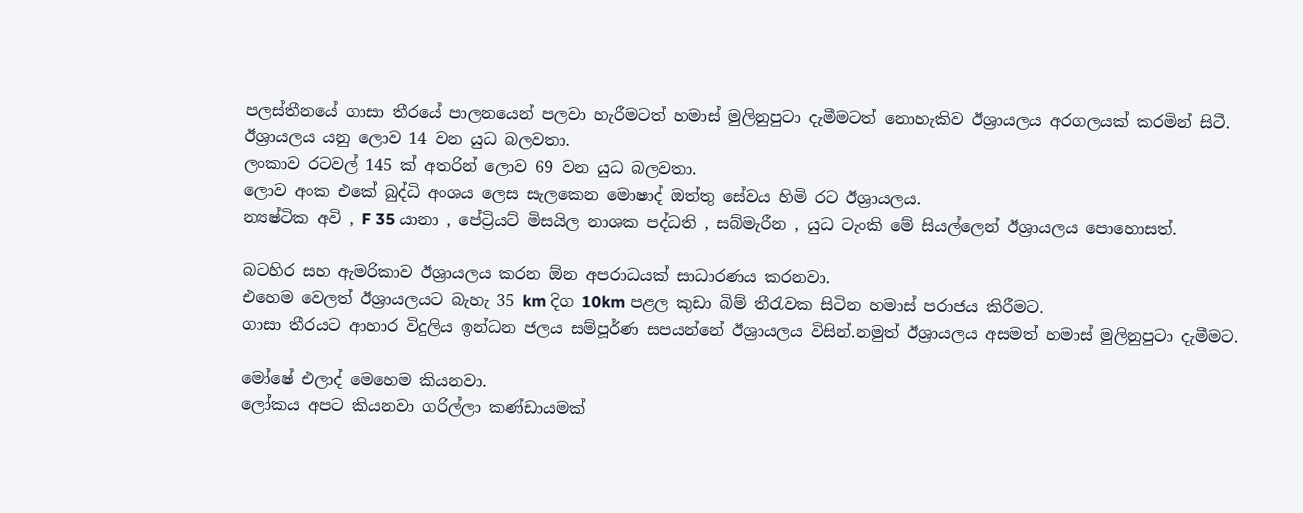පලස්තීනයේ ගාසා තීරයේ පාලනයෙන් පලවා හැරීමටත් හමාස් මුලිනුපුටා දැමීමටත් නොහැකිව ඊශ්‍රායලය අරගලයක් කරමින් සිටී.
ඊශ්‍රායලය යනු ලොව 14 වන යුධ බලවතා.
ලංකාව රටවල් 145 ක් අතරින් ලොව 69 වන යුධ බලවතා.
ලොව අංක එකේ බුද්ධි අංශය ලෙස සැලකෙන මොෂාද් ඔත්තු සේවය හිමි රට ඊශ්‍රායලය.
න්‍යෂ්ටික අවි , F 35 යානා , පේට්‍රියට් මිසයිල නාශක පද්ධති , සබ්මැරීන , යුධ ටැංකි මේ සියල්ලෙන් ඊශ්‍රායලය පොහොසත්.

බටහිර සහ ඇමරිකාව ඊශ්‍රායලය කරන ඕන අපරාධයක් සාධාරණය කරනවා.
එහෙම වෙලත් ඊශ්‍රායලයට බැහැ 35 km දිග 10km පළල කුඩා බිම් තීරැවක සිටින හමාස් පරාජය කිරීමට.
ගාසා තීරයට ආහාර විදුලිය ඉන්ධන ජලය සම්පූර්ණ සපයන්නේ ඊශ්‍රායලය විසින්.නමුත් ඊශ්‍රායලය අසමත් හමාස් මුලිනුපුටා දැමීමට.

මෝෂේ එලාද් මෙහෙම කියනවා.
ලෝකය අපට කියනවා ගරිල්ලා කණ්ඩායමක්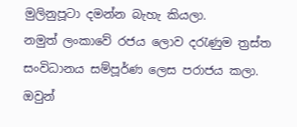මුලිනුපූටා දමන්න බැහැ කියලා.
නමුත් ලංකාවේ රජය ලොව දරැණුම ත්‍රස්ත සංවිධානය සම්පූර්ණ ලෙස පරාජය කලා.
ඔවුන්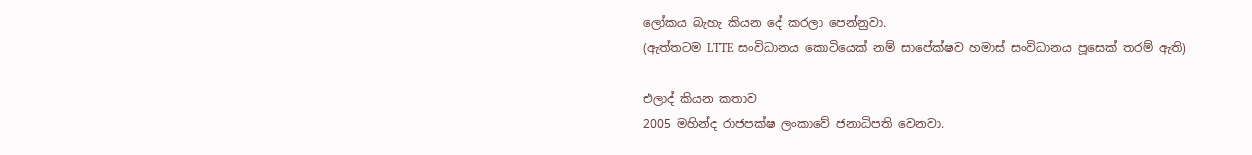ලෝකය බැහැ කියන දේ කරලා පෙන්නුවා.
(ඇත්තටම LTTE සංවිධානය කොටියෙක් නම් සාපේක්ෂව හමාස් සංවිධානය පූසෙක් තරම් ඇති)

එලාද් කියන කතාව
2005 මහින්ද රාජපක්ෂ ලංකාවේ ජනාධිපති වෙනවා.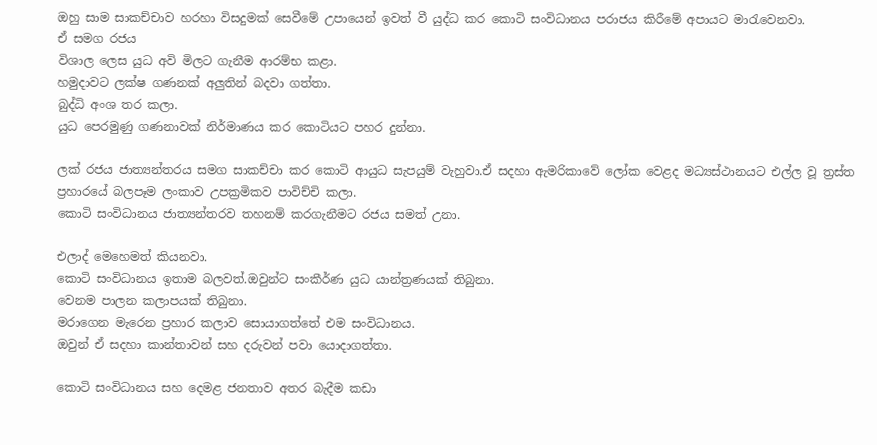ඔහු සාම සාකච්චාව හරහා විසදුමක් සෙවීමේ උපායෙන් ඉවත් වී යුද්ධ කර කොටි සංවිධානය පරාජය කිරීමේ අපායට මාරැවෙනවා.
ඒ සමග රජය
විශාල ලෙස යුධ අවි මිලට ගැනීම ආරම්භ කළා.
හමුදාවට ලක්ෂ ගණනක් අලුතින් බදවා ගත්තා.
බුද්ධි අංශ තර කලා.
යුධ පෙරමුණු ගණනාවක් නිර්මාණය කර කොටියට පහර දුන්නා.

ලක් රජය ජාත්‍යන්තරය සමග සාකච්චා කර කොටි ආයුධ සැපයුම් වැහුවා.ඒ සදහා ඇමරිකාවේ ලෝක වෙළද මධ්‍යස්ථානයට එල්ල වූ ත්‍රස්ත ප්‍රහාරයේ බලපෑම ලංකාව උපක්‍රමිකව පාවිච්චි කලා.
කොටි සංවිධානය ජාත්‍යන්තරව තහනම් කරගැනීමට රජය සමත් උනා.

එලාද් මෙහෙමත් කියනවා.
කොටි සංවිධානය ඉතාම බලවත්.ඔවුන්ට සංකීර්ණ යුධ යාන්ත්‍රණයක් තිබුනා.
වෙනම පාලන කලාපයක් තිබුනා.
මරාගෙන මැරෙන ප්‍රහාර කලාව සොයාගත්තේ එම සංවිධානය.
ඔවුන් ඒ සදහා කාන්තාවන් සහ දරුවන් පවා යොදාගත්තා.

කොටි සංවිධානය සහ දෙමළ ජනතාව අතර බැදීම කඩා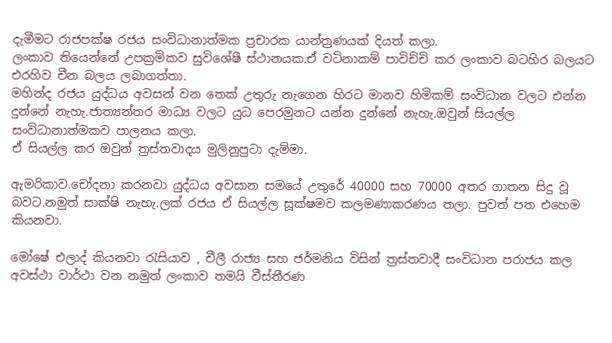දැමීමට රාජපක්ෂ රජය සංවිධානාත්මක ප්‍රචාරක යාන්ත්‍රණයක් දියත් කලා.
ලංකාව තියෙන්නේ උපක්‍රමිකව සුවිශේෂී ස්ථානයක.ඒ වටිනාකම් පාවිච්චි කර ලංකාව බටහිර බලයට එරහිව චීන බලය ලබාගත්තා.
මහින්ද රජය යුද්ධය අවසන් වන තෙක් උතුරු නැගෙන හිරට මානව හිමිකම් සංවිධාන වලට එන්න දුන්නේ නැහැ.ජාත්‍යන්තර මාධ්‍ය වලට යුධ පෙරමුනට යන්න දුන්නේ නැහැ.ඔවුන් සියල්ල සංවිධානාත්මකව පාලනය කලා.
ඒ සියල්ල කර ඔවුන් ත්‍රස්තවාදය මුලිනුපුටා දැම්මා.

ඇමරිකාව.චෝදනා කරනවා යුද්ධය අවසාන සමයේ උතුරේ 40000 සහ 70000 අතර ගාතන සිදු වූ බවට.නමුත් සාක්ෂි නැහැ.ලක් රජය ඒ සියල්ල සූක්ෂමව කලමණාකරණය තලා. පුවත් පත එහෙම කියනවා.

මෝෂේ එලාද් කියනවා රැසියාව , චීලී රාජ්‍ය සහ ජර්මනිය විසින් ත්‍රස්තවාදී සංවිධාන පරාජය කල අවස්ථා වාර්ථා වන නමුත් ලංකාව තමයි වීස්තීරණ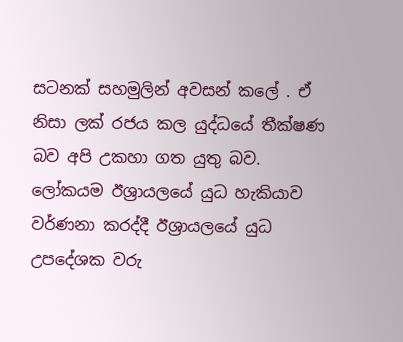සටනක් සහමුලින් අවසන් කලේ . ඒ නිසා ලක් රජය කල යුද්ධයේ තීක්ෂණ බව අපි උකහා ගත යුතු බව.
ලෝකයම ඊශ්‍රායලයේ යුධ හැකියාව වර්ණනා කරද්දී ඊශ්‍රායලයේ යුධ උපදේශක වරු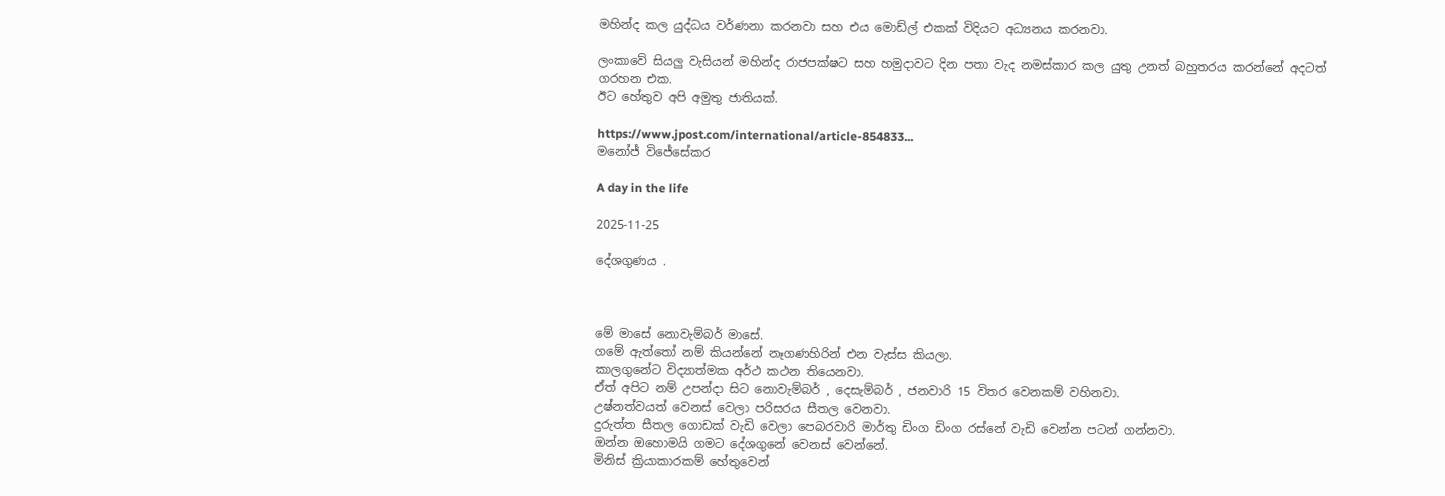මහින්ද කල යුද්ධය වර්ණනා කරනවා සහ එය මොඩ්ල් එකක් විදියට අධ්‍යනය කරනවා.

ලංකාවේ සියලු වැසියන් මහින්ද රාජපක්ෂට සහ හමුදාවට දින පතා වැද නමස්කාර කල යුතු උනත් බහුතරය කරන්නේ අදටත් ගරහන එක.
ඊට හේතුව අපි අමුතු ජාතියක්.

https://www.jpost.com/international/article-854833...
මනෝජ් විජේසේකර

A day in the life

2025-11-25

දේශගුණය .



මේ මාසේ නොවැම්බර් මා‍සේ.
ගමේ ඇත්තෝ නම් කියන්නේ නෑගණහිරින් එන වැස්ස කියලා.
කාලගුනේට විද්‍යාත්මක අර්ථ කථන තියෙනවා.
ඒත් අපිට නම් උපන්දා සිට නොවැම්බර් , දෙසැම්බර් , ජනවාරි 15 විතර වෙනකම් වහිනවා.
උෂ්නත්වයත් වෙනස් වෙලා පරිසරය සීතල වෙනවා.
දුරුත්ත සීතල ගොඩක් වැඩි වෙලා පෙබරවාරි මාර්තු ඩිංග ඩිංග රස්නේ වැඩි වෙන්න පටන් ගන්නවා.
ඔන්න ඔහොමයි ගමට දේශගුනේ වෙනස් වෙන්නේ.
මිනිස් ක්‍රියාකාරකම් හේතුවෙන්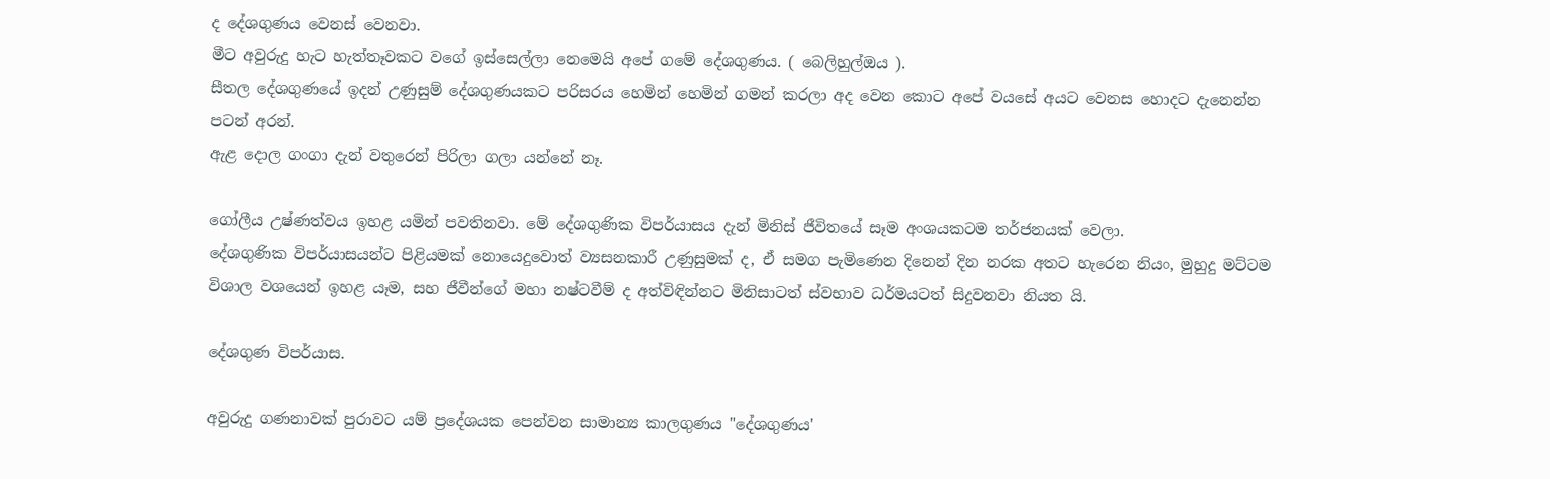ද දේශගුණය වෙනස් වෙනවා.
මීට අවුරුදු හැට හැත්තෑවකට වගේ ඉස්සෙල්ලා නෙමෙයි අපේ ගමේ දේශගුණය. ( බෙලිහුල්ඔය ).
සීතල දේශගුණයේ ඉදන් උණුසුම් දේශගුණයකට පරිසරය හෙමින් හෙමින් ගමන් කරලා අද වෙන කොට අපේ වයසේ අයට වෙනස හොදට දැනෙන්න පටන් අරන්.
ඇළ දොල ගංගා දැන් වතුරෙන් පිරිලා ගලා යන්නේ නෑ.

ගෝලීය උෂ්ණත්වය ඉහළ යමින් පවතිනවා. මේ දේශගුණික විපර්යාසය දැන් මිනිස් ජීවිතයේ සෑම අංශයකටම තර්ජනයක් වෙලා.
දේශගුණික විපර්යාසයන්ට පිළියමක් නොයෙදුවොත් ව්‍යසනකාරී උණුසුමක් ද, ඒ සමග පැමිණෙන දිනෙන් දින නරක අතට හැරෙන නියං, මුහුදු මට්ටම විශාල වශයෙන් ඉහළ යෑම, සහ ජීවීන්ගේ මහා නෂ්ටවීම් ද අත්විඳින්නට මිනිසාටත් ස්වභාව ධර්මයටත් සිදුවනවා නියත යි.

දේශගුණ විපර්යාස.

අවුරුදු ගණනාවක් පුරාවට යම් ප්‍රදේශයක පෙන්වන සාමාන්‍ය කාලගුණය "දේශගුණය'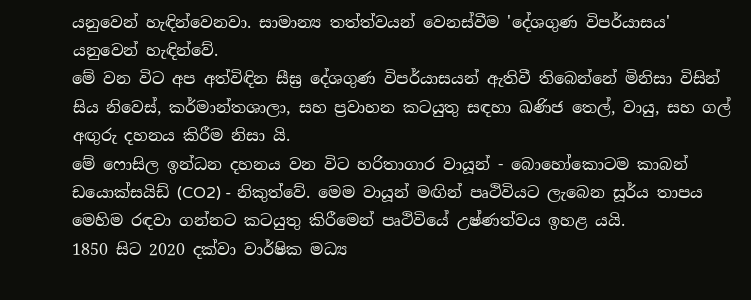යනුවෙන් හැඳින්වෙනවා. සාමාන්‍ය තත්ත්වයන් වෙනස්වීම 'දේශගුණ විපර්යාසය' යනුවෙන් හැඳින්වේ.
මේ වන විට අප අත්විඳින සීඝ්‍ර දේශගුණ විපර්යාසයන් ඇතිවී තිබෙන්නේ මිනිසා විසින් සිය නිවෙස්, කර්මාන්තශාලා, සහ ප්‍රවාහන කටයුතු සඳහා ඛණිජ තෙල්, වායු, සහ ගල් අඟුරු දහනය කිරීම නිසා යි.
මේ ෆොසිල ඉන්ධන දහනය වන විට හරිතාගාර වායූන් - බොහෝකොටම කාබන් ඩයොක්සයිඩ් (CO2) - නිකුත්වේ. මෙම වායූන් මඟින් පෘථිවියට ලැබෙන සූර්ය තාපය මෙහිම රඳවා ගන්නට කටයුතු කිරීමෙන් පෘථිවියේ උෂ්ණත්වය ඉහළ යයි.
1850 සිට 2020 දක්වා වාර්ෂික මධ්‍ය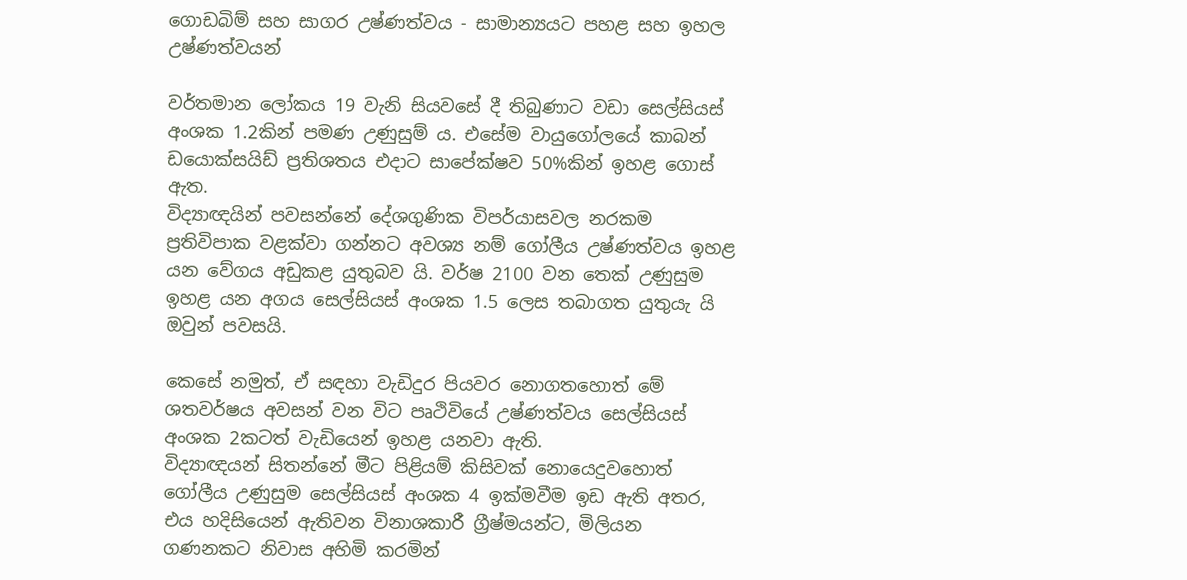ගොඩබිම් සහ සාගර උෂ්ණත්වය - සාමාන්‍යයට පහළ සහ ඉහල උෂ්ණත්වයන්

වර්තමාන ලෝකය 19 වැනි සියවසේ දී තිබුණාට වඩා සෙල්සියස් අංශක 1.2කින් පමණ උණුසුම් ය. එසේම වායුගෝලයේ කාබන් ඩයොක්සයිඩ් ප්‍රතිශතය එදාට සාපේක්ෂව 50%කින් ඉහළ ගොස් ඇත.
විද්‍යාඥයින් පවසන්නේ දේශගුණික විපර්යාසවල නරකම ප්‍රතිවිපාක වළක්වා ගන්නට අවශ්‍ය නම් ගෝලීය උෂ්ණත්වය ඉහළ යන වේගය අඩුකළ යුතුබව යි. වර්ෂ 2100 වන තෙක් උණුසුම ඉහළ යන අගය සෙල්සියස් අංශක 1.5 ලෙස තබාගත යුතුයැ යි ඔවුන් පවසයි.

කෙසේ නමුත්, ඒ සඳහා වැඩිදුර පියවර නොගතහොත් මේ ශතවර්ෂය අවසන් වන විට පෘථිවියේ උෂ්ණත්වය සෙල්සියස් අංශක 2කටත් වැඩියෙන් ඉහළ යනවා ඇති.
විද්‍යාඥයන් සිතන්නේ මීට පිළියම් කිසිවක් නොයෙදුවහොත් ගෝලීය උණුසුම සෙල්සියස් අංශක 4 ඉක්මවීම ඉඩ ඇති අතර, එය හදිසියෙන් ඇතිවන විනාශකාරී ග්‍රීෂ්මයන්ට, මිලියන ගණනකට නිවාස අහිමි කරමින්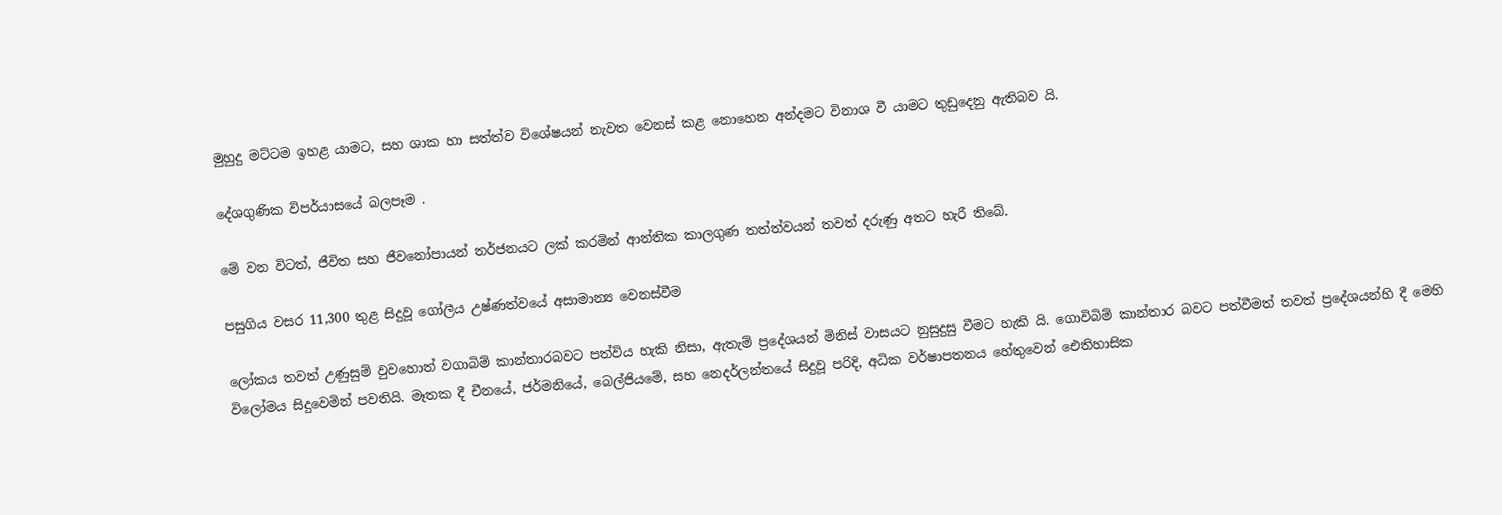මුහුදු මට්ටම ඉහළ යාමට, සහ ශාක හා සත්ත්ව විශේෂයන් නැවත වෙනස් කළ නොහෙන අන්දමට විනාශ වී යාමට තුඩුදෙනු ඇතිබව යි.

දේශගුණික විපර්යාසයේ බලපෑම .

මේ වන විටත්, ජීවිත සහ ජීවනෝපායන් තර්ජනයට ලක් කරමින් ආන්තික කාලගුණ තත්ත්වයන් තවත් දරුණු අතට හැරී තිබේ.

පසුගිය වසර 11,300 තුළ සිදුවූ ගෝලීය උෂ්ණත්වයේ අසාමාන්‍ය වෙනස්වීම

ලෝකය තවත් උණුසුම් වුවහොත් වගාබිම් කාන්තාරබවට පත්විය හැකි නිසා, ඇතැම් ප්‍රදේශයන් මිනිස් වාසයට නුසුදුසු වීමට හැකි යි. ගොවිබිම් කාන්තාර බවට පත්වීමත් තවත් ප්‍රදේශයන්හි දී මෙහි විලෝමය සිදුවෙමින් පවතියි. මෑතක දී චීනයේ, ජර්මනියේ, බෙල්ජියමේ, සහ නෙදර්ලන්තයේ සිදුවූ පරිදි, අධික වර්ෂාපතනය හේතුවෙන් ඓතිහාසික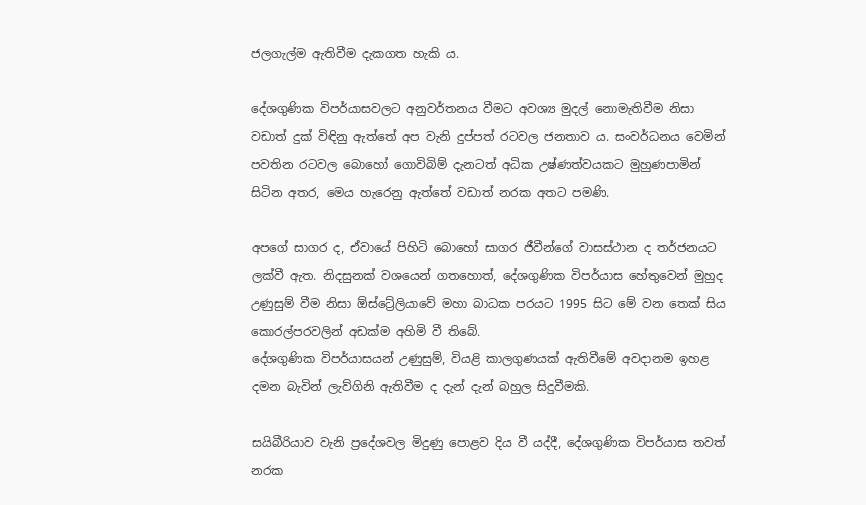ජලගැල්ම ඇතිවීම දැකගත හැකි ය.

දේශගුණික විපර්යාසවලට අනුවර්තනය වීමට අවශ්‍ය මුදල් නොමැතිවීම නිසා වඩාත් දුක් විඳිනු ඇත්තේ අප වැනි දුප්පත් රටවල ජනතාව ය. සංවර්ධනය වෙමින් පවතින රටවල බොහෝ ගොවිබිම් දැනටත් අධික උෂ්ණත්වයකට මුහුණපාමින් සිටින අතර, මෙය හැරෙනු ඇත්තේ වඩාත් නරක අතට පමණි.

අපගේ සාගර ද, ඒවායේ පිහිටි බොහෝ සාගර ජීවීන්ගේ වාසස්ථාන ද තර්ජනයට ලක්වී ඇත. නිදසුනක් වශයෙන් ගතහොත්, දේශගුණික විපර්යාස හේතුවෙන් මුහුද උණුසුම් වීම නිසා ඕස්ට්‍රේලියාවේ මහා බාධක පරයට 1995 සිට මේ වන තෙක් සිය කොරල්පරවලින් අඩක්ම අහිමි වී තිබේ.
දේශගුණික විපර්යාසයන් උණුසුම්, වියළි කාලගුණයක් ඇතිවීමේ අවදානම ඉහළ දමන බැවින් ලැව්ගිනි ඇතිවීම ද දැන් දැන් බහුල සිදුවීමකි.

සයිබීරියාව වැනි ප්‍රදේශවල මිදුණු පොළව දිය වී යද්දී, දේශගුණික විපර්යාස තවත් නරක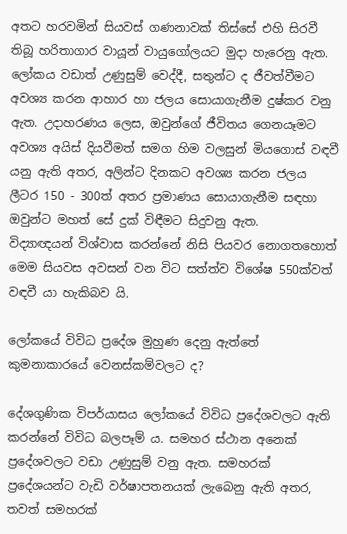අතට හරවමින් සියවස් ගණනාවක් තිස්සේ එහි සිරවී තිබූ හරිතාගාර වායූන් වායුගෝලයට මුදා හැරෙනු ඇත.
ලෝකය වඩාත් උණුසුම් වෙද්දී, සතුන්ට ද ජීවත්වීමට අවශ්‍ය කරන ආහාර හා ජලය සොයාගැනීම දුෂ්කර වනු ඇත. උදාහරණය ලෙස, ඔවුන්ගේ ජීවිතය ගෙනයෑමට අවශ්‍ය අයිස් දියවීමත් සමග හිම වලසුන් මියගොස් වඳවී යනු ඇති අතර, අලින්ට දිනකට අවශ්‍ය කරන ජලය ලීටර 150 - 300ත් අතර ප්‍රමාණය සොයාගැනීම සඳහා ඔවුන්ට මහත් සේ දුක් විඳීමට සිදුවනු ඇත.
විද්‍යාඥයන් විශ්වාස කරන්නේ නිසි පියවර නොගතහොත් මෙම සියවස අවසන් වන විට සත්ත්ව විශේෂ 550ක්වත් වඳවී යා හැකිබව යි.

ලෝකයේ විවිධ ප්‍රදේශ මුහුණ දෙනු ඇත්තේ කුමනාකාරයේ වෙනස්කම්වලට ද?

දේශගුණික විපර්යාසය ලෝකයේ විවිධ ප්‍රදේශවලට ඇති කරන්නේ විවිධ බලපෑම් ය. සමහර ස්ථාන අනෙක් ප්‍රදේශවලට වඩා උණුසුම් වනු ඇත. සමහරක් ප්‍රදේශයන්ට වැඩි වර්ෂාපතනයක් ලැබෙනු ඇති අතර, තවත් සමහරක්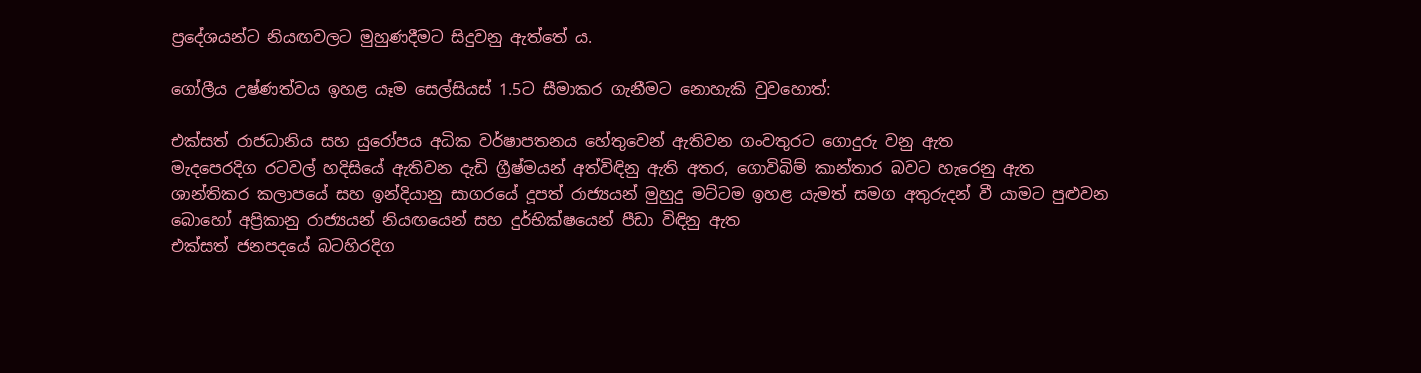ප්‍රදේශයන්ට නියඟවලට මුහුණදීමට සිදුවනු ඇත්තේ ය.

ගෝලීය උෂ්ණත්වය ඉහළ යෑම සෙල්සියස් 1.5ට සීමාකර ගැනීමට නොහැකි වුවහොත්:

එක්සත් රාජධානිය සහ යුරෝපය අධික වර්ෂාපතනය හේතුවෙන් ඇතිවන ගංවතුරට ගොදුරු වනු ඇත
මැදපෙරදිග රටවල් හදිසියේ ඇතිවන දැඩි ග්‍රීෂ්මයන් අත්විඳිනු ඇති අතර, ගොවිබිම් කාන්තාර බවට හැරෙනු ඇත
ශාන්තිකර කලාපයේ සහ ඉන්දියානු සාගරයේ දූපත් රාජ්‍යයන් මුහුදු මට්ටම ඉහළ යැමත් සමග අතුරුදන් වී යාමට පුළුවන
බොහෝ අප්‍රිකානු රාජ්‍යයන් නියඟයෙන් සහ දුර්භික්ෂයෙන් පීඩා විඳිනු ඇත
එක්සත් ජනපදයේ බටහිරදිග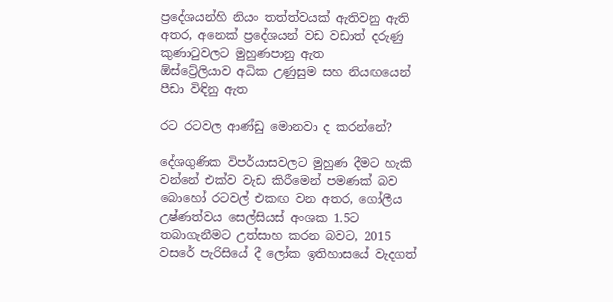ප්‍රදේශයන්හි නියං තත්ත්වයක් ඇතිවනු ඇති අතර, අනෙක් ප්‍රදේශයන් වඩ වඩාත් දරුණු කුණාටුවලට මුහුණපානු ඇත
ඕස්ට්‍රේලියාව අධික උණුසුම සහ නියඟයෙන් පීඩා විඳිනු ඇත

රට රටවල ආණ්ඩු මොනවා ද කරන්නේ?

දේශගුණික විපර්යාසවලට මුහුණ දීමට හැකි වන්නේ එක්ව වැඩ කිරීමෙන් පමණක් බව බොහෝ රටවල් එකඟ වන අතර, ගෝලීය උෂ්ණත්වය සෙල්සියස් අංශක 1.5ට තබාගැනීමට උත්සාහ කරන බවට, 2015 වසරේ පැරිසියේ දී ලෝක ඉතිහාසයේ වැදගත්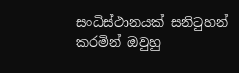සංධිස්ථානයක් සනිටුහන් කරමින් ඔවුහු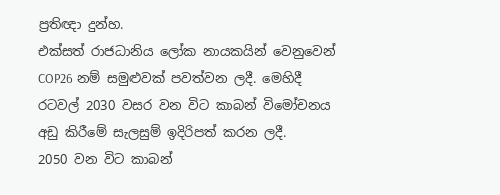ප්‍රතිඥා දුන්හ.
එක්සත් රාජධානිය ලෝක නායකයින් වෙනුවෙන් COP26 නම් සමුළුවක් පවත්වන ලදී. මෙහිදී රටවල් 2030 වසර වන විට කාබන් විමෝචනය අඩු කිරීමේ සැලසුම් ඉදිරිපත් කරන ලදී.
2050 වන විට කාබන්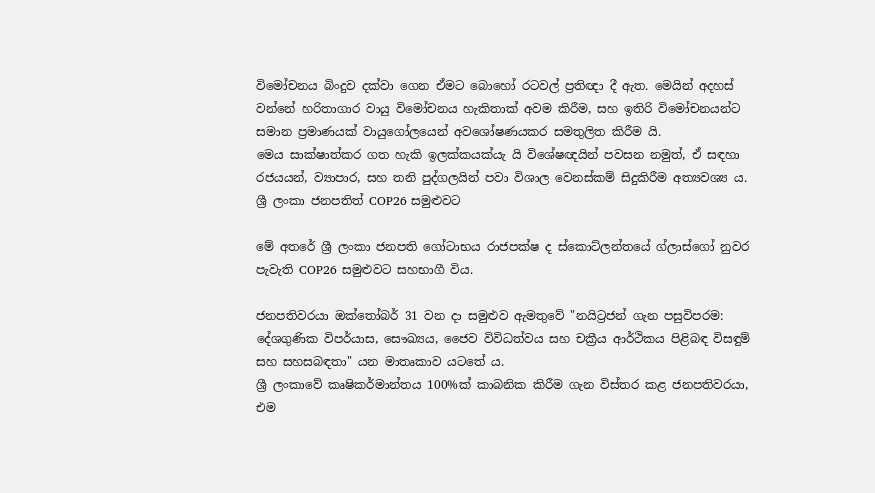විමෝචනය බිංදුව දක්වා ගෙන ඒමට බොහෝ රටවල් ප්‍රතිඥා දී ඇත. මෙයින් අදහස් වන්නේ හරිතාගාර වායු විමෝචනය හැකිතාක් අවම කිරීම, සහ ඉතිරි විමෝචනයන්ට සමාන ප්‍රමාණයක් වායුගෝලයෙන් අවශෝෂණයකර සමතුලිත කිරීම යි.
මෙය සාක්ෂාත්කර ගත හැකි ඉලක්කයක්යැ යි විශේෂඥයින් පවසන නමුත්, ඒ සඳහා රජයයන්, ව්‍යාපාර, සහ තනි පුද්ගලයින් පවා විශාල වෙනස්කම් සිදුකිරීම අත්‍යවශ්‍ය ය.
ශ්‍රී ලංකා ජනපතිත් COP26 සමුළුවට

මේ අතරේ ශ්‍රී ලංකා ජනපති ගෝටාභය රාජපක්ෂ ද ස්කොට්ලන්තයේ ග්ලාස්ගෝ නුවර පැවැති COP26 සමුළුවට සහභාගී විය.

ජනපතිවරයා ඔක්තෝබර් 31 වන දා සමුළුව ඇමතුවේ "නයිට්‍රජන් ගැන පසුවිපරම: දේශගුණික විපර්යාස, සෞඛ්‍යය, ජෛව විවිධත්වය සහ චක්‍රීය ආර්ථිකය පිළිබඳ විසඳුම් සහ සහසබඳතා" යන මාතෘකාව යටතේ ය.
ශ්‍රී ලංකාවේ කෘෂිකර්මාන්තය 100%ක් කාබනික කිරීම ගැන විස්තර කළ ජනපතිවරයා, එම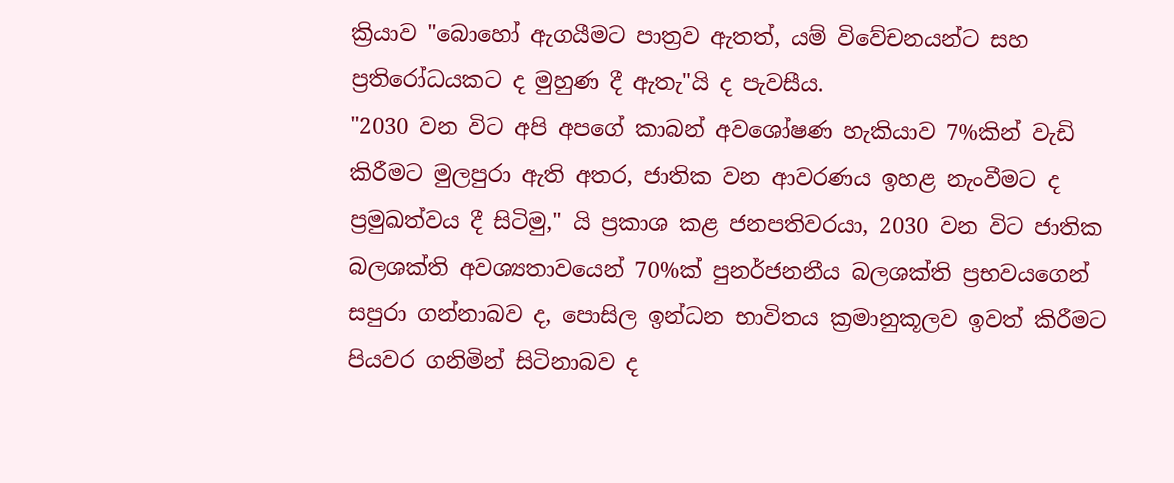ක්‍රියාව "බොහෝ ඇගයීමට පාත්‍රව ඇතත්, යම් විවේචනයන්ට සහ ප්‍රතිරෝධයකට ද මුහුණ දී ඇතැ"යි ද පැවසීය.
"2030 වන විට අපි අපගේ කාබන් අවශෝෂණ හැකියාව 7%කින් වැඩි කිරීමට මුලපුරා ඇති අතර, ජාතික වන ආවරණය ඉහළ නැංවීමට ද ප්‍රමුඛත්වය දී සිටිමු," යි ප්‍රකාශ කළ ජනපතිවරයා, 2030 වන විට ජාතික බලශක්ති අවශ්‍යතාවයෙන් 70%ක් පුනර්ජනනීය බලශක්ති ප්‍රභවයගෙන් සපුරා ගන්නාබව ද, පොසිල ඉන්ධන භාවිතය ක්‍රමානුකූලව ඉවත් කිරීමට පියවර ගනිමින් සිටිනාබව ද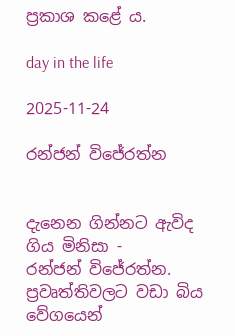ප්‍රකාශ කළේ ය.

day in the life

2025-11-24

රන්ජන් විජේරත්න


දැනෙන ගින්නට ඇවිද ගිය මිනිසා -
රන්ජන් විජේරත්න.
ප්‍රවෘත්තිවලට වඩා බිය වේගයෙන්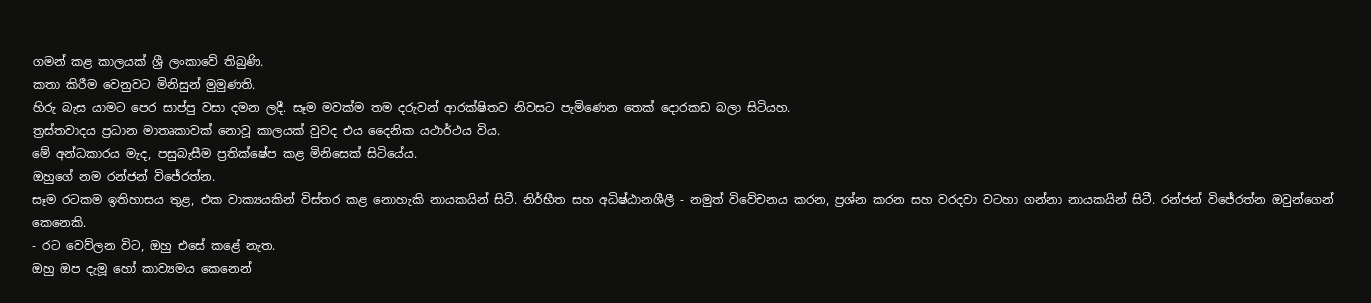ගමන් කළ කාලයක් ශ්‍රී ලංකාවේ තිබුණි.
කතා කිරීම වෙනුවට මිනිසුන් මුමුණති.
හිරු බැස යාමට පෙර සාප්පු වසා දමන ලදී. සෑම මවක්ම තම දරුවන් ආරක්ෂිතව නිවසට පැමිණෙන තෙක් දොරකඩ බලා සිටියහ.
ත්‍රස්තවාදය ප්‍රධාන මාතෘකාවක් නොවූ කාලයක් වුවද එය දෛනික යථාර්ථය විය.
මේ අන්ධකාරය මැද, පසුබැසීම ප්‍රතික්ෂේප කළ මිනිසෙක් සිටියේය.
ඔහුගේ නම රන්ජන් විජේරත්න.
සෑම රටකම ඉතිහාසය තුළ, එක වාක්‍යයකින් විස්තර කළ නොහැකි නායකයින් සිටී. නිර්භීත සහ අධිෂ්ඨානශීලී - නමුත් විවේචනය කරන, ප්‍රශ්න කරන සහ වරදවා වටහා ගන්නා නායකයින් සිටී. රන්ජන් විජේරත්න ඔවුන්ගෙන් කෙනෙකි.
- රට වෙව්ලන විට, ඔහු එසේ කළේ නැත.
ඔහු ඔප දැමූ හෝ කාව්‍යමය කෙනෙන්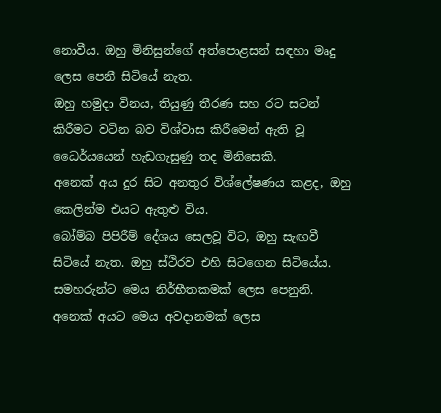නොවීය. ඔහු මිනිසුන්ගේ අත්පොළසන් සඳහා මෘදු ලෙස පෙනී සිටියේ නැත.
ඔහු හමුදා විනය, තියුණු තීරණ සහ රට සටන් කිරීමට වටින බව විශ්වාස කිරීමෙන් ඇති වූ ධෛර්යයෙන් හැඩගැසුණු තද මිනිසෙකි.
අනෙක් අය දුර සිට අනතුර විශ්ලේෂණය කළද, ඔහු කෙලින්ම එයට ඇතුළු විය.
බෝම්බ පිපිරීම් දේශය සෙලවූ විට, ඔහු සැඟවී සිටියේ නැත. ඔහු ස්ථිරව එහි සිටගෙන සිටියේය.
සමහරුන්ට මෙය නිර්භීතකමක් ලෙස පෙනුනි. අනෙක් අයට මෙය අවදානමක් ලෙස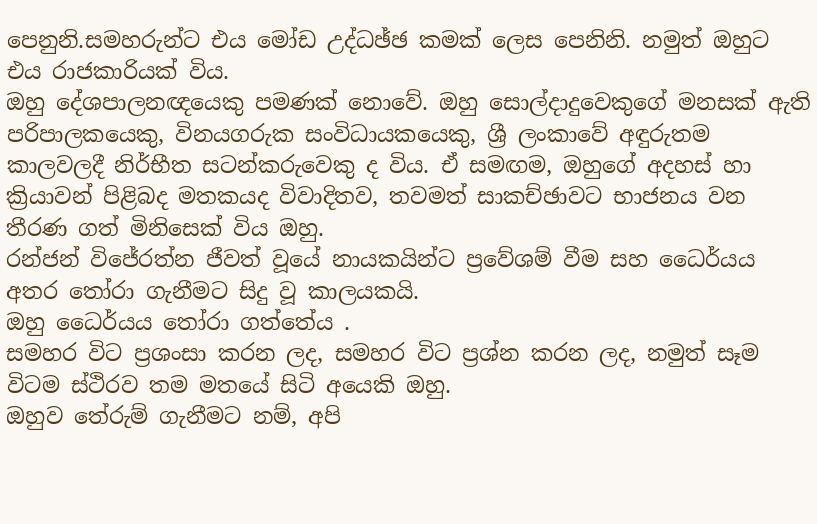පෙනුනි.සමහරුන්ට එය මෝඩ උද්ධඡ්ඡ කමක් ලෙස පෙනිනි. නමුත් ඔහුට එය රාජකාරියක් විය.
ඔහු දේශපාලනඥයෙකු පමණක් නොවේ. ඔහු සොල්දාදුවෙකුගේ මනසක් ඇති පරිපාලකයෙකු, විනයගරුක සංවිධායකයෙකු, ශ්‍රී ලංකාවේ අඳුරුතම කාලවලදී නිර්භීත සටන්කරුවෙකු ද විය. ඒ සමඟම, ඔහුගේ අදහස් හා ක්‍රියාවන් පිළිබද මතකයද විවාදිතව, තවමත් සාකච්ඡාවට භාජනය වන තීරණ ගත් මිනිසෙක් විය ඔහු.
රන්ජන් විජේරත්න ජීවත් වූයේ නායකයින්ට ප්‍රවේශම් වීම සහ ධෛර්යය අතර තෝරා ගැනීමට සිදු වූ කාලයකයි.
ඔහු ධෛර්යය තෝරා ගත්තේය .
සමහර විට ප්‍රශංසා කරන ලද, සමහර විට ප්‍රශ්න කරන ලද, නමුත් සෑම විටම ස්ථිරව තම මතයේ සිටි අයෙකි ඔහු.
ඔහුව තේරුම් ගැනීමට නම්, අපි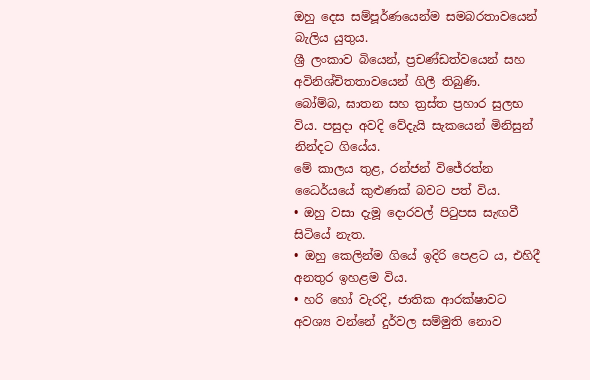ඔහු දෙස සම්පූර්ණයෙන්ම සමබරතාවයෙන් බැලිය යුතුය.
ශ්‍රී ලංකාව බියෙන්, ප්‍රචණ්ඩත්වයෙන් සහ අවිනිශ්චිතතාවයෙන් ගිලී තිබුණි.
බෝම්බ, ඝාතන සහ ත්‍රස්ත ප්‍රහාර සුලභ විය. පසුදා අවදි වේදැයි සැකයෙන් මිනිසුන් නින්දට ගියේය.
මේ කාලය තුළ, රන්ජන් විජේරත්න ධෛර්යයේ කුළුණක් බවට පත් විය.
• ඔහු වසා දැමූ දොරවල් පිටුපස සැඟවී සිටියේ නැත.
• ඔහු කෙලින්ම ගියේ ඉදිරි පෙළට ය, එහිදී අනතුර ඉහළම විය.
• හරි හෝ වැරදි, ජාතික ආරක්ෂාවට අවශ්‍ය වන්නේ දුර්වල සම්මුති නොව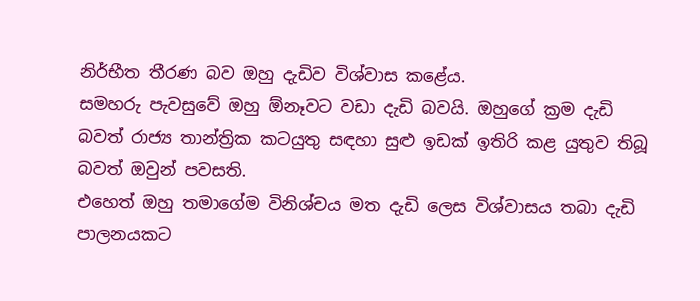නිර්භීත තීරණ බව ඔහු දැඩිව විශ්වාස කළේය.
සමහරු පැවසුවේ ඔහු ඕනෑවට වඩා දැඩි බවයි. ඔහුගේ ක්‍රම දැඩි බවත් රාජ්‍ය තාන්ත්‍රික කටයුතු සඳහා සුළු ඉඩක් ඉතිරි කළ යුතුව තිබූ බවත් ඔවුන් පවසති.
එහෙත් ඔහු තමාගේම විනිශ්චය මත දැඩි ලෙස විශ්වාසය තබා දැඩි පාලනයකට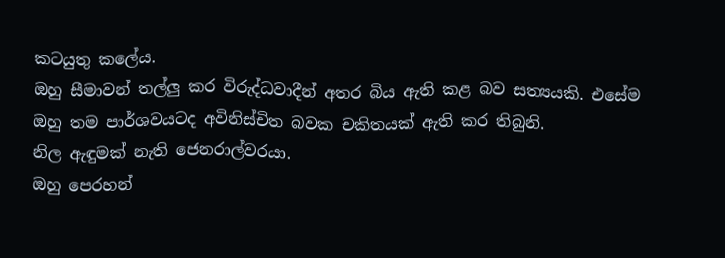කටයුතු කලේය.
ඔහු සීමාවන් තල්ලු කර විරුද්ධවාදීන් අතර බිය ඇති කළ බව සත්‍යයකි. එසේම ඔහු තම පාර්ශවයටද අවිනිස්චිත බවක චකිතයක් ඇති කර තිබුනි.
නිල ඇඳුමක් නැති ජෙනරාල්වරයා.
ඔහු පෙරහන්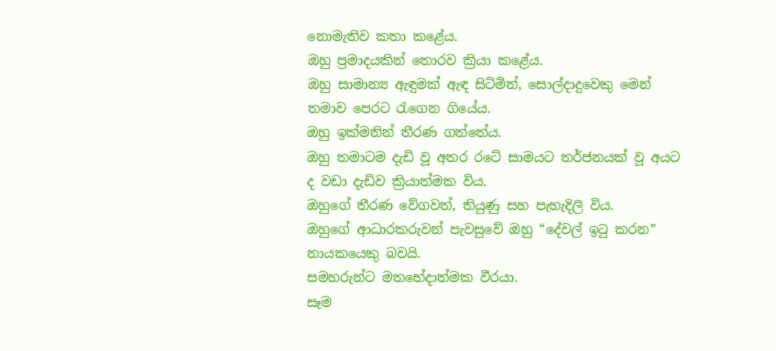නොමැතිව කතා කළේය.
ඔහු ප්‍රමාදයකින් තොරව ක්‍රියා කළේය.
ඔහු සාමාන්‍ය ඇඳුමක් ඇඳ සිටිමින්, සොල්දාදුවෙකු මෙන් තමාව පෙරට රැගෙන ගියේය.
ඔහු ඉක්මනින් තීරණ ගත්තේය.
ඔහු තමාටම දැඩි වූ අතර රටේ සාමයට තර්ජනයක් වූ අයට ද වඩා දැඩිව ක්‍රියාත්මක විය.
ඔහුගේ තීරණ වේගවත්, තියුණු සහ පැහැදිලි විය.
ඔහුගේ ආධාරකරුවන් පැවසුවේ ඔහු “දේවල් ඉටු කරන” නායකයෙකු බවයි.
සමහරුන්ට මතභේදාත්මක වීරයා.
සෑම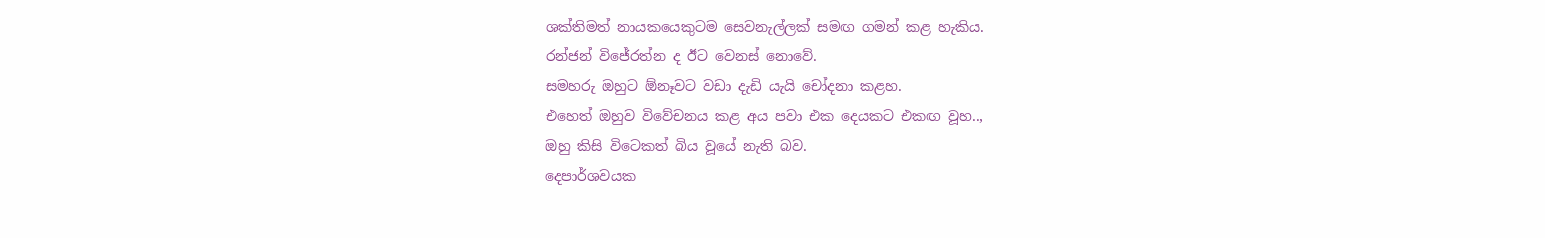ශක්තිමත් නායකයෙකුටම සෙවනැල්ලක් සමඟ ගමන් කළ හැකිය.
රන්ජන් විජේරත්න ද ඊට වෙනස් නොවේ.
සමහරු ඔහුට ඕනෑවට වඩා දැඩි යැයි චෝදනා කළහ.
එහෙත් ඔහුව විවේචනය කළ අය පවා එක දෙයකට එකඟ වූහ..,
ඔහු කිසි විටෙකත් බිය වූයේ නැති බව.
දෙපාර්ශවයක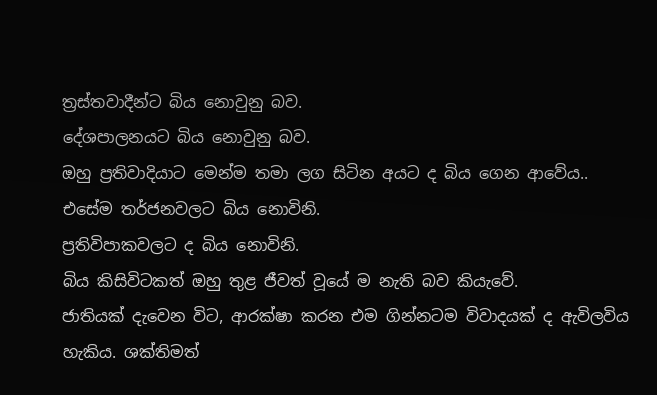ත්‍රස්තවාදීන්ට බිය නොවුනු බව.
දේශපාලනයට බිය නොවුනු බව.
ඔහු ප්‍රතිවාදියාට මෙන්ම තමා ලග සිටින අයට ද බිය ගෙන ආවේය..
එසේම තර්ජනවලට බිය නොවිනි.
ප්‍රතිවිපාකවලට ද බිය නොවිනි.
බිය කිසිවිටකත් ඔහු තුළ ජීවත් වූයේ ම නැති බව කියැවේ.
ජාතියක් දැවෙන විට, ආරක්ෂා කරන එම ගින්නටම විවාදයක් ද ඇවිලවිය හැකිය. ශක්තිමත්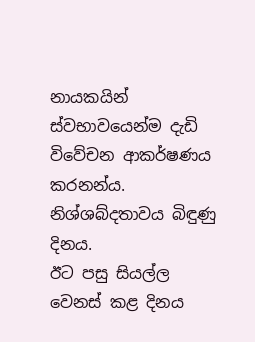නායකයින් ස්වභාවයෙන්ම දැඩි විවේචන ආකර්ෂණය කරනන්ය.
නිශ්ශබ්දතාවය බිඳුණු දිනය.
ඊට පසු සියල්ල වෙනස් කළ දිනය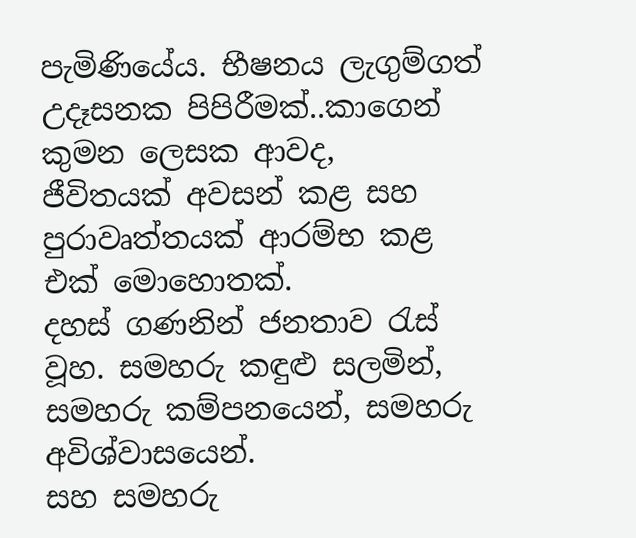පැමිණියේය. භීෂනය ලැගුම්ගත් උදෑසනක පිපිරීමක්..කාගෙන් කුමන ලෙසක ආවද,
ජීවිතයක් අවසන් කළ සහ පුරාවෘත්තයක් ආරම්භ කළ එක් මොහොතක්.
දහස් ගණනින් ජනතාව රැස් වූහ. සමහරු කඳුළු සලමින්, සමහරු කම්පනයෙන්, සමහරු අවිශ්වාසයෙන්.
සහ සමහරු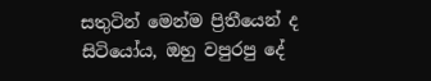සතුටින් මෙන්ම ප්‍රිතීයෙන් ද සිටියෝය, ඔහු වපුරපු දේ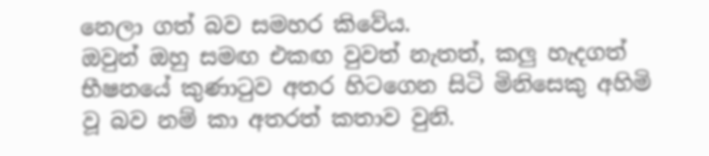නෙලා ගත් බව සමහර කිවේය.
ඔවුන් ඔහු සමඟ එකඟ වුවත් නැතත්, කලු හැදගත් භීෂනයේ කුණාටුව අතර හිටගෙන සිටි මිනිසෙකු අහිමි වූ බව නම් කා අතරත් කතාව වුනි.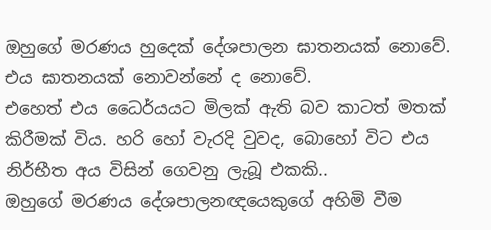ඔහුගේ මරණය හුදෙක් දේශපාලන ඝාතනයක් නොවේ. එය ඝාතනයක් නොවන්නේ ද නොවේ.
එහෙත් එය ධෛර්යයට මිලක් ඇති බව කාටත් මතක් කිරීමක් විය. හරි හෝ වැරදි වුවද, බොහෝ විට එය නිර්භීත අය විසින් ගෙවනු ලැබූ එකකි..
ඔහුගේ මරණය දේශපාලනඥයෙකුගේ අහිමි වීම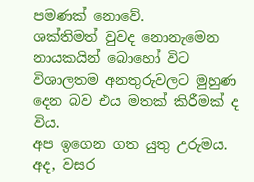පමණක් නොවේ.
ශක්තිමත් වුවද නොනැමෙන නායකයින් බොහෝ විට විශාලතම අනතුරුවලට මුහුණ දෙන බව එය මතක් කිරීමක් ද විය.
අප ඉගෙන ගත යුතු උරුමය.
අද, වසර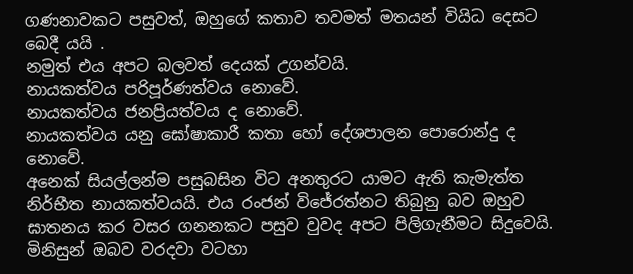ගණනාවකට පසුවත්, ඔහුගේ කතාව තවමත් මතයන් වියිධ දෙසට බෙදී යයි .
නමුත් එය අපට බලවත් දෙයක් උගන්වයි.
නායකත්වය පරිපූර්ණත්වය නොවේ.
නායකත්වය ජනප්‍රියත්වය ද නොවේ.
නායකත්වය යනු ඝෝෂාකාරී කතා හෝ දේශපාලන පොරොන්දු ද නොවේ.
අනෙක් සියල්ලන්ම පසුබසින විට අනතුරට යාමට ඇති කැමැත්ත නිර්භීත නායකත්වයයි. එය රංජන් විජේරත්නට තිබුනු බව ඔහුව ඝාතනය කර වසර ගනනකට පසුව වුවද අපට පිලිගැනීමට සිදුවෙයි.
මිනිසුන් ඔබව වරදවා වටහා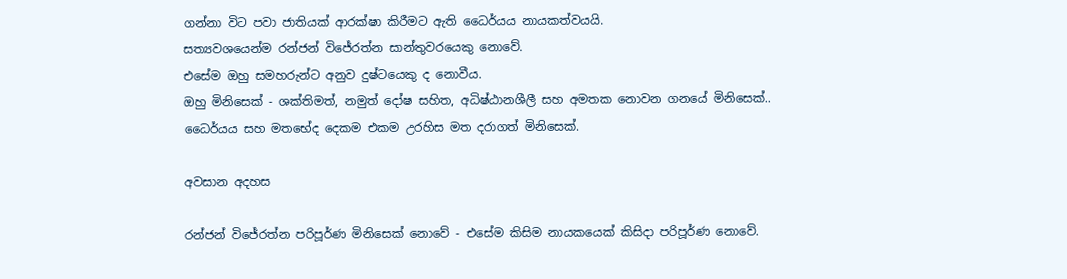ගන්නා විට පවා ජාතියක් ආරක්ෂා කිරීමට ඇති ධෛර්යය නායකත්වයයි.
සත්‍යවශයෙන්ම රන්ජන් විජේරත්න සාන්තුවරයෙකු නොවේ.
එසේම ඔහු සමහරුන්ට අනුව දුෂ්ටයෙකු ද නොවීය.
ඔහු මිනිසෙක් - ශක්තිමත්, නමුත් දෝෂ සහිත, අධිෂ්ඨානශීලී සහ අමතක නොවන ගනයේ මිනිසෙක්..
ධෛර්යය සහ මතභේද දෙකම එකම උරහිස මත දරාගත් මිනිසෙක්.

අවසාන අදහස

රන්ජන් විජේරත්න පරිපූර්ණ මිනිසෙක් නොවේ - එසේම කිසිම නායකයෙක් කිසිදා පරිපූර්ණ නොවේ.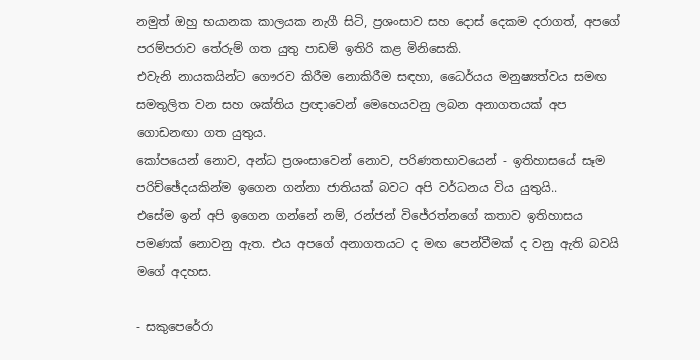නමුත් ඔහු භයානක කාලයක නැගී සිටි, ප්‍රශංසාව සහ දොස් දෙකම දරාගත්, අපගේ පරම්පරාව තේරුම් ගත යුතු පාඩම් ඉතිරි කළ මිනිසෙකි.
එවැනි නායකයින්ට ගෞරව කිරීම නොකිරීම සඳහා, ධෛර්යය මනුෂ්‍යත්වය සමඟ සමතුලිත වන සහ ශක්තිය ප්‍රඥාවෙන් මෙහෙයවනු ලබන අනාගතයක් අප ගොඩනඟා ගත යුතුය.
කෝපයෙන් නොව, අන්ධ ප්‍රශංසාවෙන් නොව, පරිණතභාවයෙන් - ඉතිහාසයේ සෑම පරිච්ඡේදයකින්ම ඉගෙන ගන්නා ජාතියක් බවට අපි වර්ධනය විය යුතුයි..
එසේම ඉන් අපි ඉගෙන ගන්නේ නම්, රන්ජන් විජේරත්නගේ කතාව ඉතිහාසය පමණක් නොවනු ඇත. එය අපගේ අනාගතයට ද මඟ පෙන්වීමක් ද වනු ඇති බවයි මගේ අදහස.

- සකුපෙරේරා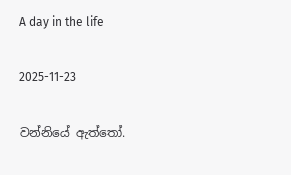A day in the life

2025-11-23

වන්නියේ ඇත්තෝ.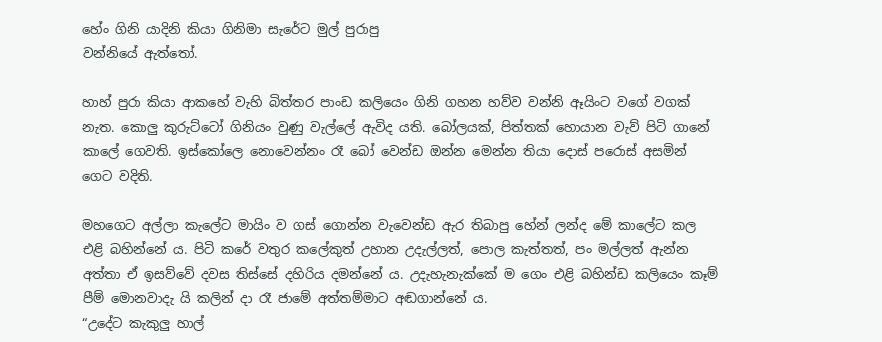හේං ගිනි යාදිනි කියා ගිනිමා සැරේට මුල් පුරාපු
වන්නියේ ඇත්තෝ.

හාහ් පුරා කියා ආකහේ වැහි බිත්තර පාංඩ කලියෙං ගිනි ගහන හව්ව වන්නි ඈයිංට වගේ වගක් නැත. කොලු කුරුට්ටෝ ගිනියං වුණු වැල්ලේ ඇවිද යති. බෝලයක්, පිත්තක් හොයාන වැව් පිටි ගානේ කාලේ ගෙවති. ඉස්කෝලෙ නොවෙන්නං රෑ බෝ වෙන්ඩ ඔන්න මෙන්න තියා දොස් පරොස් අසමින් ගෙට වදිති.

මහගෙට අල්ලා කැලේට මායිං ව ගස් ගොන්න වැවෙන්ඩ ඇර තිබාපු හේන් ලන්ද මේ කාලේට කල එළි බහින්නේ ය. පිටි කරේ වතුර කලේකුත් උහාන උදැල්ලත්, පොල කැත්තත්, පං මල්ලත් ඇන්න අත්තා ඒ ඉසව්වේ දවස තිස්සේ දහිරිය දමන්නේ ය. උදැහැනැක්කේ ම ගෙං එළි බහින්ඩ කලියෙං කෑම් පීම් මොනවාදැ යි කලින් දා රෑ ජාමේ අත්තම්මාට අඬගාන්නේ ය.
“උදේට කැකුලු හාල්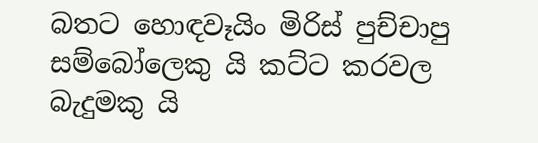බතට හොඳවෑයිං මිරිස් පුච්චාපු සම්බෝලෙකු යි කට්ට කරවල බැදුමකු යි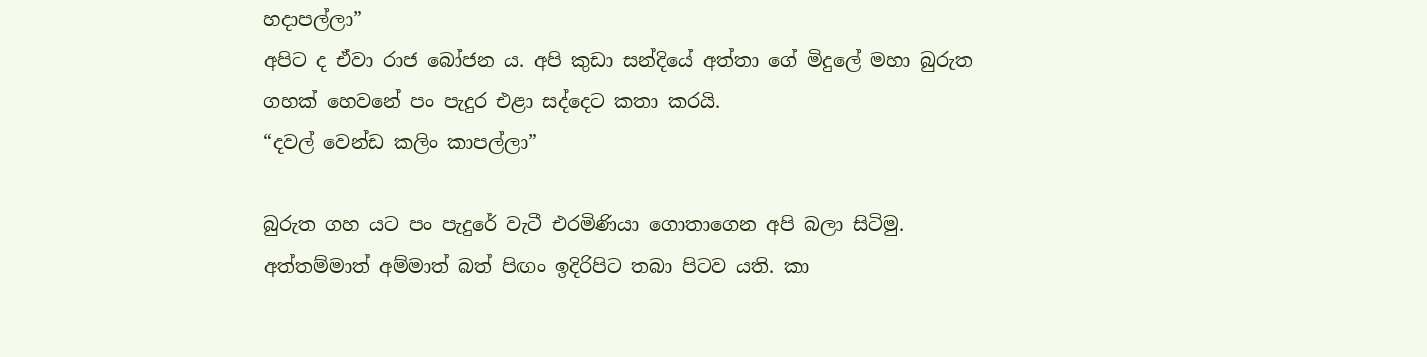හදාපල්ලා”
අපිට ද ඒවා රාජ බෝජන ය. අපි කුඩා සන්දියේ අත්තා ගේ මිදුලේ මහා බුරුත ගහක් හෙවනේ පං පැදුර එළා සද්දෙට කතා කරයි.
“දවල් වෙන්ඩ කලිං කාපල්ලා”

බුරුත ගහ යට පං පැදුරේ වැටී එරමිණියා ගොතාගෙන අපි බලා සිටිමු. අත්තම්මාත් අම්මාත් බත් පිඟං ඉදිරිපිට තබා පිටව යති. කා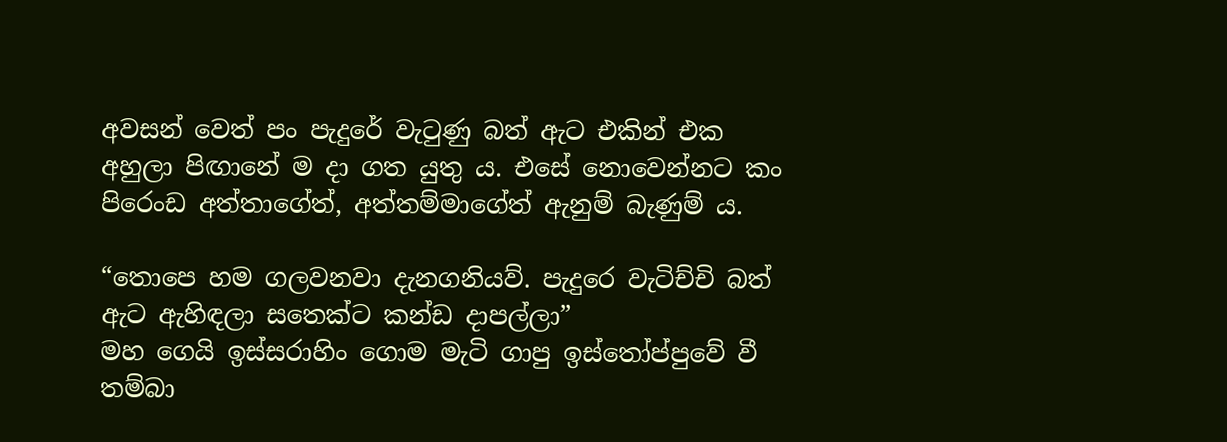අවසන් වෙත් පං පැදුරේ වැටුණු බත් ඇට එකින් එක අහුලා පිඟානේ ම දා ගත යුතු ය. එසේ නොවෙන්නට කං පිරෙංඩ අත්තාගේත්, අත්තම්මාගේත් ඇනුම් බැණුම් ය.

“තො‍පෙ හම ගලවනවා දැනගනියව්. පැදුරෙ වැටිච්චි බත් ඇට ඇහිඳලා සතෙක්ට කන්ඩ දාපල්ලා”
මහ ගෙයි ඉස්සරාහිං ගොම මැටි ගාපු ඉස්තෝප්පුවේ වී තම්බා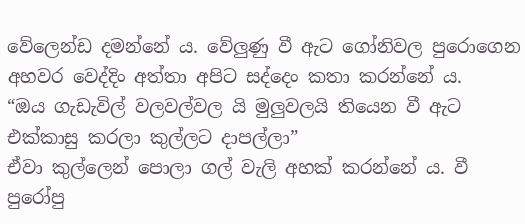වේලෙන්ඩ දමන්නේ ය. වේලුණු වී ඇට ගෝනිවල පුරොගෙන අහවර වෙද්දිං අත්තා අපිට සද්දෙං කතා කරන්නේ ය.
“ඔය ගැඩැවිල් වලවල්වල යි මුලුවලයි තියෙන වී ඇට එක්කාසු කරලා කුල්ලට දාපල්ලා”
ඒවා කුල්ලෙන් පොලා ගල් වැලි අහක් කරන්නේ ය. වී පුරෝපු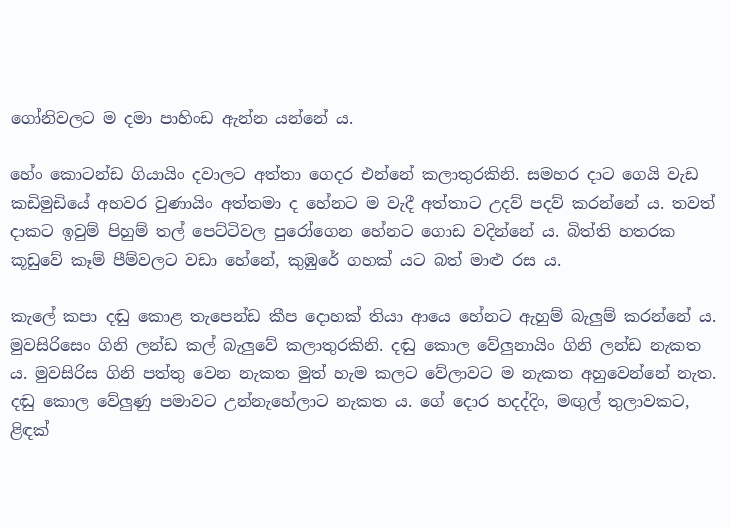ගෝනිවලට ම දමා පාහිංඩ ඇන්න යන්නේ ය.

හේං කොටන්ඩ ගියායිං දවාලට අත්තා ගෙදර එන්නේ කලාතුරකිනි. සමහර දාට ගෙයි වැඩ කඩිමුඩියේ අහවර වුණායිං අත්තමා ද හේනට ම වැදී අත්තාට උදව් පදව් කරන්නේ ය. තවත් දාකට ඉවුම් පිහුම් තල් පෙට්ටිවල පු‍රෝගෙන හේනට ගොඩ වදින්නේ ය. බිත්ති හතරක කූඩුවේ කෑම් පීම්වලට වඩා හේනේ, කුඹුරේ ගහක් යට බත් මාළු රස ය.

කැලේ කපා දඬු කොළ තැපෙන්ඩ කීප දොහක් තියා ආයෙ හේනට ඇහුම් බැලුම් කරන්නේ ය. මුවසිරිසෙං ගිනි ලන්ඩ කල් බැලුවේ කලාතුරකිනි. දඬු කොල වේලුනායිං ගිනි ලන්ඩ නැකත ය. මුවසිරිස ගිනි පත්තු වෙන නැකත මුත් හැම කලට වේලාවට ම නැකත අහුවෙන්නේ නැත. දඬු කොල වේලුණු පමාවට උන්නැහේලාට නැකත ය. ගේ දොර හදද්දිං, මඟුල් තුලාවකට, ළිඳක්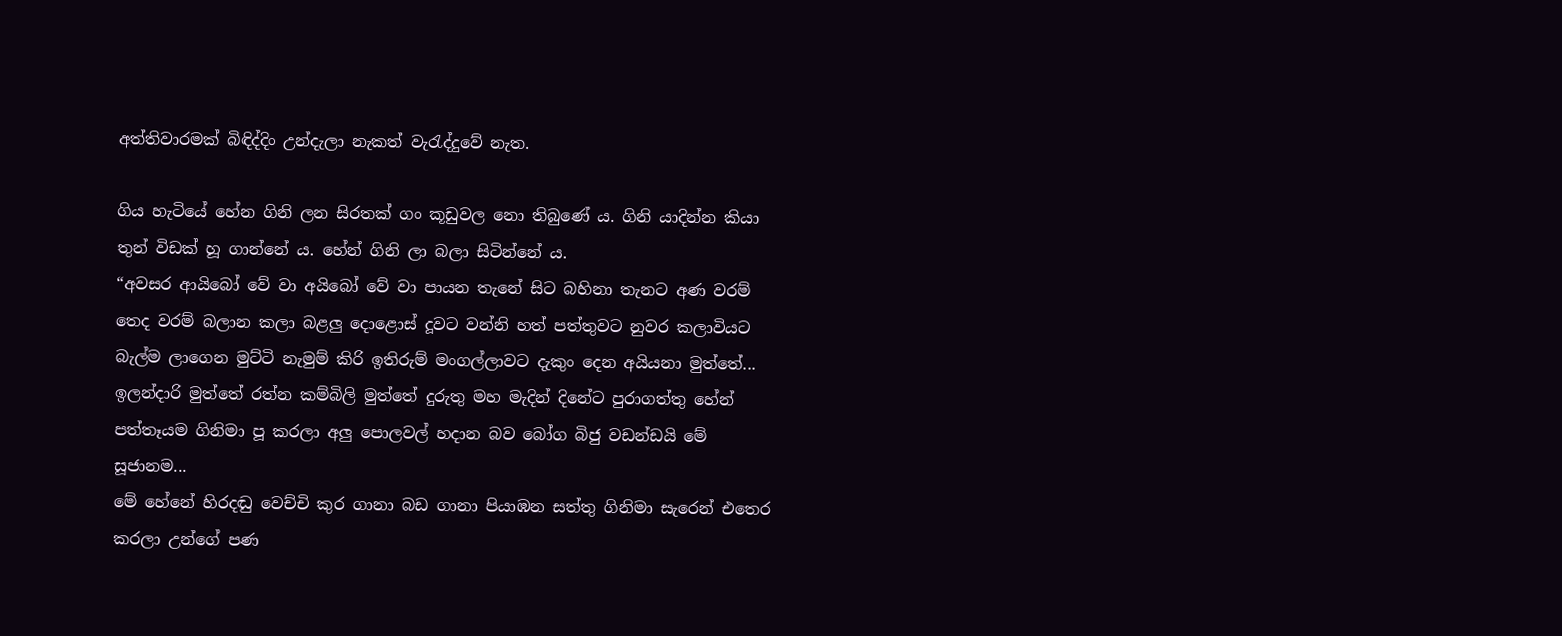අත්තිවාරමක් බිඳිද්දිං උන්දැලා ‍නැකත් වැරැද්දුවේ නැත.

ගිය හැටියේ හේන ගිනි ලන සිරතක් ගං කූඩුවල නො තිබුණේ ය. ගිනි යාදින්න කියා තුන් විඩක් හූ ගාන්නේ ය. හේන් ගිනි ලා බලා සිටින්නේ ය.
“අවසර ආයිබෝ වේ වා අයිබෝ වේ වා පායන තැනේ සිට බහිනා තැනට අණ වරම් තෙද වරම් බලාන කලා බළලු දොළොස් දූවට වන්නි හත් පත්තුවට නුවර කලාවියට බැල්ම ලාගෙන මුට්ටි නැමුම් කිරි ඉතිරුම් මංගල්ලාවට දැකුං දෙන අයියනා මුත්තේ...
ඉලන්දාරි මුත්තේ රත්න කම්බිලි මුත්තේ දුරුතු මහ මැදින් දිනේට පුරාගත්තු හේන් පත්තෑයම ගිනිමා පූ කරලා අලු පොලවල් හදාන බව බෝග බිජු වඩන්ඩයි මේ සූජානම...
මේ හේනේ හිරදඬු වෙච්චි කුර ගානා බඩ ගානා පියාඹන සත්තු ගිනිමා සැරෙන් එතෙර කරලා උන්ගේ පණ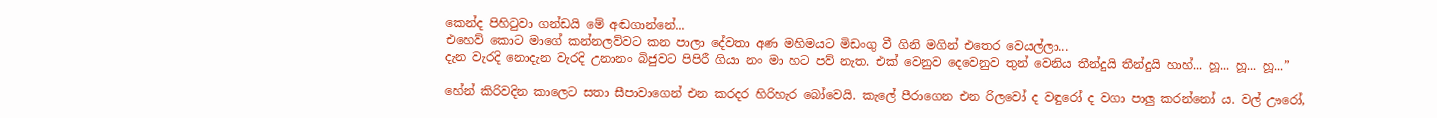කෙන්ද පිහිටුවා ගන්ඩයි මේ අඬගාන්නේ...
එහෙව් කොට මාගේ කන්නලව්වට කන පාලා දේවතා අණ මහිමයට මිඩංගු වී ගිනි මගින් එතෙර වෙයල්ලා...
දැන වැරදි නොදැන වැරදි උනානං බිජුවට පිපිරී ගියා නං මා හට පව් නැත. එක් වෙනුව දෙවෙනුව තුන් වෙනිය තීන්දුයි තීන්දුයි හාහ්... හූ... හූ... හූ...”

හේන් කිරිවදින කාලෙට සතා සීපාවාගෙන් එන කරදර හිරිහැර බෝවෙයි. කැලේ පීරාගෙන එන රිලවෝ ද වඳුරෝ ද වගා පාලු කරන්නෝ ය. වල් ඌරෝ,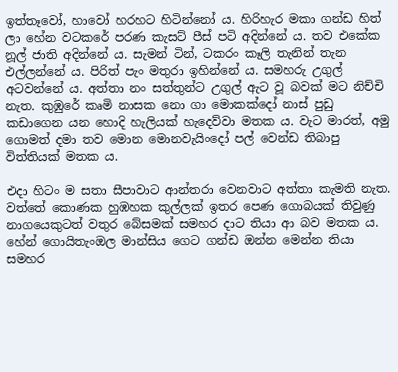ඉත්තෑවෝ, හාවෝ හරහට හිටින්නෝ ය. හිරිහැර මකා ගන්ඩ හිත් ලා හේන වටකරේ පරණ කැසට් පීස් පටි අදින්නේ ය. තව එකේක නූල් ජාති අදින්නේ ය. සැමන් ටින්, ටකරං කෑලි තැනින් තැන එල්ලන්නේ ය. පිරිත් පැං මතුරා ඉහින්නේ ය. සමහරු උගුල් අටවන්නේ ය. අත්තා නං සත්තුන්ට උගුල් ඇට වූ බවක් මට නිච්චි නැත. කුඹුරේ කෘමි නාසක නො ගා මොකක්දෝ නාස් පුඩු කඩාගෙන යන හොදි හැලියක් හැදෙව්වා මතක ය. වැට මාරත්, අමු ගොමත් දමා තව මොන මොනවැයිංදෝ පල් වෙන්ඩ තිබාපු විත්තියක් මතක ය‍.

එදා හිටං ම සතා සීපාවාට ආන්තරා වෙනවාට අත්තා කැමති නැත. වත්තේ කොණක හුඹහක කුල්ලක් ඉතර පෙණ ගොබයක් තිවුණු නාගයෙකුටත් වතුර බේසමක් සමහර දාට තියා ආ බව මතක ය.
හේන් ගොයිතැංඔල මාන්සිය ගෙට ගන්ඩ ඔන්න මෙන්න තියා සමහර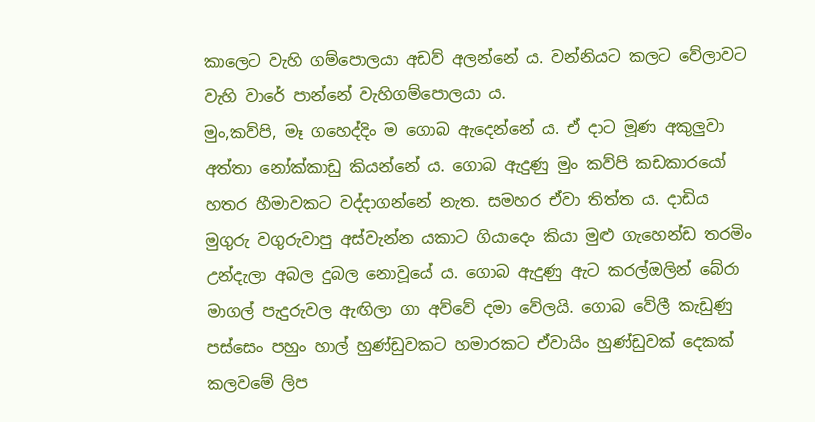කාලෙට වැහි ගම්පොලයා අඩව් අලන්නේ ය. වන්නියට කලට වේලාවට වැහි වාරේ පාන්නේ වැහිගම්පොලයා ය.
මුං,කව්පි, මෑ ගහෙද්දිං ම ගොබ ඇදෙන්නේ ය. ඒ දාට මූණ අකුලුවා අත්තා නෝක්කාඩු කියන්නේ ය. ගොබ ඇදුණු මුං කව්පි කඩකාරයෝ හතර හීමාවකට වද්දාගන්නේ නැත. සමහර ඒවා තිත්ත ය. දාඩිය මුගුරු වගුරුවාපු අස්වැන්න යකාට ගියාදෙං කියා මුළු ගැහෙන්ඩ තරමිං උන්දැලා අබල දුබල නොවූයේ ය. ගොබ ඇදුණු ඇට කරල්ඔලින් බේරා මාගල් පැදුරුවල ඇඟිලා ගා අව්වේ දමා වේලයි. ගොබ වේලී කැඩුණු පස්සෙං පහුං හාල් හුණ්ඩුවකට හමාරකට ඒවායිං හුණ්ඩුවක් දෙකක් කලවමේ ලිප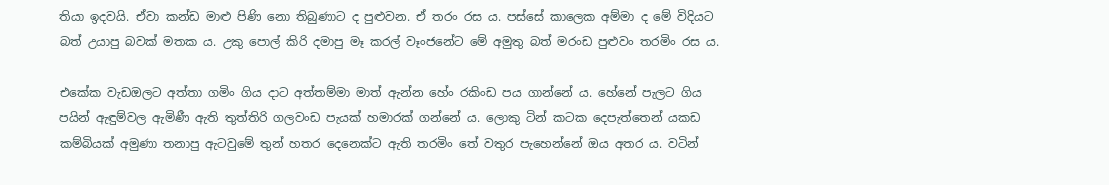තියා ඉදවයි. ඒවා කන්ඩ මාළු පිණි නො තිබුණාට ද පුළුවන. ඒ තරං රස ය. පස්සේ කාලෙක අම්මා ද මේ විදියට බත් උයාපු බවක් මතක ය. උකු පොල් කිරි දමාපු මෑ කරල් වෑංජනේට මේ අමුතු බත් මරංඩ පුළුවං තරමිං රස ය.

එකේක වැඩඔලට අත්තා ගමිං ගිය දාට අත්තම්මා මාත් ඇන්න හේං රකිංඩ පය ගාන්නේ ය. හේනේ පැලට ගිය පයින් ඇඳුම්වල ඇමිණී ඇති තුත්තිරි ගලවංඩ පැයක් හමාරක් ගන්නේ ය. ලොකු ටින් කටක දෙපැත්තෙන් යකඩ කම්බියක් අමුණා තනාපු ඇටවුමේ තුන් හතර දෙනෙක්ට ඇති තරමිං තේ වතුර පැහෙන්නේ ඔය අතර ය. වටින්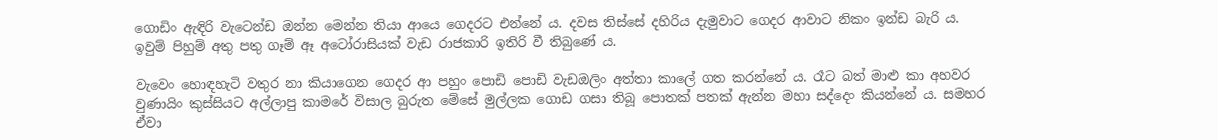ගොඩිං ඇඳිරි ‍වැටෙන්ඩ ඔන්න මෙන්න තියා ආයෙ ගෙදරට එන්නේ ය. දවස තිස්සේ දහිරිය දැමුවාට ගෙදර ආවාට නිකං ඉන්ඩ බැරි ය. ඉවුම් පිහුම් අතු පතු ගෑම් ඈ අටෝරාසියක් වැඩ රාජකාරි ඉතිරි වී තිබුණේ ය.

වැවෙං හොඳහැටි වතුර නා කියාගෙන ගෙදර ආ පහුං පොඩි පොඩි වැඩඔලිං අත්තා කාලේ ගත කරන්නේ ය. රෑට බත් මාළු කා අහවර වුණායිං කුස්සියට අල්ලාපු කාමරේ විසාල බුරුත මේසේ මුල්ලක ගොඩ ගසා තිබූ පොතක් පතක් ඇන්න මහා සද්දෙං කියන්නේ ය. සමහර ඒවා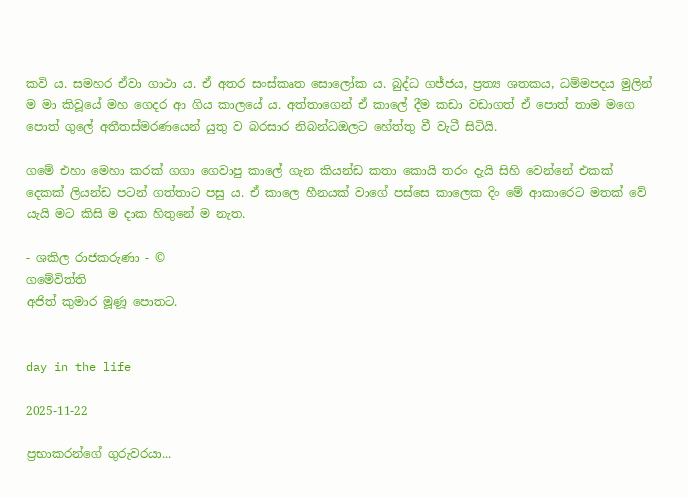කවි ය. සමහර ඒවා ගාථා ය. ඒ අතර සංස්කෘත සොලෝක ය. බුද්ධ ගජ්ජය, ප්‍රත්‍ය ශතකය, ධම්මපදය මුලින් ම මා කිවූයේ මහ ගෙදර ආ ගිය කාලයේ ය. අත්තාගෙන් ඒ කාලේ දීම කඩා වඩාගත් ඒ පොත් තාම මගෙ පොත් ගුලේ අතීතස්මරණයෙන් යුතු ව බරසාර නිබන්ධඔලට හේත්තු වී වැටී සිටියි.

ගමේ එහා මෙහා කරක් ගගා ගෙවාපු ක‍ාලේ ගැන කියන්ඩ කතා කොයි තරං දැයි සිහි වෙන්නේ එකක් දෙකක් ලියන්ඩ පටන් ගත්තාට පසු ය. ඒ කාලෙ හීනයක් වාගේ පස්සෙ කාලෙක දිං මේ ආකාරෙට මතක් වේ යැයි මට කිසි ම දාක හිතුනේ ම නැත.

- ශකිල රාජකරුණා - ©
ගමේවිත්ති
අජිත් කුමාර මූණූ පොතට.


day in the life

2025-11-22

ප්‍රභාකරන්ගේ ගුරුවරයා...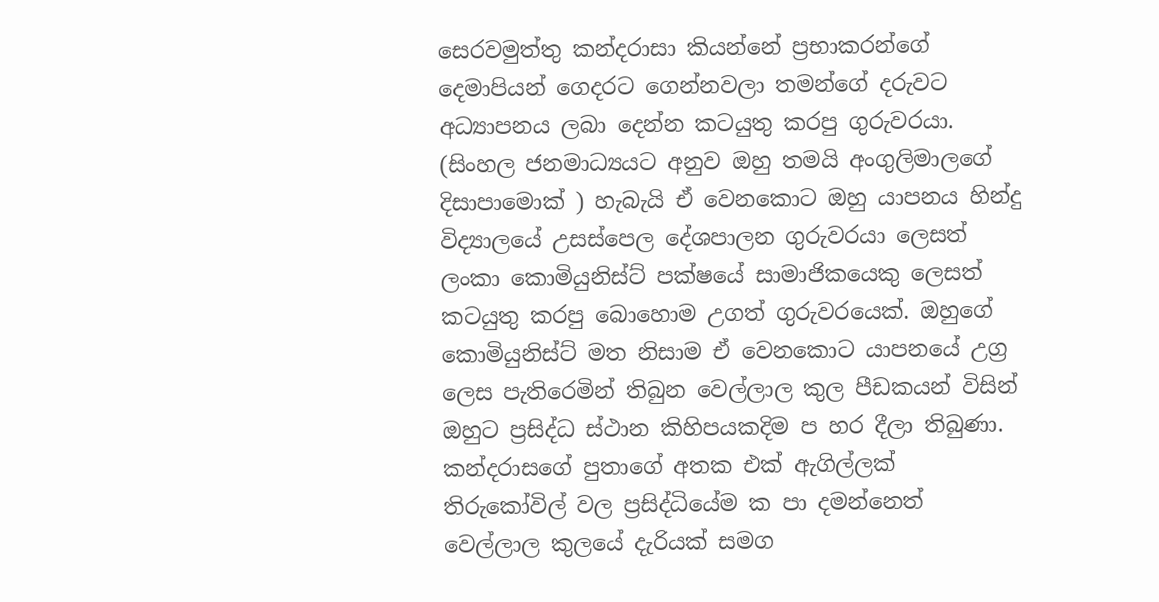සෙරවමුත්තු කන්දරාසා කියන්නේ ප්‍රභාකරන්ගේ දෙමාපියන් ගෙදරට ගෙන්නවලා තමන්ගේ දරුවට අධ්‍යාපනය ලබා දෙන්න කටයුතු කරපු ගුරුවරයා. (සිංහල ජනමාධ්‍යයට අනුව ඔහු තමයි අංගුලිමාලගේ දිසාපාමොක් ) හැබැයි ඒ වෙනකොට ඔහු යාපනය හින්දු විද්‍යාලයේ උසස්පෙල දේශපාලන ගුරුවරයා ලෙසත් ලංකා කොමියුනිස්ට් පක්ෂයේ සාමාජිකයෙකු ලෙසත් කටයුතු කරපු බොහොම උගත් ගුරුවරයෙක්. ඔහුගේ කොමියුනිස්ට් මත නිසාම ඒ වෙනකොට යාපනයේ උග්‍ර ලෙස පැතිරෙමින් තිබුන වෙල්ලාල කුල පීඩකයන් විසින් ඔහුට ප්‍රසිද්ධ ස්ථාන කිහිපයකදිම ප හර දීලා තිබුණා. කන්දරාසගේ පුතාගේ අතක එක් ඇගිල්ලක් තිරුකෝවිල් වල ප්‍රසිද්ධියේම ක පා දමන්නෙත් වෙල්ලාල කුලයේ දැරියක් සමග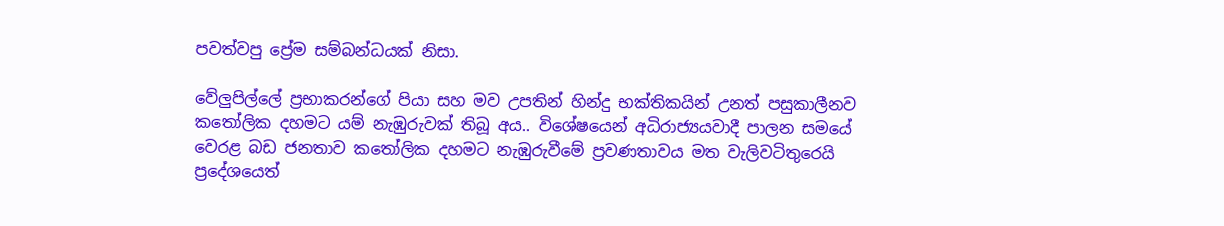පවත්වපු ප්‍රේම සම්බන්ධයක් නිසා.

වේලුපිල්ලේ ප්‍රභාකරන්ගේ පියා සහ මව උපතින් හින්දු භක්තිකයින් උනත් පසුකාලීනව කතෝලික දහමට යම් නැඹුරුවක් තිබූ අය.. විශේෂයෙන් අධිරාජ්‍යයවාදී පාලන සමයේ වෙරළ බඩ ජනතාව කතෝලික දහමට නැඹුරුවීමේ ප්‍රවණතාවය මත වැලිවටිතුරෙයි ප්‍රදේශයෙත්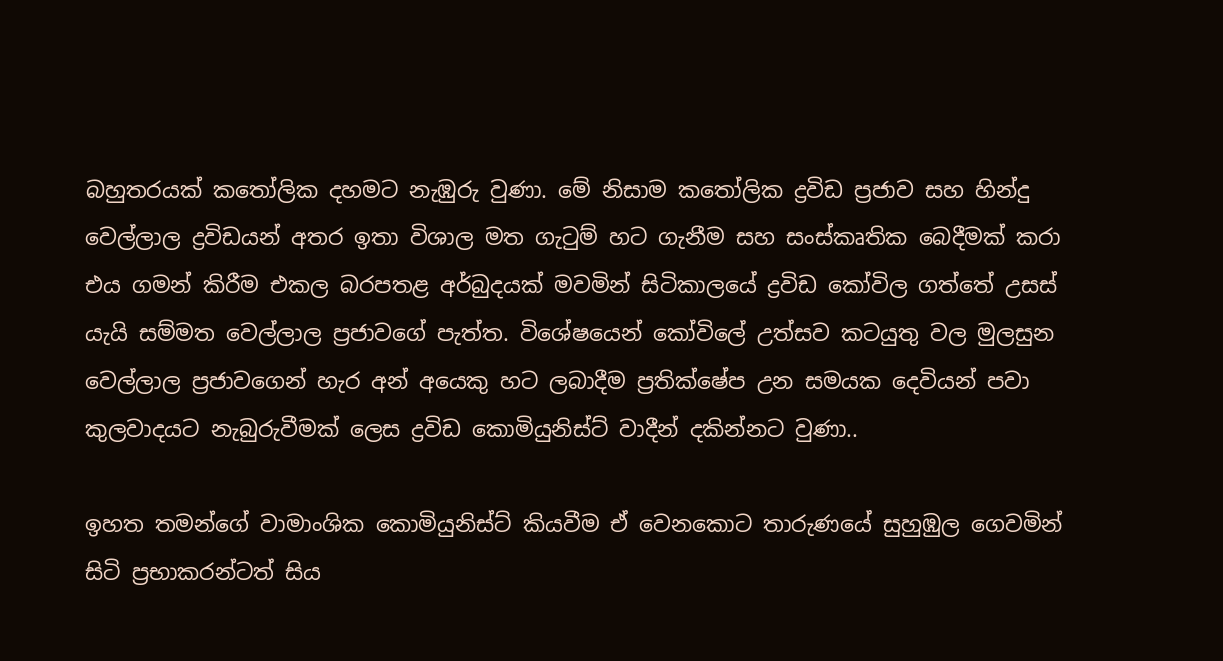බහුතරයක් කතෝලික දහමට නැඹුරු වුණා. මේ නිසාම කතෝලික ද්‍රවිඩ ප්‍රජාව සහ හින්දු වෙල්ලාල ද්‍රවිඩයන් අතර ඉතා විශාල මත ගැටුම් හට ගැනීම සහ සංස්කෘතික බෙදීමක් කරා එය ගමන් කිරීම එකල බරපතළ අර්බුදයක් මවමින් සිටිකාලයේ ද්‍රවිඩ කෝවිල ගත්තේ උසස් යැයි සම්මත වෙල්ලාල ප්‍රජාවගේ පැත්ත. විශේෂයෙන් කෝවිලේ උත්සව කටයුතු වල මුලසුන වෙල්ලාල ප්‍රජාවගෙන් හැර අන් අයෙකු හට ලබාදීම ප්‍රතික්ෂේප උන සමයක දෙවියන් පවා කුලවාදයට නැබුරුවීමක් ලෙස ද්‍රවිඩ කොමියුනිස්ට් වාදීන් දකින්නට වුණා..

ඉහත තමන්ගේ වාමාංශික කොමියුනිස්ට් කියවීම ඒ වෙනකොට තාරුණයේ සුහුඹුල ගෙවමින් සිටි ප්‍රභාකරන්ටත් සිය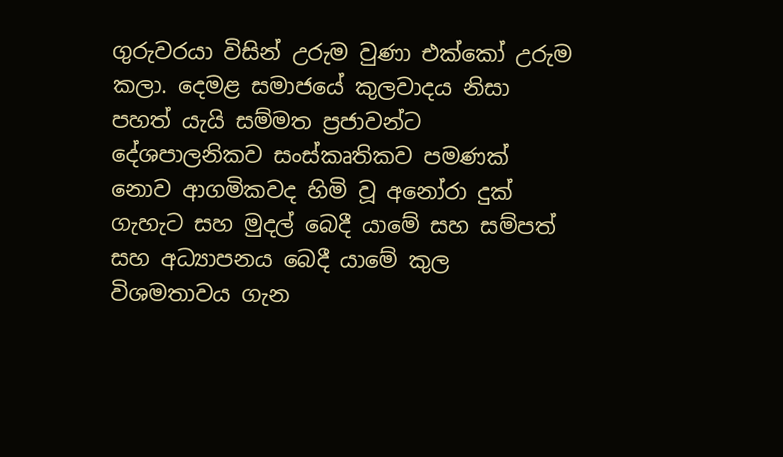ගුරුවරයා විසින් උරුම වුණා එක්කෝ උරුම කලා. දෙමළ සමාජයේ කුලවාදය නිසා පහත් යැයි සම්මත ප්‍රජාවන්ට දේශපාලනිකව සංස්කෘතිකව පමණක් නොව ආගමිකවද හිමි වූ අනෝරා දුක් ගැහැට සහ මුදල් බෙදී යාමේ සහ සම්පත් සහ අධ්‍යාපනය බෙදී යාමේ කුල විශමතාවය ගැන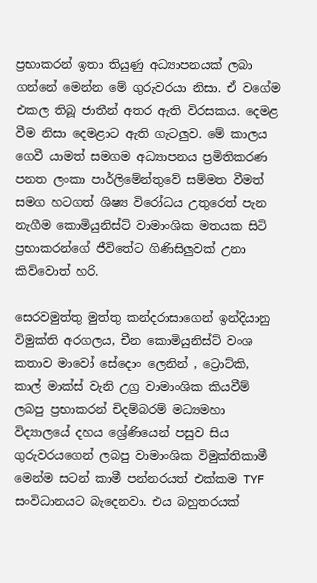ප්‍රභාකරන් ඉතා තියුණු අධ්‍යාපනයක් ලබා ගන්නේ මෙන්න මේ ගුරුවරයා නිසා. ඒ වගේම එකල තිබූ ජාතීන් අතර ඇති විරසකය. දෙමළ වීම නිසා දෙමළාට ඇති ගැටලුව. මේ කාලය ගෙවී යාමත් සමගම අධ්‍යාපනය ප්‍රමිතිකරණ පනත ලංකා පාර්ලිමේන්තුවේ සම්මත වීමත් සමග හටගත් ශිෂ්‍ය විරෝධය උතුරෙත් පැන නැගීම කොමියුනිස්ට් වාමාංශික මතයක සිටි ප්‍රභාකරන්ගේ ජීවිතේට ගිණිසිලුවක් උනා කිව්වොත් හරි.

සෙරවමුත්තු මුත්තු කන්දරාසාගෙන් ඉන්දියානු විමුක්ති අරගලය, චීන කොමියුනිස්ට් වංශ කතාව මාවෝ සේදොං ලෙනින් , ට්‍රොට්කි, කාල් මාක්ස් වැනි උග්‍ර වාමාංශික කියවීම් ලබපු ප්‍රභාකරන් චිදම්බරම් මධ්‍යමහා විද්‍යාලයේ දහය ශ්‍රේණියෙන් පසුව සිය ගුරුවරයගෙන් ලබපු වාමාංශික විමුක්තිකාමී මෙන්ම සටන් කාමී පන්නරයත් එක්කම TYF සංවිධානයට බැදෙනවා. එය බහුතරයක්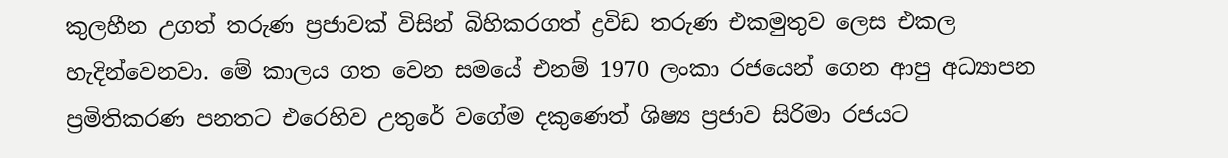කුලහීන උගත් තරුණ ප්‍රජාවක් විසින් බිහිකරගත් ද්‍රවිඩ තරුණ එකමුතුව ලෙස එකල හැදින්වෙනවා. මේ කාලය ගත වෙන සමයේ එනම් 1970 ලංකා රජයෙන් ගෙන ආපු අධ්‍යාපන ප්‍රමිතිකරණ පනතට එරෙහිව උතුරේ වගේම දකුණෙත් ශිෂ්‍ය ප්‍රජාව සිරිමා රජයට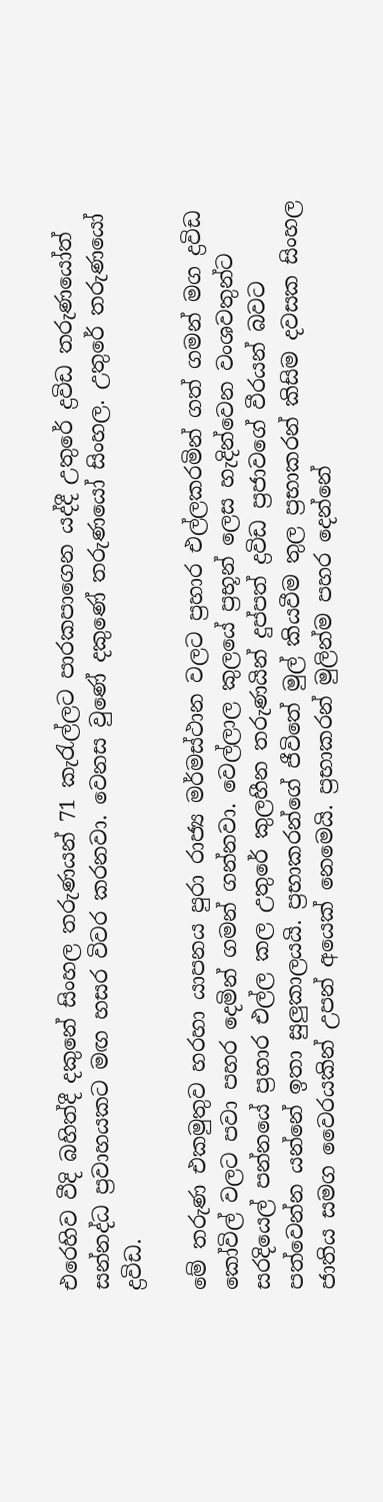එරෙහිව වීදි බහිත්දී දකුනේ සිංහල තරුණයන් 71 කැරැල්ලට පාරකපාගෙන යද්දී උතුරේ ද්‍රවිඩ තරුණයෝත් සන්නද්ධ ප්‍රවාහයකට මඟ හසර විවර කරනවා. වෙනස වුණේ දකුණේ තරුණයෝ සිංහල. උතුරේ තරුණයෝ ද්‍රවිඩ.

මේ තරුණ එකමුතුව හරහා යාපනය පුරා රාජ්‍ය මර්මස්ථාන වලට ප්‍රහාර එල්ලකරමින් ගත් ගමන් මග ද්‍රවිඩ කෝවිල් වලට පවා පහර දෙමින් ගමන් ගන්නවා. වෙල්ලාල කුලයේ ප්‍රභූන් ලෙස හැදින්වෙන වංශවතුන්ට සරදියෙල් පන්නයේ ප්‍රහාර එල්ල කල උතුරේ කුලහීන තරුණයින් දුප්පත් ද්‍රවිඩ ප්‍රජාවගේ වීරයන් බවට පත්වෙන්න යන්නේ ඉතා සුලුකාලයයි. ප්‍රභාකරන්ගේ ජීවිතේ මුල් කියවීම තුල ප්‍රභාකරන් කිසිම දවසක සිංහල ජාතිය සමග වෛරයකින් උපන් අයෙක් නෙමෙයි. ප්‍රභාකරන් මුලින්ම පහර දෙන්නේ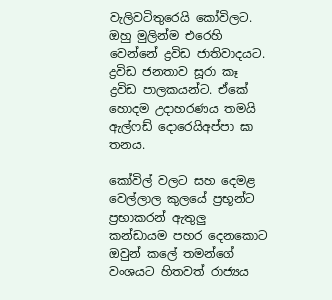වැලිවටිතුරෙයි කෝවිලට. ඔහු මුලින්ම එරෙහි වෙන්නේ ද්‍රවිඩ ජාතිවාදයට. ද්‍රවිඩ ජනතාව සූරා කෑ ද්‍රවිඩ පාලකයන්ට. ඒකේ හොදම උදාහරණය තමයි ඇල්ෆඩ් දොරෙයිඅප්පා ඝා තනය.

කෝවිල් වලට සහ දෙමළ වෙල්ලාල කුලයේ ප්‍රභූන්ට ප්‍රභාකරන් ඇතුලු කන්ඩායම පහර දෙනකොට ඔවුන් කලේ තමන්ගේ වංශයට හිතවත් රාජ්‍යය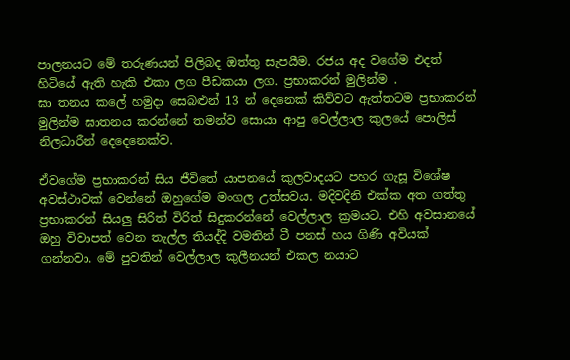පාලනයට මේ තරුණයන් පිලිබද ඔත්තු සැපයීම. රජය අද වගේම එදත් හිටියේ ඇති හැකි එකා ලග පීඩකයා ලග. ප්‍රභාකරන් මුලින්ම .
ඝා තනය කලේ හමුදා සෙබළුන් 13 න් දෙනෙක් කිව්වට ඇත්තටම ප්‍රභාකරන් මුලින්ම ඝාතනය කරන්නේ තමන්ව සොයා ආපු වෙල්ලාල කුලයේ පොලිස් නිලධාරීන් දෙදෙනෙක්ව.

ඒවගේම ප්‍රභාකරන් සිය ජීවිතේ යාපනයේ කුලවාදයට පහර ගැසූ විශේෂ අවස්ථාවක් වෙන්නේ ඔහුගේම මංගල උත්සවය. මදිවදිනි එක්ක අත ගත්තු ප්‍රභාකරන් සියලු සිරිත් විරිත් සිදුකරන්නේ වෙල්ලාල ක්‍රමයට. එහි අවසානයේ ඔහු විවාපත් වෙන තැල්ල තියද්දි වමතින් ටී පනස් හය ගිණි අවියක් ගන්නවා. මේ පුවතින් වෙල්ලාල කුලීනයන් එකල නයාට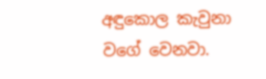අඳුකොල කැවුනා වගේ වෙනවා.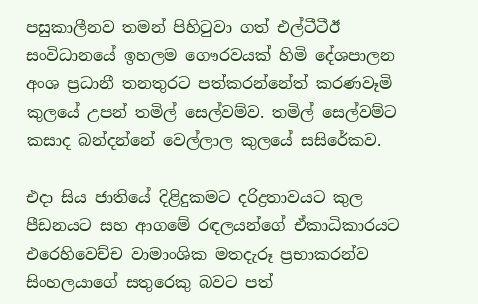පසුකාලීනව තමන් පිහිටුවා ගත් එල්ටීටීඊ සංවිධානයේ ඉහලම ගෞරවයක් හිමි දේශපාලන අංශ ප්‍රධානී තනතුරට පත්කරන්නේත් කරණවෑමි කුලයේ උපන් තමිල් සෙල්වම්ව. තමිල් සෙල්වම්ට කසාද බන්දන්නේ වෙල්ලාල කුලයේ සසිරේකව.

එදා සිය ජාතියේ දිළිදුකමට දරිද්‍රතාවයට කුල පීඩනයට සහ ආගමේ රඳලයන්ගේ ඒකාධිකාරයට එරෙහිවෙච්ච වාමාංශික මතදැරූ ප්‍රභාකරන්ව සිංහලයාගේ සතුරෙකු බවට පත්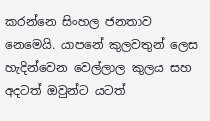කරන්නෙ සිංහල ජනතාව නෙමෙයි. යාපනේ කුලවතුන් ලෙස හැදින්වෙන වෙල්ලාල කුලය සහ අදටත් ඔවුන්ට යටත්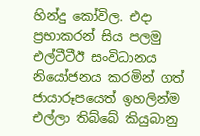හින්දු කෝවිල. එදා ප්‍රභාකරන් සිය පලමු එල්ටීටීඊ සංවිධානය නියෝජනය කරමින් ගත් ජායාරූපයෙත් ඉහලින්ම එල්ලා තිබ්බේ කියුබානු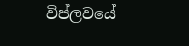විප්ලවයේ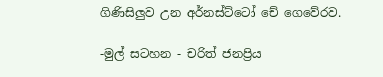ගිණිසිලුව උන අර්නස්ට්ටෝ චේ ගෙවේරව.

-මුල් සටහන - චරිත් ජනප්‍රිය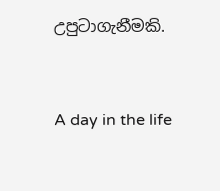උපුටාගැනීමකි.


A day in the life